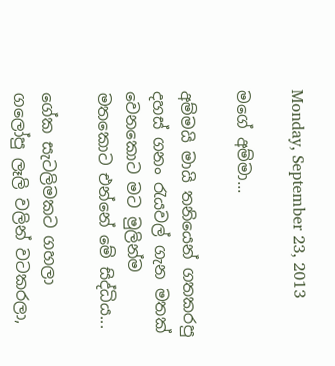Monday, September 23, 2013

ම‌ගේ අම්මා...

අම්මයි මායි තනියෙන් ගතකරපු දහස් ගනං රැයවල් ගැන මතක් වෙනකොට මට මුලින්ම මතකොට එන්නේ මේ සිද්ධිය...

ගේක සැටලිමකට ගහලා ගලෝපු ලෑලි වලින් වටකරලා,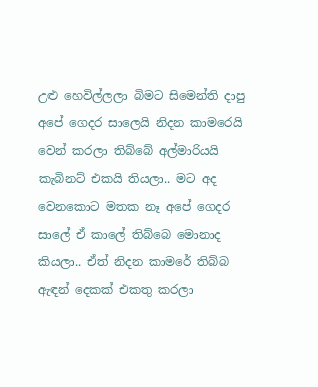උළු හෙවිල්ලලා බිමට සිමෙන්ති දාපු අපේ ගෙදර සාලෙයි නිදන කාමරෙයි වෙන් කරලා තිබ්බේ අල්මාරියයි කැබිනට් එකයි තියලා.. මට අද වෙනකොට මතක නෑ අපේ ගෙදර සාලේ ඒ කාලේ තිබ්බෙ මොනාද කියලා.. ඒත් නිදන කාමරේ තිබ්බ ඇඳන් දෙකක් එකතු කරලා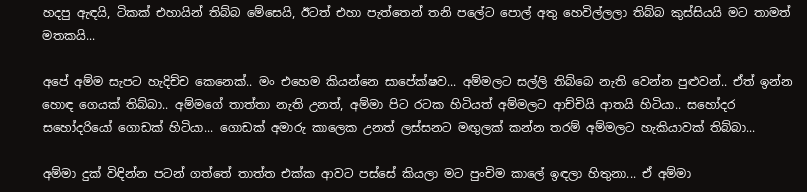හදපු ඇඳයි, ටිකක් එහායින් තිබ්බ මේසෙයි, ඊටත් එහා පැත්තෙන් තනි පලේට පොල් අතු හෙවිල්ලලා තිබ්බ කුස්සියයි මට තාමත් මතකයි...

අපේ අම්ම සැපට හැදිච්ච කෙනෙක්.. මං එහෙම කියන්නෙ සාපේක්ෂව... අම්මලට සල්ලි තිබ්බෙ නැති වෙන්න පුළුවන්.. ඒත් ඉන්න හොඳ ගෙයක් තිබ්බා.. අම්මගේ තාත්තා නැති උනත්, අම්මා පිට රටක හිටියත් අම්මලට ආච්චියි ආතයි හිටියා.. සහෝදර සහෝදරියෝ ගොඩක් හිටියා... ගොඩක් අමාරු කාලෙක උනත් ලස්සනට මඟුලක් කන්න තරම් අම්මලට හැකියාවක් තිබ්බා...

අම්මා දුක් විඳින්න පටන් ගත්තේ තාත්ත එක්ක ආවට පස්සේ කියලා මට පුංචිම කාලේ ඉඳලා හිතුනා... ඒ අම්මා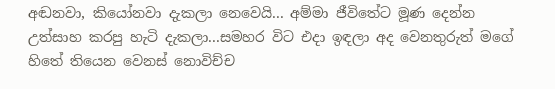අඬනවා, කියෝනවා දැකලා නෙවෙයි... අම්මා ජීවිතේට මූණ දෙන්න උත්සාහ කරපු හැටි දැකලා...සමහර විට එදා ඉඳලා අද වෙනතුරුත් මගේ හිතේ තියෙන වෙනස් නොවිච්ච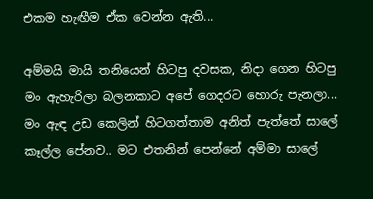එකම හැඟීම ඒක වෙන්න ඇති...

අම්මයි මායි තනියෙන් හිටපු දවසක, නිදා ගෙන හිටපු මං ඇහැරිලා බලන‌කාට අ‌පේ ගෙදරට හොරු පැනලා... මං ඇඳ උඩ කෙලින් හිටගත්තාම අනිත් පැත්තේ සාලේ කෑල්ල පේනව.. මට එතනින් පෙන්නේ අම්මා සාලේ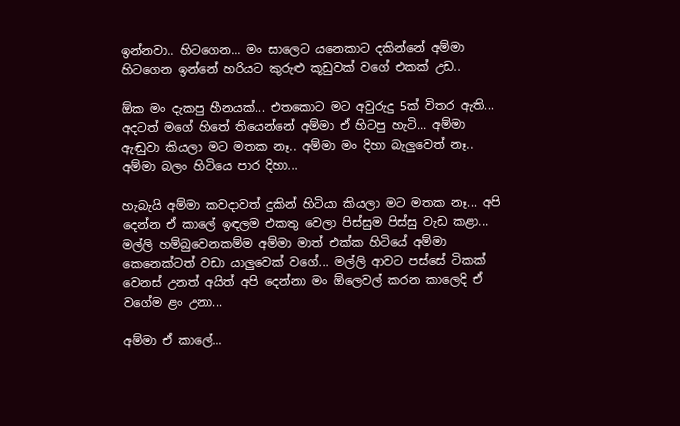ඉන්නවා.. හිටගෙන... මං සාලෙට යන‌ෙකාට දකින්නේ අම්මා හිටගෙන ඉන්නේ හරියට කුරුළු කූඩුවක් වගේ එකක් උඩ..

ඕක මං දැකපු හීනයක්... එතකොට මට අවුරුදු 5ක් විතර ඇති... අදටත් මගේ හිතේ තියෙන්නේ අම්මා ඒ හිටපු හැටි... අම්මා ඇඬුවා කියලා මට මතක නෑ.. අම්මා මං දිහා බැලුවෙත් නෑ.. අම්මා බලං හිටියෙ පාර දිහා...

හැබැයි අම්මා කවදාවත් දුකින් හිටියා කියලා මට මතක නෑ... අපි දෙන්න ඒ කාලේ ඉඳලම එකතු වෙලා පිස්සුම පිස්සු වැඩ කළා... මල්ලි හම්බුවෙනකම්ම අම්මා මාත් එක්ක හිටියේ අම්මා කෙනෙක්ටත් වඩා යාලුවෙක් වගේ... මල්ලි ආවට පස්සේ ටිකක් වෙනස් උනත් අයිත් අපි දෙන්නා මං ඕලෙවල් කරන කාලෙදි ඒ වගේම ළං උනා...

අම්මා ඒ කාලේ...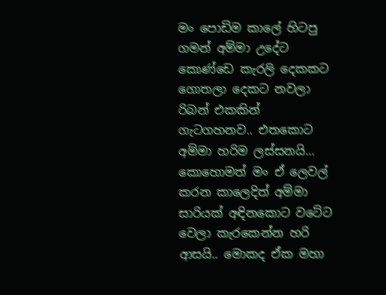මං පොඩිම කාලේ හිටපු ගමන් අම්මා උදේට කොණ්ඩෙ කැරලි දෙකකට ගොතලා දෙකට නවලා රිබන් එකකින් ගැටගහනව.. එතකොට අම්මා හරිම ලස්සනයි... කොහොමත් මං ඒ ලෙවල් කරන කාලෙදිත් අම්මා සාරියක් අඳිනකොට වටේට වෙලා කැරකෙන්න හරි ආසයි.. මොකද ඒක මහා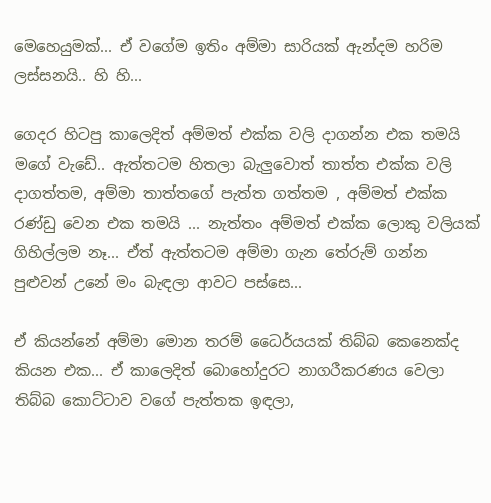මෙහෙයුමක්... ඒ වගේම ඉතිං අම්මා සාරියක් ඇන්දම හරිම ලස්සනයි.. හි හි...

ගෙදර හිටපු කාලෙදිත් අම්මත් එක්ක වලි දාගන්න එක තමයි මගේ වැඩේ.. ඇත්තටම හිතලා බැලුවොත් තාත්ත එක්ක වලි දාගත්තම, අම්මා තාත්තගේ පැත්ත ගත්තම , අම්මත් එක්ක රණ්ඩු වෙන එක තමයි ... නැත්තං අම්මත් එක්ක ලොකු වලියක් ගිහිල්ලම නෑ... ඒත් ඇත්තටම අම්මා ගැන තේරුම් ගන්න පුළුවන් උනේ මං බැඳලා ආවට පස්සෙ...

ඒ කියන්නේ අම්මා මොන තරම් ධෛර්‌යයක් තිබ්බ කෙනෙක්ද කියන එක... ඒ කාලෙදිත් බොහෝදුරට නාගරීකරණය වෙලා තිබ්බ කොට්ටාව වගේ පැත්තක ඉඳලා,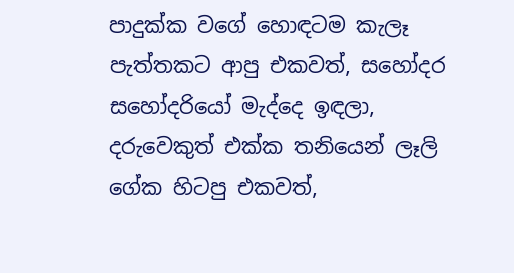පාදුක්ක වගේ හොඳටම කැලෑ පැත්තකට ආපු එකවත්, සහෝදර සහෝදරියෝ මැද්දෙ ඉඳලා, දරුවෙකුත් එක්ක තනියෙන් ලෑලි ගේක හිටපු එකවත්,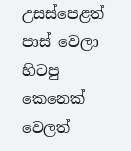උසස්පෙළත් පාස් වෙලා හිටපු කෙනෙක් වෙලත්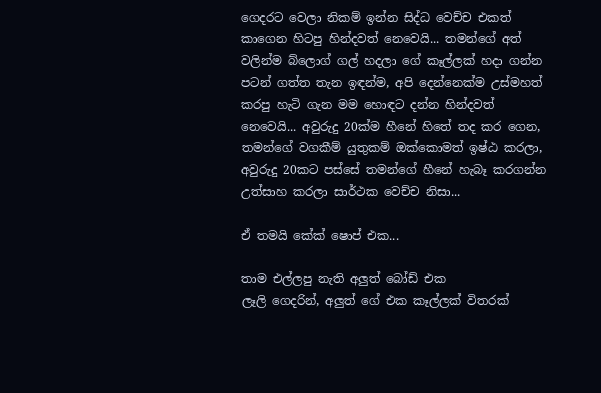ගෙදරට වෙලා නිකම් ඉන්න සිද්ධ වෙච්ච එකත් කාගෙන හිටපු හින්දවත් නෙවෙයි... තමන්ගේ අත් වලින්ම බ්ලොග් ගල් හදලා ගේ කෑල්ලක් හදා ගන්න පටන් ගත්ත තැන ඉඳන්ම, අපි දෙන්නෙක්ම උස්මහත් කරපු හැටි ගැන මම හොඳට දන්න හින්දවත් නෙවෙයි... අවුරුදු 20ක්ම හීනේ හිතේ තද කර ගෙන, තමන්ගේ වගකීම් යුතුකම් ඔක්කොමත් ඉෂ්ඨ කරලා, අවුරුදු 20කට පස්සේ තමන්ගේ හීනේ හැබෑ කරගන්න උත්සාහ කරලා සාර්ථක වෙච්ච නිසා...

ඒ තමයි කේක් ෂොප් එක...

තාම එල්ලපු නැති අලුත් බෝඩ් එක
ලෑලි ගෙදරින්, අලුත් ගේ එක කෑල්ලක් විතරක්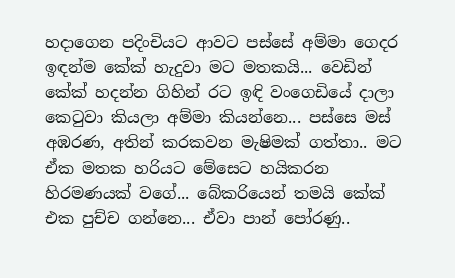හදාගෙන පදිංචියට ආවට පස්සේ අම්මා ගෙදර ඉඳන්ම කේක් හැදුවා මට මතකයි... වෙඩින් කේක් හදන්න ගිහින් රට ඉඳි වංගෙඩියේ දාලා කෙටුවා කියලා අම්මා කියන්නෙ... පස්සෙ මස් අඹරණ, අතින් කරකවන මැෂිමක් ගත්තා.. මට ඒක මතක හරියට මේසෙට හයිකරන හිරමණයක් වගේ... බේකරියෙන් තමයි කේක් එක පුච්ච ගන්නෙ... ඒවා පාන් පෝරණු..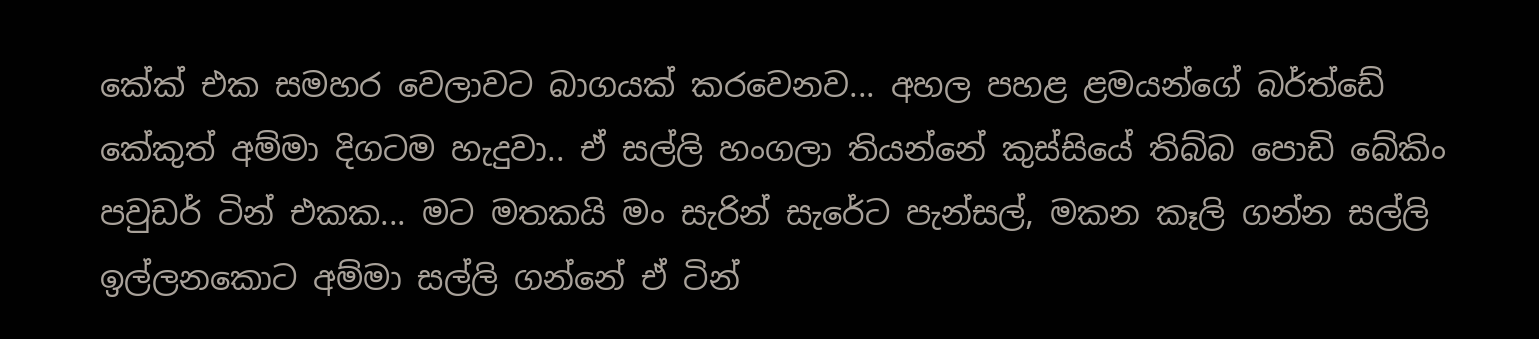කේක් එක සමහර වෙලාවට බාගයක් කරවෙනව... අහල පහළ ළමයන්ගේ බර්ත්ඩේ කේකුත් අම්මා දිගටම හැදුවා.. ඒ සල්ලි හංගලා තියන්නේ කුස්සියේ තිබ්බ පොඩි බේකිං පවුඩර් ටින් එකක... මට මතකයි මං සැරින් සැරේට පැන්සල්, මකන කෑලි ගන්න සල්ලි ඉල්ලනකොට අම්මා සල්ලි ගන්නේ ඒ ටින්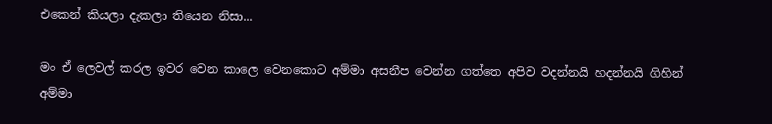එකෙන් කියලා දැකලා තියෙන නිසා...

මං ඒ ලෙවල් කරල ඉවර වෙන කාලෙ වෙනකොට අම්මා අසනීප වෙන්න ගත්තෙ අපිව වදන්නයි හදන්නයි ගිහින් අම්මා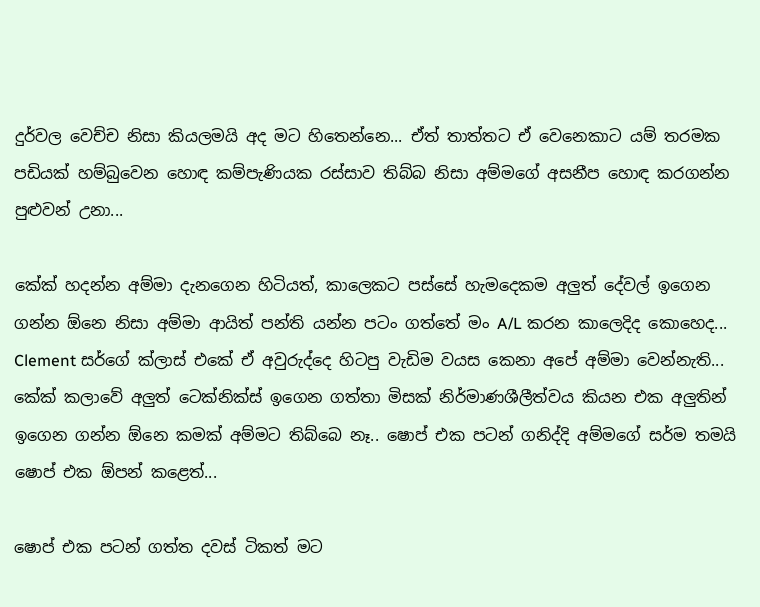දුර්වල වෙච්ච නිසා කියලමයි අද මට හිතෙන්නෙ... ඒත් තාත්තට ඒ වෙන‌ෙකාට යම් තරමක පඩියක් හම්බුවෙන හොඳ කම්පැණියක රස්සාව තිබ්බ නිසා අම්මගේ අසනීප හොඳ කරගන්න පුළුවන් උනා...

කේක් හදන්න අම්මා දැනගෙන හිටියත්, කාලෙකට පස්සේ හැමදෙකම අලුත් දේවල් ඉගෙන ගන්න ඕනෙ නිසා අම්මා ආයිත් පන්ති යන්න පටං ගත්තේ මං A/L කරන කාලෙදිද කොහෙද... Clement සර්ගේ ක්ලාස් එකේ ඒ අවුරුද්දෙ හිටපු වැඩිම වයස කෙනා අපේ අම්මා වෙන්නැති... කේක් කලාවේ අලුත් ටෙක්නික්ස් ඉගෙන ගත්තා මිසක් නිර්මාණශීලීත්වය කියන එක අලුතින් ඉගෙන ගන්න ඕනෙ කමක් අම්මට තිබ්බෙ නෑ.. ෂොප් එක පටන් ගනිද්දි අම්මගේ සර්ම තමයි ෂොප් එක ඕපන් කළෙත්...

ෂොප් එක පටන් ගත්ත දවස් ටිකත් මට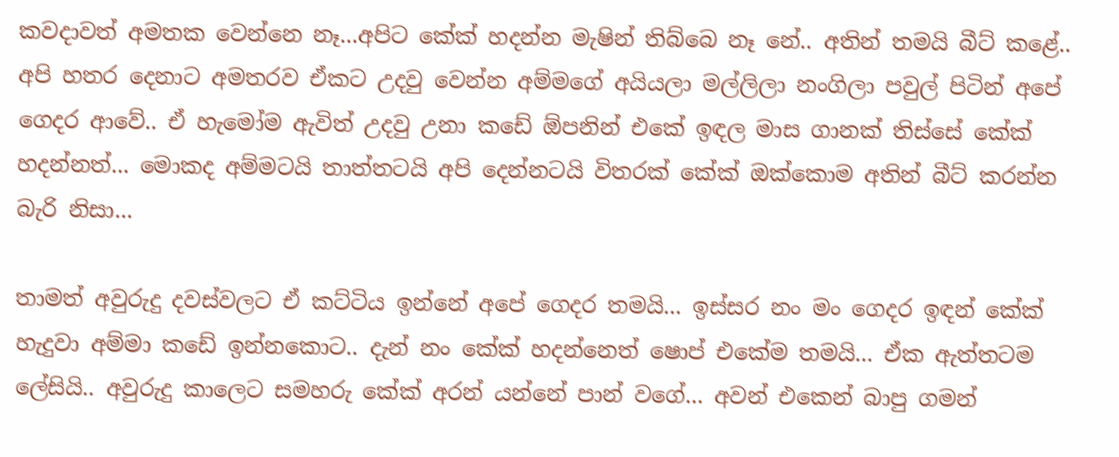කවදාවත් අමතක වෙන්නෙ නෑ...අපිට කේක් හදන්න මැෂින් තිබ්බෙ නෑ නේ.. අතින් තමයි බීට් කළේ.. අපි හතර දෙනාට අමතරව ඒකට උදවු වෙන්න අම්මගේ අයියලා මල්ලිලා නංගිලා පවුල් පිටින් අපේ ගෙදර ආවේ.. ඒ හැමෝම ඇවිත් උදවු උනා කඩේ ඕපනින් එකේ ඉඳල මාස ගානක් තිස්සේ කේක් හදන්නත්... මොකද අම්මටයි තාත්තටයි අපි දෙන්නටයි විතරක් කේක් ඔක්කොම අතින් බීට් කරන්න බැරි නිසා...

තාමත් අවුරුදු දවස්වලට ඒ කට්ටිය ඉන්නේ අපේ ගෙදර තමයි... ඉස්සර නං මං ගෙදර ඉඳන් කේක් හැදුවා අම්මා කඩේ ඉන්නකොට.. දැන් නං කේක් හදන්නෙත් ෂොප් එකේම තමයි... ඒක ඇත්තටම ලේසියි.. අවුරුදු කාලෙට සමහරු කේක් අරන් යන්නේ පාන් වගේ... අවන් එකෙන් බාපු ගමන්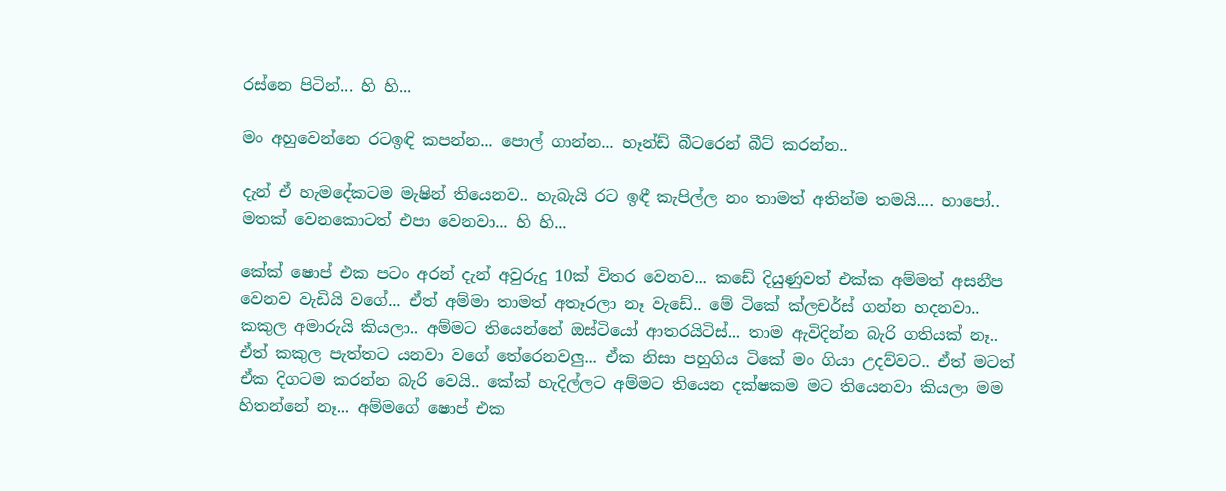රස්නෙ පිටින්... හි හි...

මං අහුවෙන්නෙ රටඉඳි කපන්න... පොල් ගාන්න... හෑන්ඩ් බීටරෙන් බීට් කරන්න..

දැන් ඒ හැමදේකටම මැෂින් තියෙනව.. හැබැයි රට ඉඳී කැපිල්ල නං තාමත් අතින්ම තමයි.... හාපෝ.. මතක් වෙනකොටත් එපා වෙනවා... හි හි...

කේක් ‌ෂොප් එක පටං අරන් දැන් අවුරුදු 10ක් විතර වෙනව... කඩේ දියුණුවත් එක්ක අම්මත් අසනීප වෙනව වැඩියි වගේ... ඒත් අම්මා තාමත් අතෑරලා නෑ වැඩේ.. මේ ටිකේ ක්ලචර්ස් ගන්න හදනවා.. කකුල අමාරුයි කියලා.. අම්මට තියෙන්නේ ඔස්ටි‌යෝ ආතරයිටිස්... තාම ඇවිදින්න බැරි ගතියක් නෑ.. ඒත් කකුල පැත්තට යනවා වගේ තේරෙනවලු... ඒක නිසා පහුගිය ටිකේ මං ගියා උදව්වට.. ඒත් මටත් ඒක දිගටම කරන්න බැරි වෙයි.. කේක් හැදිල්ලට අම්මට තියෙන දක්ෂකම මට තියෙනවා කියලා මම හිතන්නේ නෑ... අම්මගේ ෂොප් එක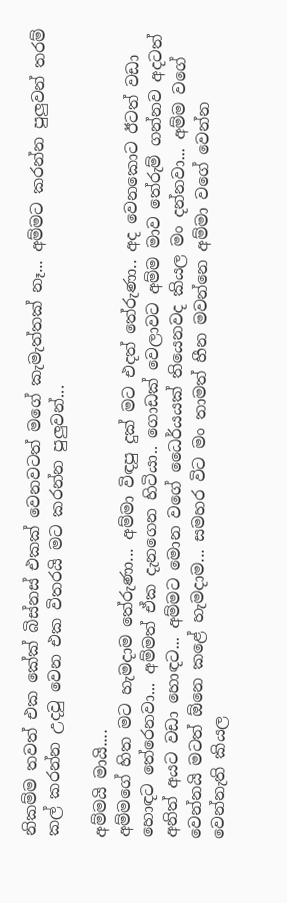නිකම්ම තවත් එක කේක් බිස්නස් එකක් වෙනවටත් මගේ කැමැත්තක් නෑ... අම්මට කරන්න පුලුවන් තරම් කල් කරන්න උදවු වෙන එක විතරයි මට කරන්න පුලුවන්...

අම්මයි මායි....
අම්මගේ හිත මට හැමදාම තේරුණා... අම්මා විඳපු දුක් මට එදත් තේරුණා.. අද වෙනකොට ඊටත් වඩා හොඳට තේරෙනවා... අම්මත් ඒක දැනගෙන හිටියා.. ගොඩක් වෙලාවට අම්ම මාව තේරුම් ගන්නව අදටත් අනිත් අයට වඩා හොඳට... අම්මට මොන වගේ ධෛර්යයක් තියෙනවද කියල මං දන්නවා... අම්ම වගේ වෙන්නයි මටත් ඕනෙ කළේ හැමදාම... සමහර විට මං තාමත් හීන මවන්නෙ අම්මා වගේ වෙන්න වෙන්නැති කියල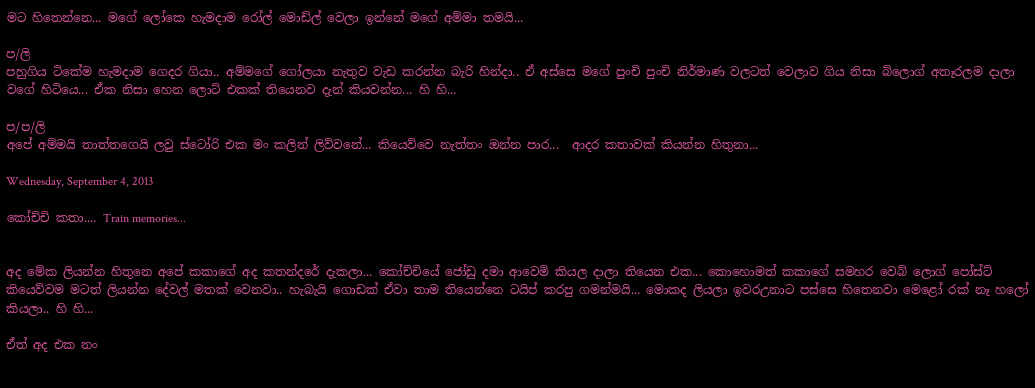මට හිතෙන්නෙ... මගේ ලෝකෙ හැමදාම රෝල් මොඩ්ල් වෙලා ඉන්නේ මගේ අම්මා තමයි...

ප/ලි
පහුගිය ටිකේම හැමදාම ගෙදර ගියා.. අම්මගේ ගෝලයා නැතුව වැඩ කරන්න බැරි හින්දා.. ඒ අස්සෙ මගේ පුංචි පුංචි නිර්මාණ වලටත් වෙලාව ගිය නිසා බ්ලොග් අතෑරලම දාලා වගේ හිටියෙ... ඒක නිසා හෙන ලොට් එකක් තියෙනව දැන් කියවන්න... හි හි...

ප/ප/ලි
අපේ අම්මයි තාත්තගෙයි ලවු ස්ටෝරි එක මං කලින් ලිව්වනේ... කියෙව්වෙ නැත්තං ඔන්න පාර...  ආදර කතාවක් කියන්න හිතුනා...

Wednesday, September 4, 2013

කෝච්චි කතා.... Train memories...


අද මේක ලියන්න හිතුනෙ අපේ කකාගේ අද කතන්දරේ දැකලා... කෝච්චියේ ජෝඩු දමා ආවෙමි කියල දාලා තියෙන එක... කොහොමත් කකාගේ සමහර වෙබ් ලොග් පෝස්ට් කියෙව්වම මටත් ලියන්න දේවල් මතක් වෙනවා.. හැබැයි ගොඩක් ඒවා තාම තියෙන්නෙ ටයිප් කරපු ගමන්මයි... මොකද ලියලා ඉවරඋනාට පස්සෙ හිතෙනවා මෙළෝ රක් නෑ හලෝ කියලා.. හි හි...

ඒත් අද එක නං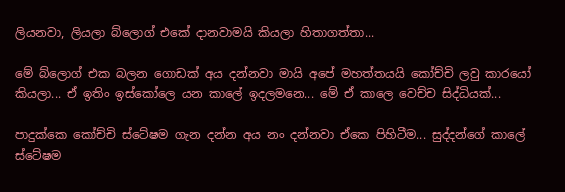ලියනවා, ලියලා බ්ලොග් එකේ දානවාමයි කියලා හිතාගත්තා...

මේ බ්ලොග් එක බලන ගොඩක් අය දන්නවා මායි අපේ මහත්තයයි කෝච්චි ලවු කාරයෝ කියලා... ඒ ඉතිං ඉස්කෝලෙ යන කාලේ ඉදලමනෙ... මේ ඒ කාලෙ වෙච්ච සිද්ධියක්...

පාදුක්කෙ කෝච්චි ස්ටේෂම ගැන දන්න අය නං දන්නවා ඒකෙ පිහිටීම... සුද්දන්ගේ කාලේ ස්ටේෂම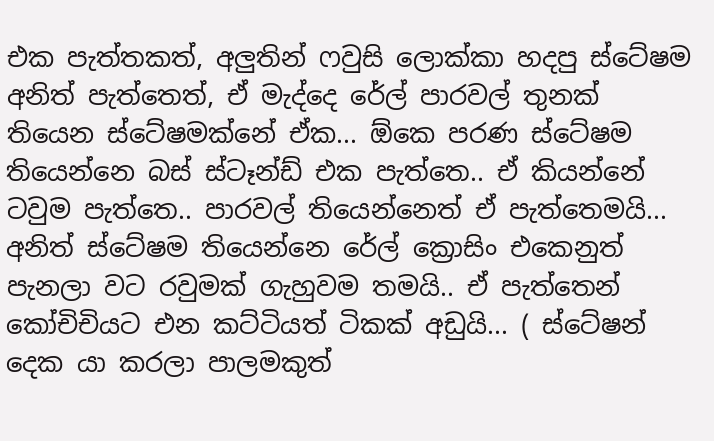එක පැත්තකත්, අලුතින් ෆවුසි ලොක්කා හදපු ස්ටේෂම අනිත් පැත්තෙත්, ඒ මැද්දෙ රේල් පාරවල් තුනක් තියෙන ස්ටේෂමක්නේ ඒක... ඕකෙ පරණ ස්ටේෂම තියෙන්නෙ බස් ස්ටෑන්ඩ් එක පැත්තෙ.. ඒ කියන්නේ ටවුම පැත්තෙ.. පාරවල් තියෙන්නෙත් ඒ පැත්තෙමයි... අනිත් ස්ටේෂම තියෙන්නෙ රේල් ක්‍රොසිං එකෙනුත් පැනලා වට රවුමක් ගැහුවම තමයි.. ඒ පැත්තෙන් කෝචිචියට එන කට්ටියත් ටිකක් අඩුයි... ( ස්ටේෂන් දෙක යා කරලා පාලමකුත්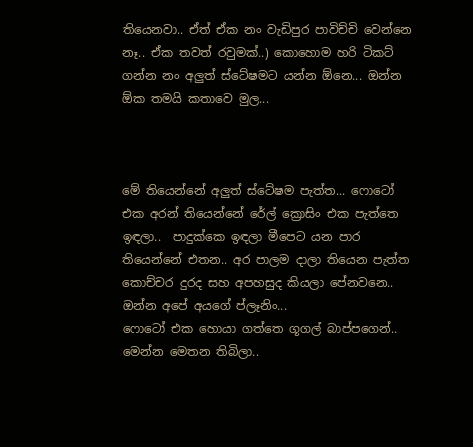තියෙනවා.. ඒත් ඒක නං වැඩිපුර පාවිච්චි වෙන්නෙ නෑ.. ඒක තවත් රවුමක්..) කොහොම හරි ටිකට් ගන්න නං අලුත් ස්ටේෂමට යන්න ඕනෙ... ඔන්න ඕක තමයි කතාවෙ මුල...



මේ තියෙන්නේ අලුත් ස්ටේෂම පැත්ත... ෆොටෝ එක අරන් තියෙන්නේ රේල් ක්‍රොසිං එක පැත්තෙ ඉඳලා..  පාදුක්කෙ ඉඳලා මීපෙට යන පාර තියෙන්නේ එතන.. අර පාලම දාලා තියෙන පැත්ත කොච්චර දුරද සහ අපහසුද කියලා පේනවනෙ.. ඔන්න අපේ අයගේ ප්ලෑනිං...
ෆොටෝ එක හොයා ගත්තෙ ගූගල් බාප්පගෙන්.. මෙන්න මෙතන තිබිලා..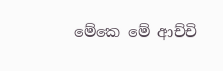මේකෙ මේ ආච්චි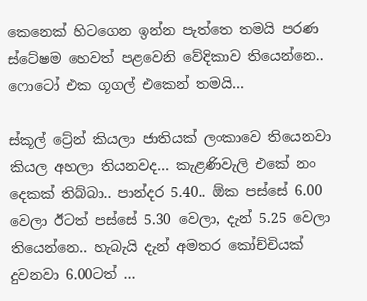කෙනෙක් හිටගෙන ඉන්න පැත්තෙ තමයි පරණ ස්ටේෂම හෙවත් පළවෙනි වේදිකාව තියෙන්නෙ.. ෆොටෝ එක ගූගල් එකෙන් තමයි...

ස්කූල් ට්‍රේන් කියලා ජාතියක් ලංකාවෙ තියෙනවා කියල අහලා තියනවද... කැළණිවැලි එකේ නං දෙකක් තිබ්බා.. පාන්දර 5.40.. ඕක පස්සේ 6.00 වෙලා ඊටත් පස්සේ 5.30 වෙලා, දැන් 5.25 වෙලා තියෙන්නෙ.. හැබැයි දැන් අමතර කෝච්චියක් දුවනවා 6.00ටත් ...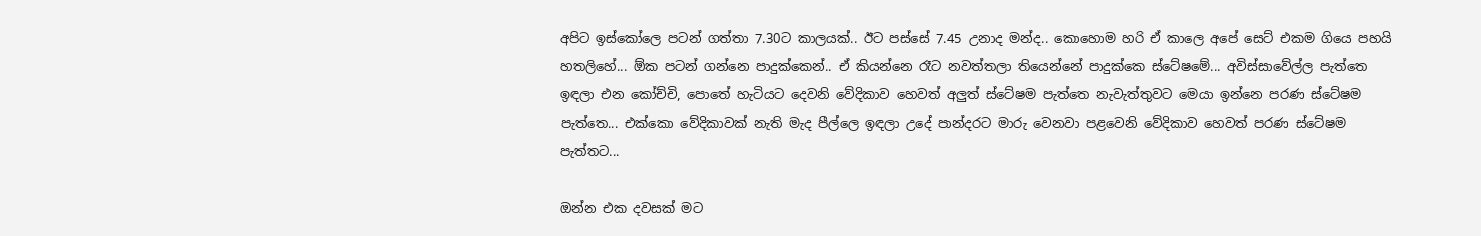අපිට ඉස්කෝලෙ පටන් ගත්තා 7.30ට කාලයක්.. ඊට පස්සේ 7.45 උනාද මන්ද.. කොහොම හරි ඒ කාලෙ අපේ සෙට් එකම ගියෙ පහයි හතලිහේ... ඕක පටන් ගන්නෙ පාදුක්කෙන්.. ඒ කියන්නෙ රෑට නවත්තලා තියෙන්නේ පාදුක්කෙ ස්ටේෂමේ... අවිස්සාවේල්ල පැත්තෙ ඉඳලා එන කෝච්චි, පොතේ හැටියට දෙවනි වේදිකාව හෙවත් අලුත් ස්ටේෂම පැත්තෙ නැවැත්තුවට මෙයා ඉන්නෙ පරණ ස්ටේෂම පැත්තෙ... එක්කො වේදිකාවක් නැති මැද පීල්ලෙ ඉඳලා උදේ පාන්දරට මාරු වෙනවා පළවෙනි වේදිකාව හෙවත් පරණ ස්ටේෂම පැත්තට...

ඔන්න එක දවසක් මට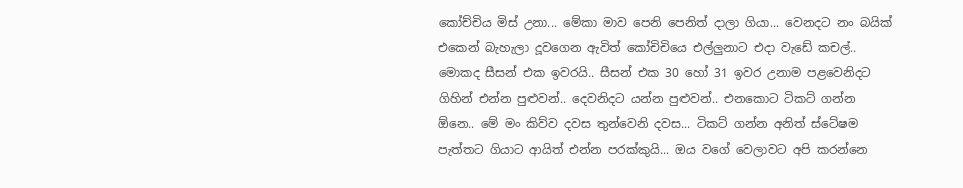කෝච්චිය මිස් උනා... මේකා මාව පෙනි පෙනිත් දාලා ගියා... වෙනදට නං බයික් එකෙන් බැහැලා දූවගෙන ඇවිත් කෝචිචියෙ එල්ලුනාට එදා වැඩේ කචල්.. මොකද සීසන් එක ඉවරයි.. සීසන් එක 30 හෝ 31 ඉවර උනාම පළවෙනිදට ගිහින් එන්න පුළුවන්.. දෙවනිදට යන්න පුළුවන්.. එනකොට ටිකට් ගන්න ඕනෙ.. මේ මං කිව්ව දවස තුන්වෙනි දවස... ටිකට් ගන්න අනිත් ස්ටේෂම පැත්තට ගියාට ආයිත් එන්න පරක්කුයි... ඔය වගේ වෙලාවට අපි කරන්නෙ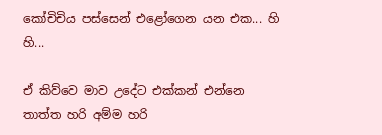කෝචිචිය පස්සෙන් එළෝගෙන යන එක... හි හි...

ඒ කිව්වෙ මාව උදේට එක්කන් එන්නෙ තාත්ත හරි අම්ම හරි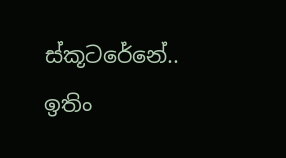ස්කූටරේනේ.. ඉතිං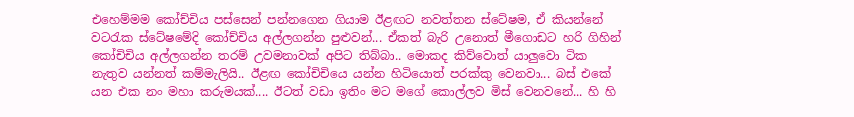එහෙම්මම කෝච්චිය පස්සෙන් පන්නගෙන ගියාම ඊළඟට නවත්තන ස්ටේෂම, ඒ කියන්නේ වටරැක ස්ටේෂමේදි කෝච්චිය අල්ලගන්න පුළුවන්... ඒකත් බැරි උනොත් මීගොඩට හරි ගිහින් කෝචිචිය අල්ලගන්න තරම් උවමනාවක් අපිට තිබ්බා.. මොකද කිව්වොත් යාලුවො ටික නැතුව යන්නත් කම්මැලියි.. ඊළඟ කෝචිචියෙ යන්න හිටියොත් පරක්කු වෙනවා... බස්‌ එකේ යන එක නං මහා කරුමයක්.... ඊටත් වඩා ඉතිං මට මගේ කොල්ලව මිස් වෙනවනේ... හි හි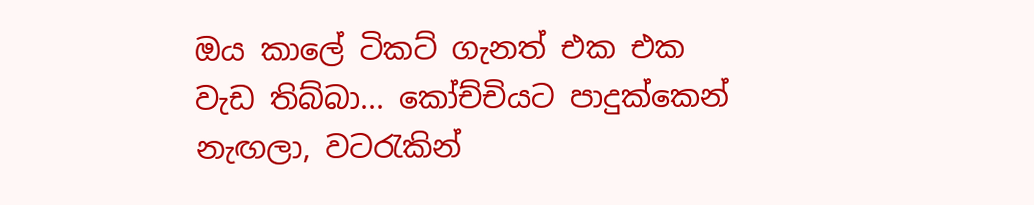ඔය කාලේ ටිකට් ගැනත් එක එක වැඩ තිබ්බා... කෝච්චියට පාදුක්කෙන් නැඟලා, වටරැකින්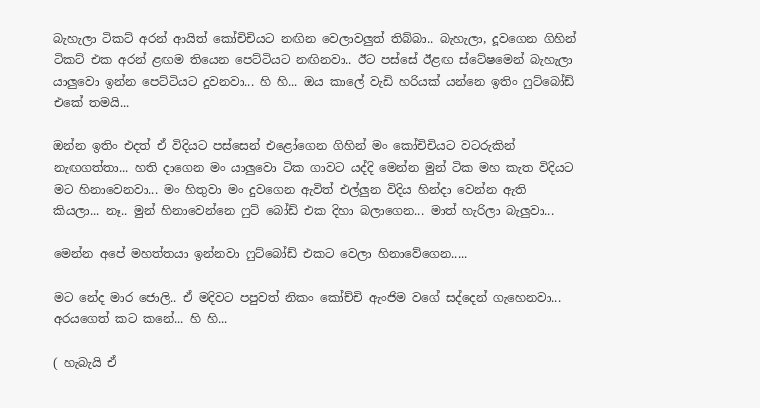බැහැලා ටිකට් අරන් ආයිත් කෝචිචියට නඟින වෙලාවලුත් තිබ්බා.. බැහැලා, දූවගෙන ගිහින් ටිකට් එක අරන් ළඟම තියෙන පෙට්ටියට නඟිනවා.. ඊට පස්සේ ඊළඟ ස්ටේෂමෙන් බැහැලා යාලුවො ඉන්න පෙට්ටියට දුවනවා... හි හි... ඔය කාලේ වැඩි හරියක් යන්නෙ ඉතිං ෆුට්බෝඩ් එකේ තමයි...

ඔන්න ඉතිං එදත් ඒ විදියට පස්සෙන් එළෝගෙන ගිහින් මං කෝචිචියට වටරුකින් නැඟගත්තා... හති දාගෙන මං යාලුවො ටික ගාවට යද්දි මෙන්න මුන් ටික මහ කැත විදියට මට හිනාවෙනවා... මං හිතුවා මං දුවගෙන ඇවිත් එල්ලුන විදිය හින්දා වෙන්න ඇති කියලා... නෑ.. මුන් හිනාවෙන්නෙ ෆුට් බෝඩ් එක දිහා බලාගෙන... මාත් හැරිලා බැලුවා...

මෙන්න අපේ මහත්තයා ඉන්නවා ෆුට්බෝඩ් එකට වෙලා හිනාවේගෙන.....

මට නේද මාර ජොලි.. ඒ මදිවට පපුවත් නිකං කෝච්චි ඇංජිම වගේ සද්දෙන් ගැහෙනවා... අරයගෙත් කට කනේ... හි හි...

( හැබැයි ඒ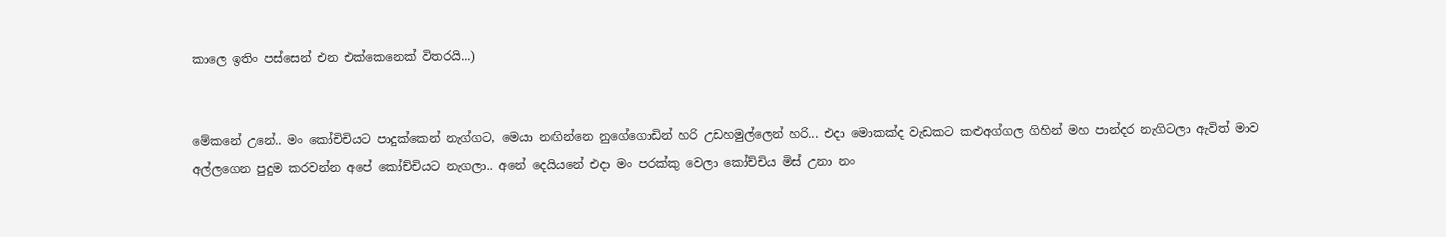කාලෙ ඉතිං පස්සෙන් එන එක්කෙනෙක් විතරයි...)


මේකනේ උනේ.. මං කෝචිචියට පාදුක්කෙන් නැග්ගට, මෙයා නඟින්නෙ නුගේගොඩින් හරි උඩහමුල්ලෙන් හරි... එදා මොකක්ද වැඩකට කළුඅග්ගල ගිහින් මහ පාන්දර නැගිටලා ඇවිත් මාව අල්ලගෙන පුදුම කරවන්න අපේ කෝච්චියට නැගලා.. අනේ දෙයියනේ එදා මං පරක්කු වෙලා කෝච්චිය මිස් උනා නං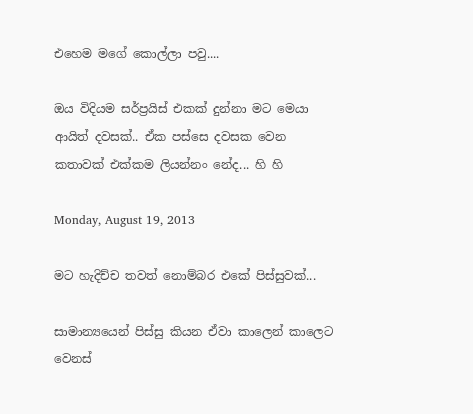එහෙම මගේ කොල්ලා පවු....

ඔය විදියම සර්ප්‍රයිස් එකක් දුන්නා මට මෙයා ආයිත් දවසක්.. ඒක පස්සෙ දවසක වෙන කතාවක් එක්කම ලියන්නං නේද... හි හි

Monday, August 19, 2013

මට හැදිච්ච තවත් නොම්බර එකේ පිස්සුවක්...

සාමාන්‍යයෙන් පිස්සු කියන ඒවා කාලෙන් කාලෙට වෙනස්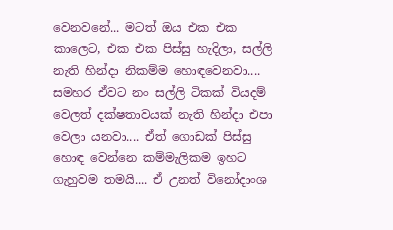වෙනවනේ... මටත් ඔය එක එක කාලෙට, එක එක පිස්සු හැදිලා, සල්ලි නැති හින්දා නිකම්ම හොඳවෙනවා.... සමහර ඒවට නං සල්ලි ටිකක් වියදම් වෙලත් දක්ෂතාවයක් නැති හින්දා එපා වෙලා යනවා.... ඒත් ගොඩක් පිස්සු හොඳ වෙන්නෙ කම්මැලිකම ඉහට ගැහුවම තමයි.... ඒ උනත් විනෝදාංශ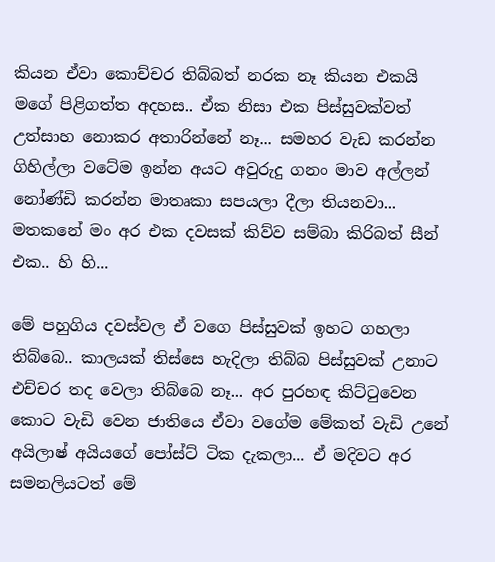කියන ඒවා කොච්චර තිබ්බත් නරක නෑ කියන එකයි මගේ පිළිගත්ත අදහස.. ඒක නිසා එක පිස්සුවක්වත් උත්සාහ නොකර අතාරින්නේ නෑ... සමහර වැඩ කරන්න ගිහිල්ලා වටේම ඉන්න අයට අවුරුදු ගනං මාව අල්ලන් නෝණ්ඩි කරන්න මාතෘකා සපයලා දීලා තියනවා... මතකනේ මං අර එක දවසක් කිව්ව සම්බා කිරිබත් සීන් එක.. හි හි...

මේ පහුගිය දවස්වල ඒ වගෙ පිස්සුවක් ඉහට ගහලා තිබ්බෙ.. කාලයක් තිස්සෙ හැදිලා තිබ්බ පිස්සුවක් උනාට එච්චර තද වෙලා තිබ්බෙ නෑ... අර පුරහඳ කිට්ටුවෙන කොට වැඩි වෙන ජාතියෙ ඒවා වගේම මේකත් වැඩි උනේ අයිලාෂ් අයියගේ පෝස්ට් ටික දැකලා... ඒ මදිවට අර සමනලියටත් මේ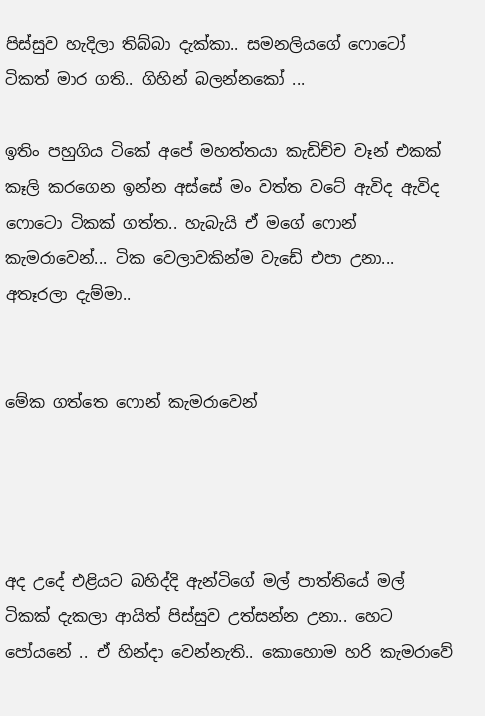පිස්සුව හැදිලා තිබ්බා දැක්කා.. සමනලියගේ ෆොටෝ ටිකත් මාර ගති.. ගිහින් බලන්නකෝ ...

ඉතිං පහුගිය ටිකේ අපේ මහත්තයා කැඩිච්ච වෑන් එකක් කෑලි කරගෙන ඉන්න අස්සේ මං වත්ත වටේ ඇවිද ඇවිද ෆොටො ටිකක් ගත්ත.. හැබැයි ඒ මගේ ෆොන් කැමරාවෙන්... ටික වෙලාවකින්ම වැඩේ එපා උනා... අතෑරලා දැම්මා..


මේක ගත්තෙ ෆොන් කැමරාවෙන්




අද උදේ එළියට බහිද්දි ඇන්ටිගේ මල් පාත්තියේ මල් ටිකක් දැකලා ආයිත් පිස්සුව උත්සන්න උනා.. හෙට පෝයනේ .. ඒ හින්දා වෙන්නැති.. කොහොම හරි කැමරාවේ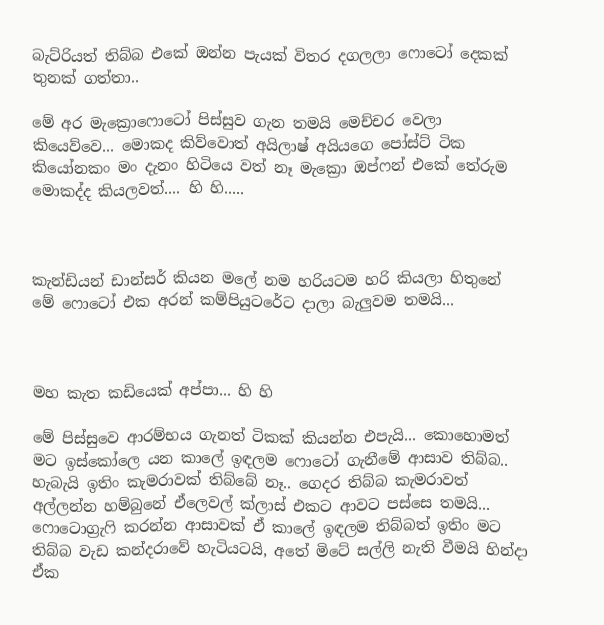බැට්රියත් තිබ්බ එකේ ඔන්න පැයක් විතර දගලලා ෆොටෝ දෙකක් තුනක් ගත්තා..

මේ අර මැක්‍රොෆොටෝ පිස්සුව ගැන තමයි මෙච්චර වෙලා කියෙව්වෙ... මොකද කිව්වොත් අයිලාෂ් අයියගෙ පෝස්ට් ටික කියෝනකං මං දැනං හිටියෙ වත් නෑ මැක්‍රො ඔප්ෆන් එකේ තේරුම මොකද්ද කියලවත්.... හි හි.....



කැන්ඩියන් ඩාන්සර් කියන මලේ නම හරියටම හරි කියලා හිතුනේ
මේ ෆොටෝ එක අරන් කම්පියුටරේට දාලා බැලුවම තමයි...



මහ කැත කඩියෙක් අප්පා... හි හි

මේ පිස්සුවෙ ආරම්භය ගැනත් ටිකක් කියන්න එපැයි... කොහොමත් මට ඉස්කෝලෙ යන කාලේ ඉඳලම ‌ෆොටෝ ගැනීමේ ආසාව තිබ්බ.. හැබැයි ඉතිං කැමරාවක් තිබ්බේ නෑ.. ගෙදර තිබ්බ කැමරාවත් අල්ලන්න හම්බුනේ ඒලෙවල් ක්ලාස් එකට ආවට පස්සෙ තමයි... ෆොටොග්‍රැෆි කරන්න ආසාවක් ඒ කාලේ ඉඳලම තිබ්බත් ඉතිං මට තිබ්බ වැඩ කන්දරාවේ හැටියටයි, අතේ මිටේ සල්ලි නැති වීමයි හින්දා ඒක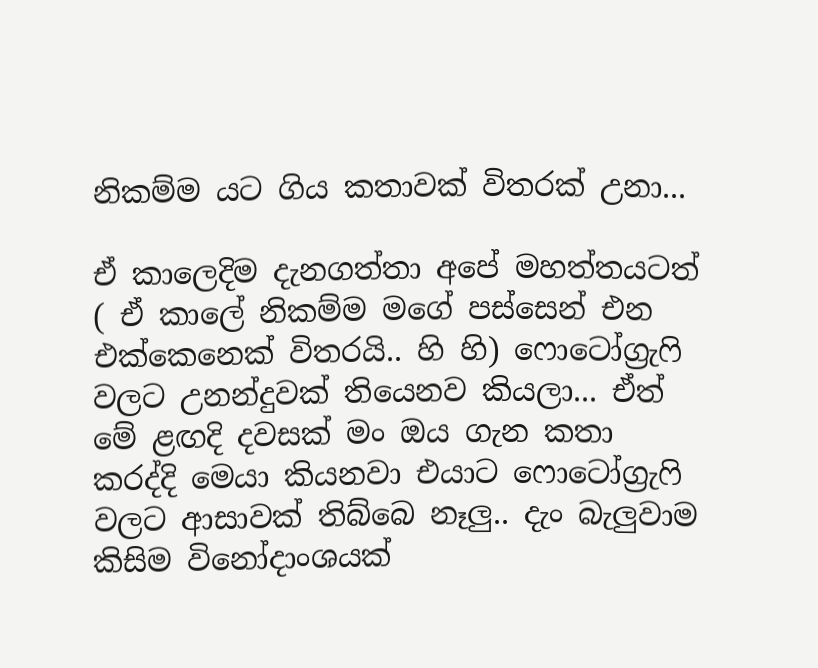නිකම්ම යට ගිය කතාවක් විතරක් උනා...

ඒ කාලෙදිම දැනගත්තා අපේ මහත්තයටත් ( ඒ කාලේ නිකම්ම මගේ පස්සෙන් එන එක්කෙනෙක් විතරයි.. හි හි) ෆොටෝග්‍රැෆි වලට උනන්දුවක් තියෙනව කියලා... ඒත් මේ ළඟදි දවසක් මං ඔය ගැන කතා කරද්දි මෙයා කියනවා එයාට ෆොටෝග්‍රැෆි වලට ආසාවක් තිබ්බෙ නෑලු.. දැං බැලුවාම කිසිම විනෝදාංශයක්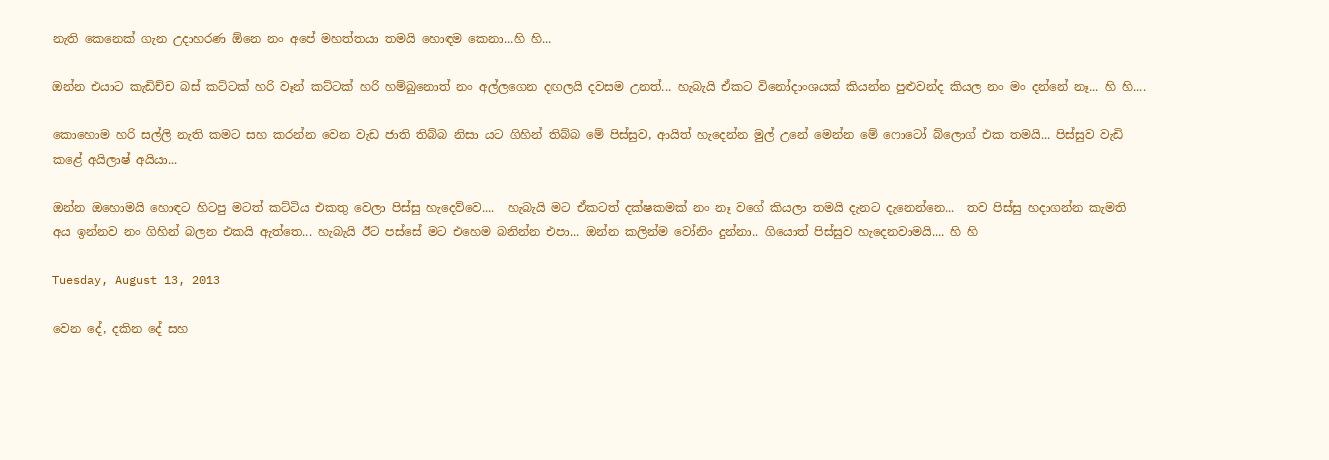නැති කෙනෙක් ගැන උදාහරණ ඕනෙ නං අපේ මහත්තයා තමයි හොඳම කෙනා...හි හි...

ඔන්න එයාට කැඩිච්ච බස් කට්ටක් හරි වෑන් කට්ටක් හරි හම්බුනොත් නං අල්ලගෙන දඟලයි දවසම උනත්... හැබැයි ඒකට විනෝදාංශයක් කියන්න පුළුවන්ද කියල නං මං දන්නේ නෑ... හි හි....

කොහොම හරි සල්ලි නැති කමට සහ කරන්න වෙන වැඩ ජාති තිබ්බ නිසා යට ගිහින් තිබ්බ මේ පිස්සුව, ආයිත් හැදෙන්න මුල් උනේ මෙන්න මේ ෆොටෝ බ්ලොග් එක තමයි... පිස්සුව වැඩි කළේ අයිලාෂ් අයියා...

ඔන්න ඔහොමයි හොඳට හිටපු මටත් කට්ටිය එකතු වෙලා පිස්සු හැදෙව්වෙ....  හැබැයි මට ඒකටත් දක්ෂකමක් නං නෑ වගේ කියලා තමයි දැනට දැනෙන්නෙ...  තව පිස්සු හදාගන්න කැමති අය ඉන්නව නං ගිහින් බලන එකයි ඇත්තෙ... හැබැයි ඊට පස්සේ මට එහෙම බනින්න එපා... ඔන්න කලින්ම වෝනිං දුන්නා.. ගියොත් පිස්සුව හැදෙනවාමයි.... හි හි

Tuesday, August 13, 2013

වෙන දේ, දකින දේ සහ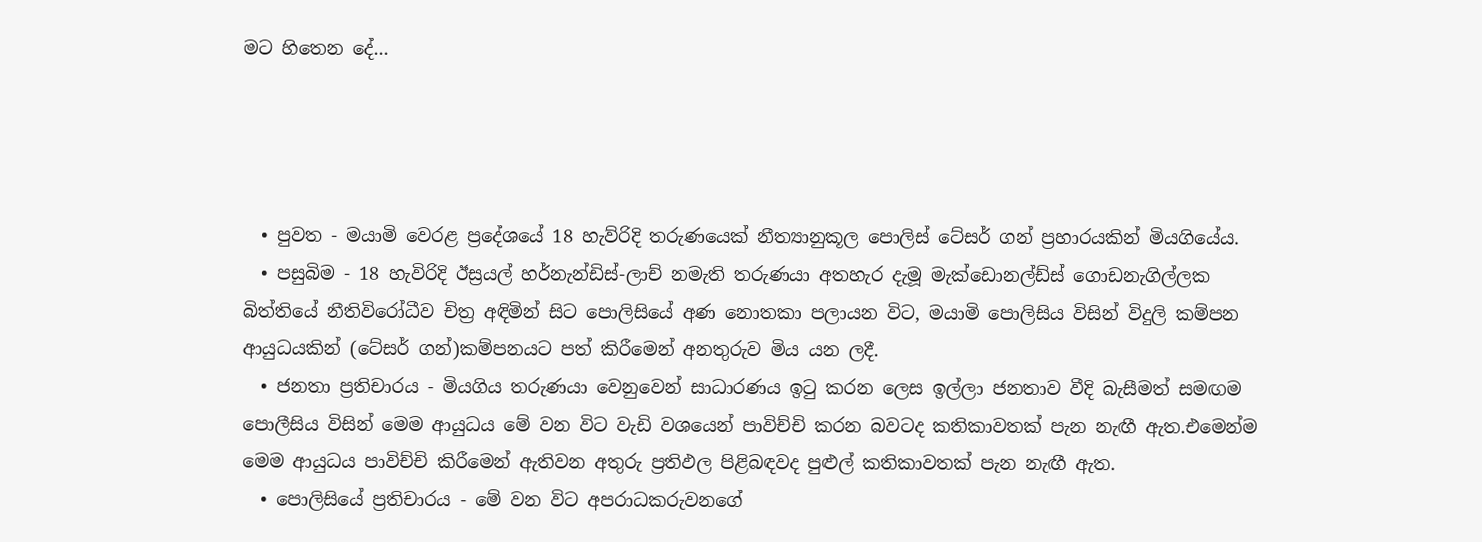මට හිතෙන දේ...




  • පුවත - මයාමි වෙරළ ප්‍රදේශයේ 18 හැව්රිදි තරුණයෙක් නීත්‍යානුකූල පොලිස් ටේසර් ගන් ප්‍රහාරයකින් මියගියේය.
  • පසුබිම - 18 හැවිරිදි ඊස්‍රයල් හර්නැන්ඩිස්-ලාච් නමැති තරුණයා අතහැර දැමූ මැක්ඩොනල්ඩ්ස් ගොඩනැගිල්ලක බිත්තියේ නීතිවිරෝධීව චිත්‍ර අඳිමින් සිට පොලිසියේ අණ නොතකා පලායන විට, මයාමි පොලිසිය විසින් විදුලි කම්පන ආයුධයකින් (ටේසර් ගන්)කම්පනයට පත් කිරීමෙන් අනතුරුව මිය යන ලදී.
  • ජනතා ප්‍රතිචාරය - මියගිය තරුණයා වෙනුවෙන් සාධාරණය ඉටු කරන ලෙස ඉල්ලා ජනතාව වීදි බැසීමත් සමඟම පොලීසිය විසින් මෙම ආයුධය මේ වන විට වැඩි වශයෙන් පාවිච්චි කරන බවටද කතිකාවතක් පැන නැඟී ඇත.එමෙන්ම මෙම ආයුධය පාවිච්චි කිරීමෙන් ඇතිවන අතුරු ප්‍රතිඵල පිළිබඳවද පුළුල් කතිකාවතක් පැන නැඟී ඇත.
  • පොලිසියේ ප්‍රතිචාරය - මේ වන විට අපරාධකරුවනගේ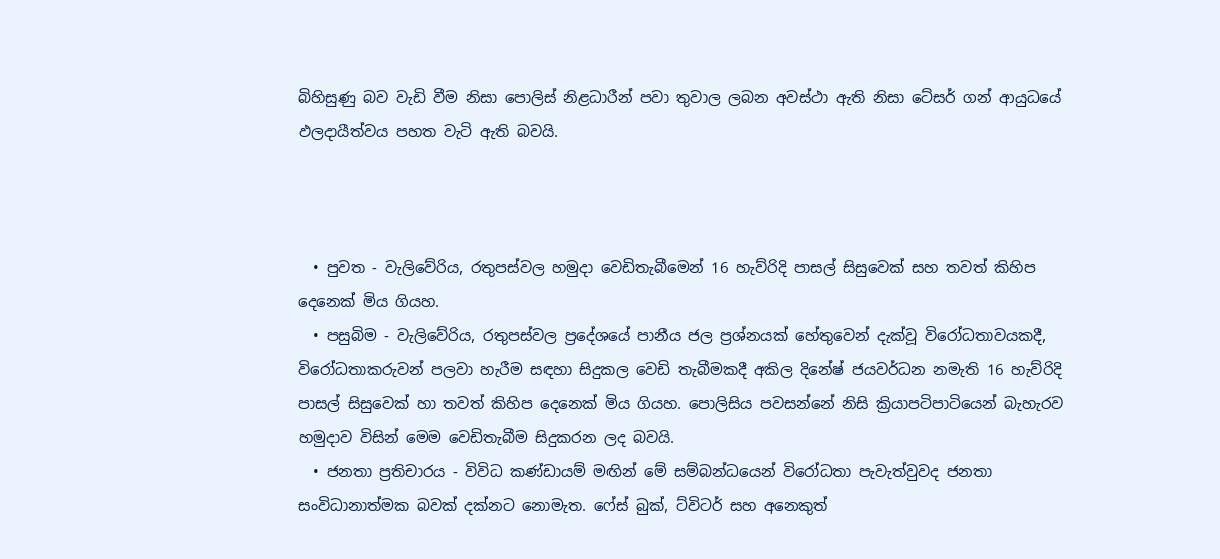බිහිසුණු බව වැඩි වීම නිසා පොලිස් නිළධාරීන් පවා තුවාල ලබන අවස්ථා ඇති නිසා ටේසර් ගන් ආයුධයේ ඵලදායීත්වය පහත වැටි ඇති බවයි.



  • පුවත - වැලිවේරිය, රතුපස්වල හමුදා වෙඩිතැබීමෙන් 16 හැව්රිදි පාසල් සිසුවෙක් සහ තවත් කිහිප දෙනෙක් මිය ගියහ.
  • පසුබිම - වැලිවේරිය, රතුපස්වල ප්‍රදේශයේ පානීය ජල ප්‍රශ්නයක් හේතුවෙන් දැක්වූ විරෝධතාවයකදී, විරෝධතාකරුවන් පලවා හැරීම සඳහා සිදුකල වෙඩි තැබීමකදී අකිල දිනේෂ් ජයවර්ධන නමැති 16 හැව්රිදි පාසල් සිසුවෙක් හා තවත් කිහිප දෙනෙක් මිය ගියහ. පොලිසිය පවසන්නේ නිසි ක්‍රියාපටිපාටියෙන් බැහැරව හමුදාව විසින් මෙම වෙඩිතැබීම සිදුකරන ලද බවයි.
  • ජනතා ප්‍රතිචාරය - විවිධ කණ්ඩායම් මඟින් මේ සම්බන්ධයෙන් විරෝධතා පැවැත්වුවද ජනතා සංවිධානාත්මක බවක් දක්නට නොමැත. ෆේස් බුක්, ට්විටර් සහ අනෙකුත්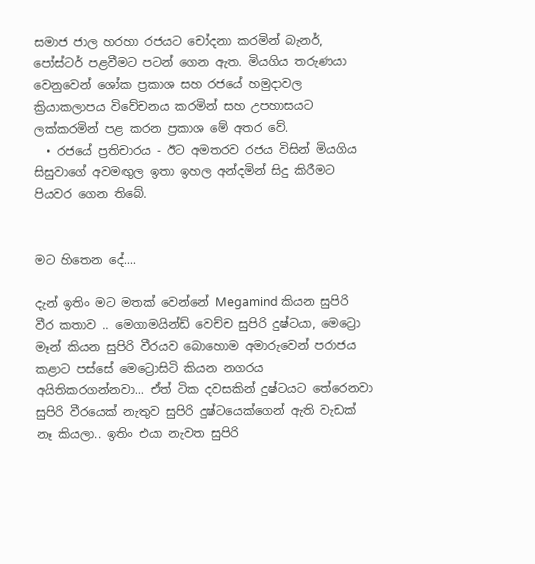සමාජ ජාල හරහා රජයට චෝදනා කරමින් බැනර්, පෝස්ටර් පළවීමට පටන් ගෙන ඇත. මියගිය තරුණයා වෙනුවෙන් ශෝක ප්‍රකාශ සහ රජයේ හමුදාවල ක්‍රියාකලාපය විවේචනය කරමින් සහ උපහාසයට ලක්කරමින් පළ කරන ප්‍රකාශ මේ අතර වේ.
  • රජයේ ප්‍රතිචාරය - ඊට අමතරව රජය විසින් මියගිය සිසුවාගේ අවමඟුල ඉතා ඉහල අන්දමින් සිදු කිරීමට පියවර ගෙන තිබේ.


මට හිතෙන දේ....

දැන් ඉතිං මට මතක් වෙන්නේ Megamind කියන සුපිරි වීර කතාව .. මෙගාමයින්ඩ් වෙච්ච සුපිරි දුෂ්ටයා, මෙට්‍රො මෑන් කියන සුපිරි වීරයව බොහොම අමාරුවෙන් පරාජය කළාට පස්සේ මෙට්‍රොසිටි කියන නගරය අයිතිකරගන්නවා... ඒත් ටික දවසකින් දුෂ්ටයට තේරෙනවා සුපිරි වීරයෙක් නැතුව සුපිරි දුෂ්ටයෙක්ගෙන් ඇති වැඩක් නෑ කියලා.. ඉතිං එයා නැවත සුපිරි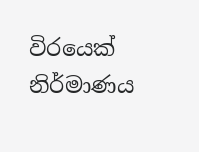විරයෙක් නිර්මාණය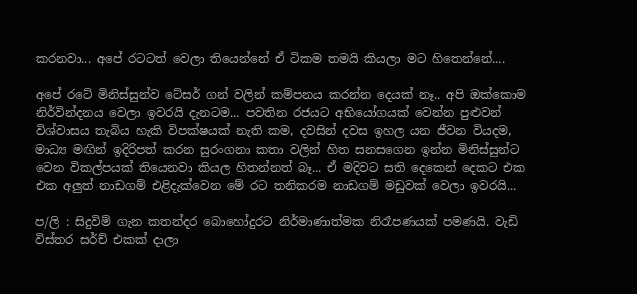කරනවා... අපේ රටටත් වෙලා තියෙන්නේ ඒ ටිකම තමයි කියලා මට හිතෙන්නේ....

අපේ රටේ මිනිස්සුන්ව ටේසර් ගන් වලින් කම්පනය කරන්න දෙයක් නෑ.. අපි ඔක්කොම නිර්වින්දනය වෙලා ඉවරයි දැනටම... පවතින රජයට අභියෝගයක් වෙන්න පුළුවන් විශ්වාසය තැබිය හැකි විපක්ෂයක් නැති කම, දවසින් දවස ඉහල යන ජීවන වියදම, මාධ්‍ය මඟින් ඉදිරිපත් කරන සුරංගනා කතා වලින් හිත සනසගෙන ඉන්න මිනිස්සුන්ට වෙන විකල්පයක් තියෙනවා කියල හිතන්නත් බෑ... ඒ මදිවට සති දෙකෙන් දෙකට එක එක අලුත් නාඩගම් එළිදැක්වෙන මේ රට තනිකරම නාඩගම් මඩුවක් වෙලා ඉවරයි...

ප/ලි : සිදුවිම් ගැන කතන්දර බොහෝදුරට නිර්මාණාත්මක නිරෑපණයක් පමණයි. වැඩි විස්තර සර්ච් එකක් දාලා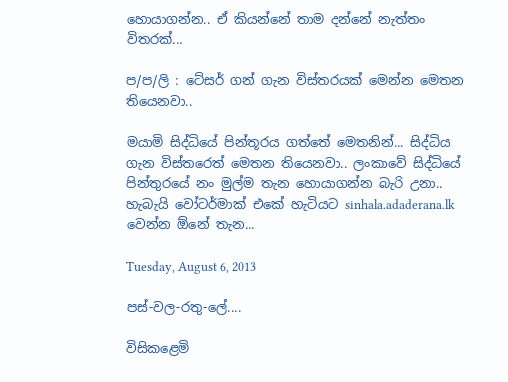හොයාගන්න.. ඒ කියන්නේ තාම දන්නේ නැත්තං විතරක්...

ප/ප/ලි : ටේසර් ගන් ගැන විස්තරයක් මෙන්න මෙතන තියෙනවා..

මයාමි සිද්ධියේ පින්තූරය ගත්තේ මෙතනින්... සිද්ධිය ගැන විස්තරෙත් මෙතන තියෙනවා.. ලංකාවේ සිද්ධියේ පින්තුරයේ නං මුල්ම තැන හොයාගන්න බැරි උනා.. හැබැයි වෝටර්මාක් එකේ හැටියට sinhala.adaderana.lk වෙන්න ඕනේ තැන...

Tuesday, August 6, 2013

පස්-වල-රතු-ලේ....

විසිකළෙමි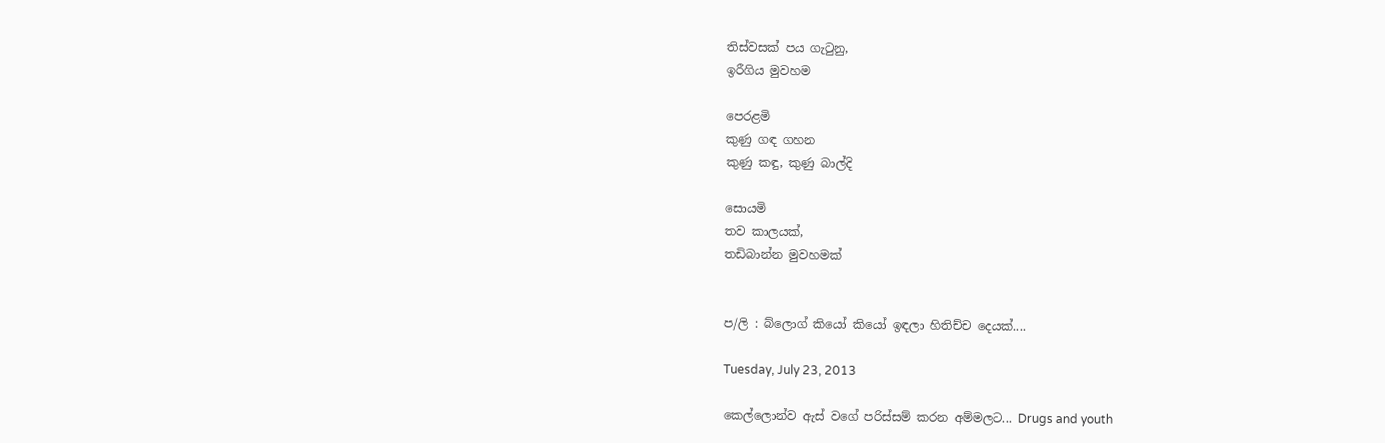තිස්වසක් පය ගැටුනු,
ඉරීගිය මුවහම

පෙරළමි
කුණු ගඳ ගහන
කුණු කඳු, කුණු බාල්දි

සොයමි
තව කාලයක්,
තඩිබාන්න මුවහමක්


ප/ලි : බ්ලොග් කියෝ කියෝ ඉඳලා හිතිච්ච දෙයක්....

Tuesday, July 23, 2013

කෙල්ලොන්ව ඇස් වගේ පරිස්සම් කරන අම්මලට... Drugs and youth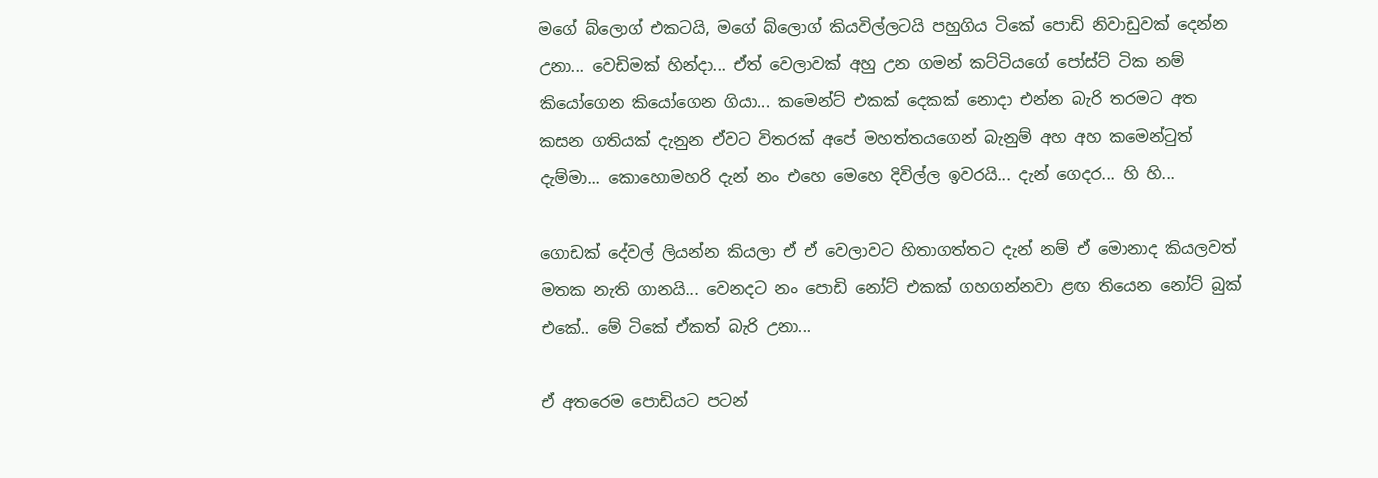මගේ බ්ලොග් එකටයි, මගේ බ්ලොග් කියවිල්ලටයි පහුගිය ටිකේ පොඩි නිවාඩුවක් දෙන්න උනා... වෙඩිමක් හින්දා... ඒත් වෙලාවක් අහු උන ගමන් කට්ටියගේ පෝස්ට් ටික නම් කියෝගෙන කියෝගෙන ගියා... කමෙන්ට් එකක් දෙකක් නොදා එන්න බැරි තරමට අත කසන ගතියක් දැනුන ඒවට විතරක් අපේ මහත්තයගෙන් බැනුම් අහ අහ කමෙන්ටුත් දැම්මා... කොහොමහරි දැන් නං එහෙ මෙහෙ දිවිල්ල ඉවරයි... දැන් ගෙදර... හි හි...

ගොඩක් දේවල් ලියන්න කියලා ඒ ඒ වෙලාවට හිතාගත්තට දැන් නම් ඒ මොනාද කියලවත් මතක නැති ගානයි... වෙනදට නං පොඩි නෝට් එකක් ගහගන්නවා ළඟ තියෙන නෝට් බුක් එකේ.. මේ ටිකේ ඒකත් බැරි උනා...

ඒ අතරෙම පොඩියට පටන්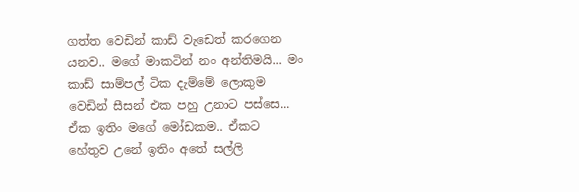ගත්ත වෙඩින් කාඩ් වැඩෙත් කරගෙන යනව.. මගේ මාකටින් නං අන්තිමයි... මං කාඩ් සාම්පල් ටික දැම්මේ ලොකුම වෙඩින් සීසන් එක පහු උනාට පස්සෙ... ඒක ඉතිං මගේ මෝඩකම.. ඒකට හේතුව උනේ ඉතිං අතේ සල්ලි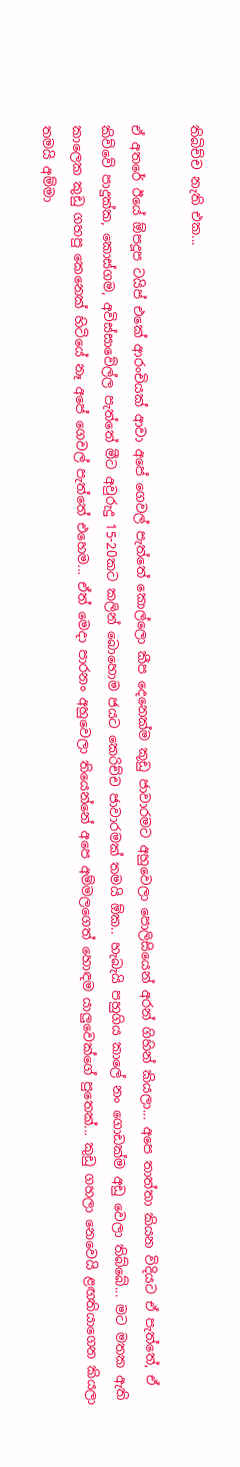තිබිච්ච නැති එක...

ඒ අතරේ ඊයේ ඕපදූප ටයිප් එකේ ආරංචියක් ආවා අපේ ගෙවල් පැත්තේ කොල්ලො කීප දෙනෙක්ම කූඩු ජාවාරමට අහුවෙලා පොලිසියෙන් අරන් ගිහින් කියලා... අපෙ තාත්තා කියන විදියට ඒ පැත්තේ, ඒ කිව්වේ පාදුක්ක, කොස්ගම, අවිස්සාවේල්ල පැත්තේ මීට අවුරුදු 15-20කට කලින් බොහොම ජයට කෙරිච්ච ජාවාරමක් තමයි ඕක.. හැබැයි පහුගිය කාලේ නං ගොඩක්ම අඩු වෙලා තිබ්බේ... මට මතක ඇති කාලෙක කුඩු ගහපු කෙනෙක් හිටියේ නෑ අපේ ගෙවල් පැත්තේ එහෙම... ඒත් මෙදා පාරනං අහුවෙලා තියෙන්නේ අපෙ අම්මලගෙත් හොඳම යාලුවෙක්ගේ පුතෙක්... කුඩු ගහලා නෙවෙයි ළඟතියාගෙන කියලා තමයි අම්මා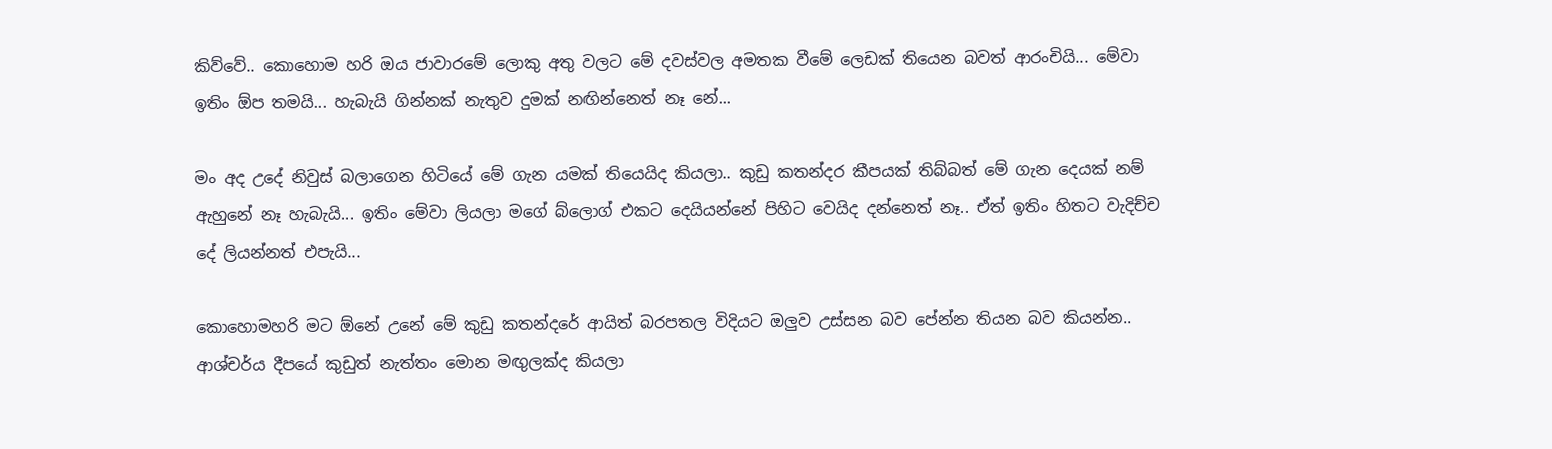කිව්වේ.. කොහොම හරි ඔය ජාවාරමේ ලොකු අතු වලට මේ දවස්වල අමතක වීමේ ලෙඩක් තියෙන බවත් ආරංචියි... මේවා ඉතිං ඕප තමයි... හැබැයි ගින්නක් නැතුව දුමක් නඟින්නෙත් නෑ නේ...

මං අද උදේ නිවුස් බලාගෙන හිටියේ මේ ගැන යමක් තියෙයිද කියලා.. කුඩු කතන්දර කීපයක් තිබ්බත් මේ ගැන දෙයක් නම් ඇහුනේ නෑ හැබැයි... ඉතිං මේවා ලියලා මගේ බ්ලොග් එකට දෙයියන්නේ පිහිට වෙයිද දන්නෙත් නෑ.. ඒත් ඉතිං හිතට වැදිච්ච දේ ලියන්නත් එපැයි...

කොහොමහරි මට ඕනේ උනේ මේ කුඩු කතන්දරේ ආයිත් බරපතල විදියට ඔලුව උස්සන බව පේන්න තියන බව කියන්න.. ආශ්චර්ය දීපයේ කුඩුත් නැත්තං මොන මඟුලක්ද කියලා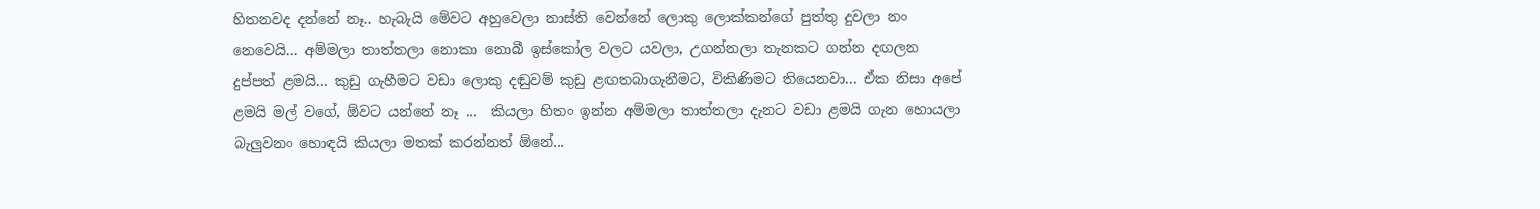හිතනවද දන්නේ නෑ.. හැබැයි මේවට අහුවෙලා නාස්ති වෙන්නේ ලොකු ලොක්කන්ගේ පුත්තු දුවලා නං නෙවෙයි... අම්මලා තාත්තලා නොකා නොබී ඉස්කෝල වලට යවලා, උගන්නලා තැනකට ගන්න දඟලන දුප්පත් ළමයි... කුඩු ගැහීමට වඩා ලොකු දඬුවම් කුඩු ළඟතබාගැනීමට, විකිණිමට තියෙනවා... ඒක නිසා අපේ ළමයි මල් වගේ, ඕවට යන්නේ නෑ ...  කියලා හිතං ඉන්න අම්මලා තාත්තලා දැනට වඩා ළමයි ගැන හොයලා බැලුවනං හොඳයි කියලා මතක් කරන්නත් ඕනේ...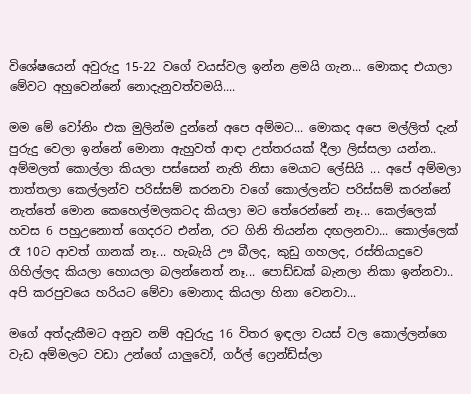විශේෂයෙන් අවුරුදු 15-22 වගේ වයස්වල ඉන්න ළමයි ගැන... මොකද එයාලා මේවට අහුවෙන්නේ නොදැනුවත්වමයි....

මම මේ වෝනිං එක මුලින්ම දුන්නේ අපෙ අම්මට... මොකද අපෙ මල්ලිත් දැන් පුරුදු වෙලා ඉන්නේ මොනා ඇහුවත් ආඳා උත්තරයක් දීලා ලිස්සලා යන්න.. අම්මලත් කොල්ලා කියලා පස්සෙන් නැති නිසා මෙයාට ලේසියි ... අපේ අම්මලා තාත්තලා කෙල්ලන්ව පරිස්සම් කරනවා වගේ කොල්ලන්ට පරිස්සම් කරන්නේ නැත්තේ මොන කෙහෙල්මලකටද කියලා මට තේරෙන්‌නේ නෑ... කෙල්ලෙක් හවස 6 පහුඋනොත් ගෙදරට එන්න, රට ගිනි තියන්න දඟලනවා... කොල්ලෙක් රෑ 10ට ආවත් ගානක් නෑ... හැබැයි ඌ බීලද, කුඩු ගහලද, රස්තියාදුවෙ ගිහිල්ලද කියලා හොයලා බලන්නෙත් නෑ... පොඩ්ඩක් බැනලා නිකා ඉන්නවා.. අපි කරපුවයෙ හරියට මේවා මොනාද කියලා හිනා වෙනවා...

මගේ අත්දැකීමට අනුව නම් අවුරුදු 16 විතර ඉඳලා වයස් වල කොල්ලන්ගෙ වැඩ අම්මලට වඩා උන්ගේ යාලුවෝ, ගර්ල් ෆ්‍රෙන්ඩ්ස්ලා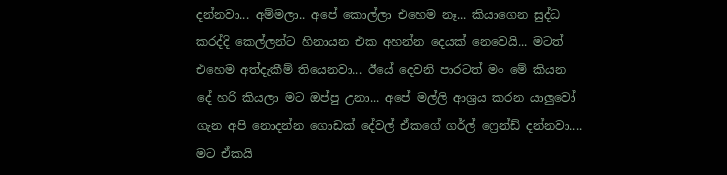දන්නවා... අම්මලා.. අපේ කොල්ලා එහෙම නෑ... කියාගෙන සුද්ධ කරද්දි කෙල්ලන්ට හිනායන එක අහන්න දෙයක් නෙවෙයි... මටත් එහෙම අත්දැකීම් තියෙනවා... ඊයේ දෙවනි පාරටත් මං මේ කියන දේ හරි කියලා මට ඔප්පු උනා... අපේ මල්ලි ආශ්‍රය කරන යාලුවෝ ගැන අපි නොදන්න ගොඩක් දේවල් ඒකගේ ගර්ල් ‌ෆ්‍රෙන්ඩ් දන්නවා.... මට ඒකයි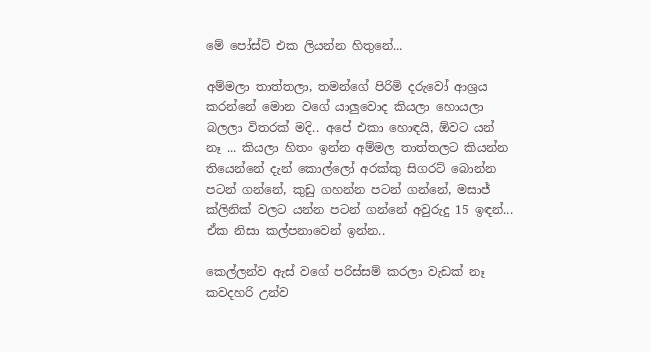මේ පෝස්ට් එක ලියන්න හිතුනේ...

අම්මලා තාත්තලා, තමන්ගේ පිරිමි දරුවෝ ආශ්‍රය කරන්නේ මොන වගේ යාලුවොද කියලා හොයලා බලලා විතරක් මදි.. අපේ එකා හොඳයි, ඕවට යන් නෑ ... කියලා හිතං ඉන්න අම්මල තාත්තලට කියන්න තියෙන්නේ දැන් කොල්ලෝ අරක්කු සිගරට් බොන්න පටන් ගන්නේ, කුඩු ගහන්න පටන් ගන්නේ, මසාජ් ක්ලිනික් වලට යන්න පටන් ගන්නේ අවුරුදු 15 ඉඳන්... ඒක නිසා කල්පනාවෙන් ඉන්න..

කෙල්ලන්ව ඇස් වගේ පරිස්සම් කරලා වැඩක් නෑ කවදහරි උන්ව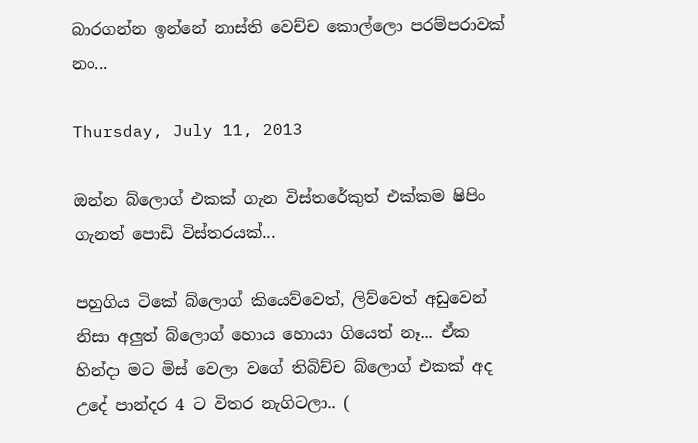බාරගන්න ඉන්නේ නාස්ති වෙච්ච කොල්ලො පරම්පරාවක් නං...

Thursday, July 11, 2013

ඔන්න බ්ලොග් එකක් ගැන විස්තරේකුත් එක්කම ෂිපිං ගැනත් පොඩි විස්තරයක්...

පහුගිය ටිකේ බ්ලොග් කියෙව්වෙත්, ලිව්වෙත් අඩුවෙන් නිසා අලුත් බ්ලොග් හොය හොයා ගියෙත් නෑ... ඒක හින්දා මට මිස් වෙලා වගේ තිබිච්ච බ්ලොග් එකක් අද උදේ පාන්දර 4 ට විතර නැගිටලා.. (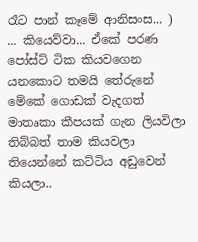රෑට පාන් කෑමේ ආනිසංස... )  ... කියෙව්වා... ඒකේ පරණ පෝස්ට් ටික කියවගෙන යනකොට තමයි තේරුනේ මේකේ ගොඩක් වැදගත් මාතෘකා කීපයක් ගැන ලියවිලා තිබ්බත් තාම කියවලා තියෙන්නේ කට්ටිය අඩුවෙන් කියලා..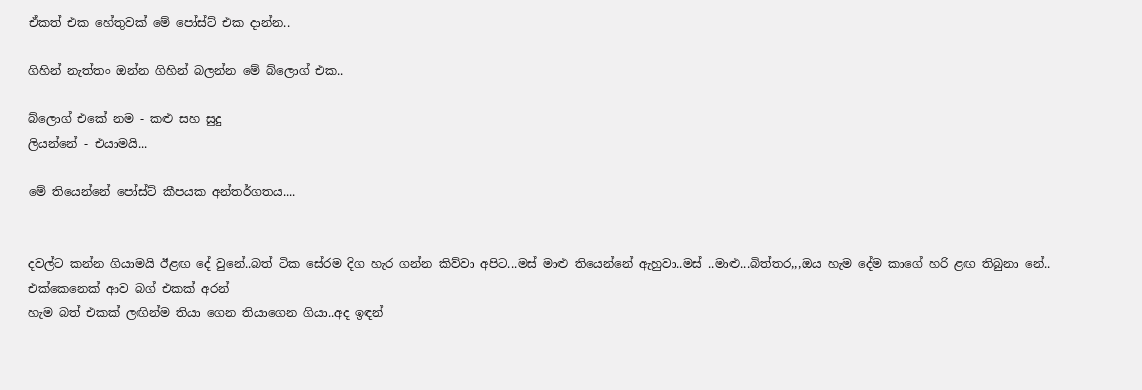ඒකත් එක හේතුවක් මේ පෝස්ට් එක දාන්න..

ගිහින් නැත්තං ඔන්න ගිහින් බලන්න මේ බ්ලොග් එක..

බ්ලොග් එකේ නම - කළු සහ සුදු
ලියන්නේ - එයාමයි...

මේ තියෙන්නේ පෝස්ට් කීපයක අන්තර්ගතය....


දවල්ට කන්න ගියාමයි ඊළඟ දේ වුනේ..බත් ටික සේරම දිග හැර ගන්න කිව්වා අපිට...මස් මාළු තියෙන්නේ ඇහුවා..මස් ..මාළු...බිත්තර,,,ඔය හැම දේම කාගේ හරි ළඟ තිබුනා නේ..
එක්කෙනෙක් ආව බග් එකක් අරන්
හැම බත් එකක් ලඟින්ම තියා ගෙන තියාගෙන ගියා..අද ඉඳන්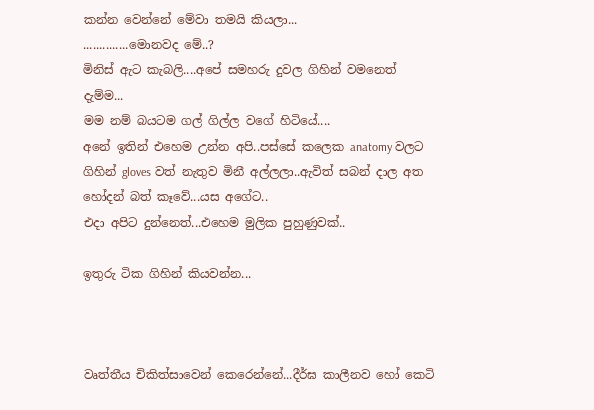කන්න වෙන්නේ මේවා තමයි කියලා...
..............මොනවද මේ..?
මිනිස් ඇට කැබලි....අපේ සමහරු දුවල ගිහින් වමනෙත් දැම්ම...
මම නම් බයටම ගල් ගිල්ල වගේ හිටියේ....
අනේ ඉතින් එහෙම උන්න අපි..පස්සේ කලෙක anatomy වලට ගිහින් gloves වත් නැතුව මිනී අල්ලලා..ඇවිත් සබන් දාල අත හෝදන් බත් කෑවේ...යස අගේට..
එදා අපිට දුන්නෙත්...එහෙම මුලික පුහුණුවක්..

ඉතුරු ටික ගිහින් කියවන්න...



වෘත්තීය චිකිත්සාවෙන් කෙරෙන්නේ...දීර්ඝ කාලීනව හෝ කෙටි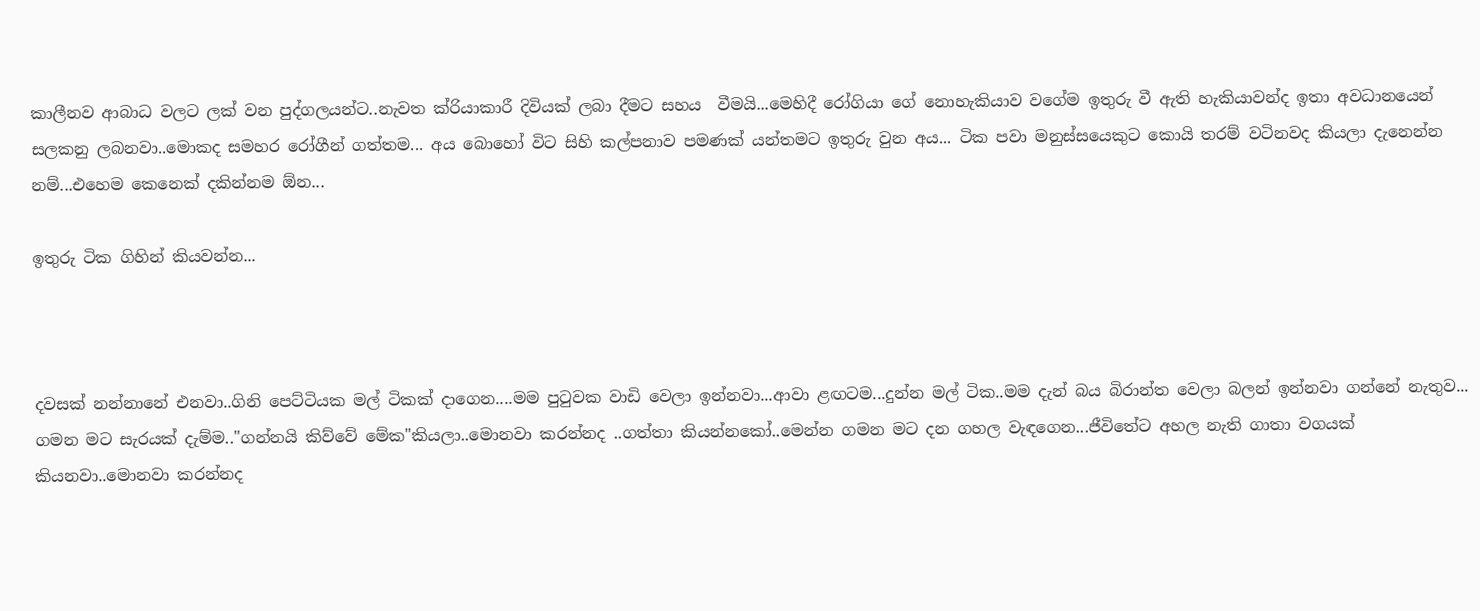කාලීනව ආබාධ වලට ලක් වන පුද්ගලයන්ට..නැවත ක්රියාකාරී දිවියක් ලබා දීමට සහය  වීමයි...මෙහිදී රෝගියා ගේ නොහැකියාව වගේම ඉතුරු වී ඇති හැකියාවන්ද ඉතා අවධානයෙන් සලකනු ලබනවා..මොකද සමහර රෝගීන් ගත්තම... අය බොහෝ විට සිහි කල්පනාව පමණක් යන්තමට ඉතුරු වුන අය... ටික පවා මනුස්සයෙකුට කොයි තරම් වටිනවද කියලා දැනෙන්න නම්...එහෙම කෙනෙක් දකින්නම ඕන...

ඉතුරු ටික ගිහින් කියවන්න...



දවසක් නන්නානේ එනවා..ගිනි පෙට්ටියක මල් ටිකක් දාගෙන....මම පුටුවක වාඩි වෙලා ඉන්නවා...ආවා ළඟටම...දුන්න මල් ටික..මම දැන් බය බිරාන්ත වෙලා බලන් ඉන්නවා ගන්නේ නැතුව... ගමන මට සැරයක් දැම්ම.."ගන්නයි කිව්වේ මේක"කියලා..මොනවා කරන්නද ..ගත්තා කියන්නකෝ..මෙන්න ගමන මට දන ගහල වැඳගෙන...ජීවිතේට අහල නැති ගාතා වගයක් කියනවා..මොනවා කරන්නද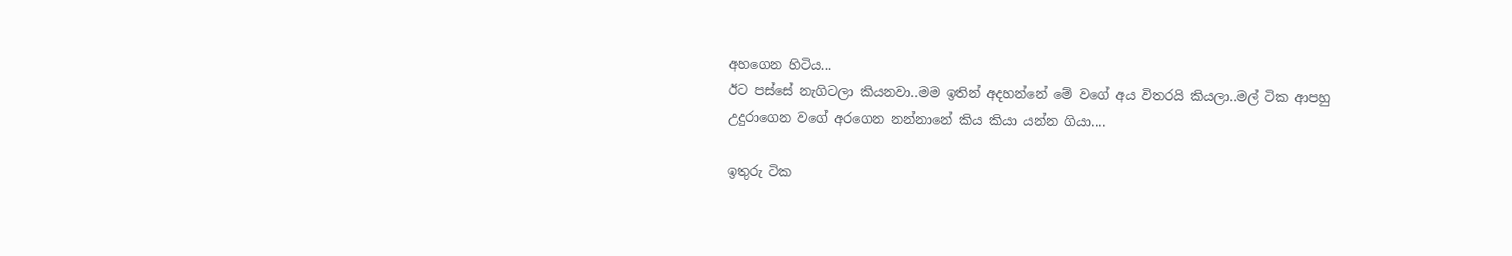අහගෙන හිටිය...
ඊට පස්සේ නැගිටලා කියනවා..මම ඉතින් අදහන්නේ මේ වගේ අය විතරයි කියලා..මල් ටික ආපහු උදුරාගෙන වගේ අරගෙන නන්නානේ කිය කියා යන්න ගියා....

ඉතුරු ටික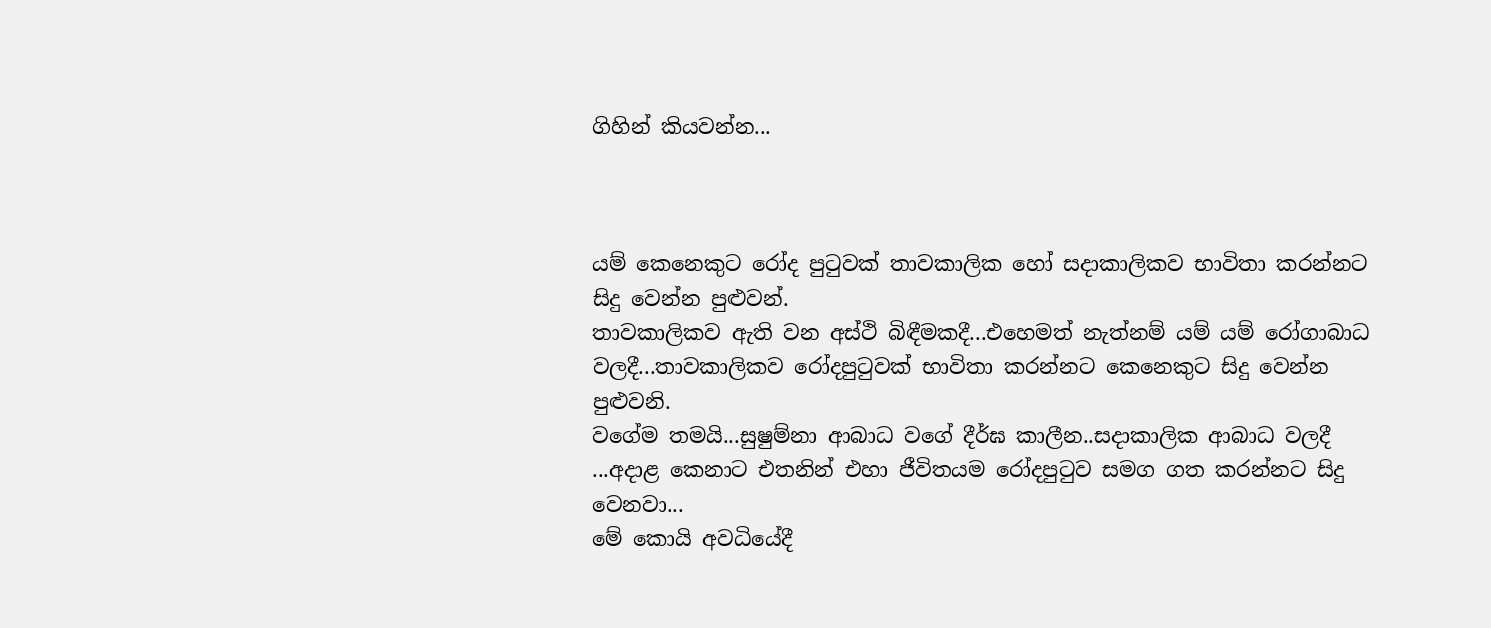ගිහින් කියවන්න...



යම් කෙනෙකුට රෝද පුටුවක් තාවකාලික හෝ සදාකාලිකව භාවිතා කරන්නට සිදු වෙන්න පුළුවන්.
තාවකාලිකව ඇති වන අස්ථි බිඳීමකදී...එහෙමත් නැත්නම් යම් යම් රෝගාබාධ වලදී...තාවකාලිකව රෝදපුටුවක් භාවිතා කරන්නට කෙනෙකුට සිදු වෙන්න පුළුවනි.
වගේම තමයි...සුෂුම්නා ආබාධ වගේ දීර්ඝ කාලීන..සදාකාලික ආබාධ වලදී ...අදාළ කෙනාට එතනින් එහා ජීවිතයම රෝදපුටුව සමග ගත කරන්නට සිදු වෙනවා...
මේ කොයි අවධියේදී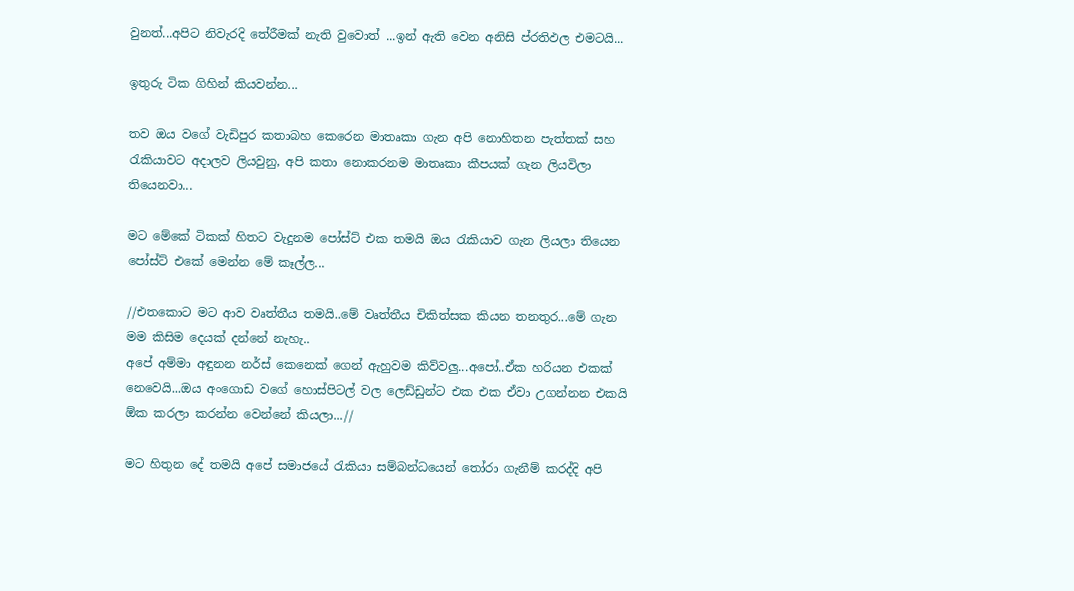වුනත්...අපිට නිවැරදි තේරීමක් නැති වුවොත් ...ඉන් ඇති වෙන අනිසි ප්රතිඵල එමටයි...

ඉතුරු ටික ගිහින් කියවන්න...

තව ඔය වගේ වැඩිපුර කතාබහ කෙරෙන මාතෘකා ගැන අපි නොහිතන පැත්තක් සහ රැකියාවට අදාලව ලියවුනු, අපි කතා නොකරනම මාතෘකා කීපයක් ගැන ලියවිලා තියෙනවා...

මට මේකේ ටිකක් හිතට වැදුනම පෝස්ට් එක තමයි ඔය රැකියාව ගැන ලියලා තියෙන පෝස්ට් එකේ මෙන්න මේ කෑල්ල...

//එතකොට මට ආව වෘත්තීය තමයි..මේ වෘත්තීය චිකිත්සක කියන තනතුර...මේ ගැන මම කිසිම දෙයක් දන්නේ නැහැ..
අපේ අම්මා අඳුනන නර්ස් කෙනෙක් ගෙන් ඇහුවම කිව්වලු...අපෝ..ඒක හරියන එකක් නෙවෙයි...ඔය අංගොඩ වගේ හොස්පිටල් වල ලෙඩ්ඩුන්ට එක එක ඒවා උගන්නන එකයි ඕක කරලා කරන්න වෙන්නේ කියලා...//

මට හිතුන දේ තමයි අපේ සමාජයේ රැකියා සම්බන්ධයෙන් තෝරා ගැනීම් කරද්දි අපි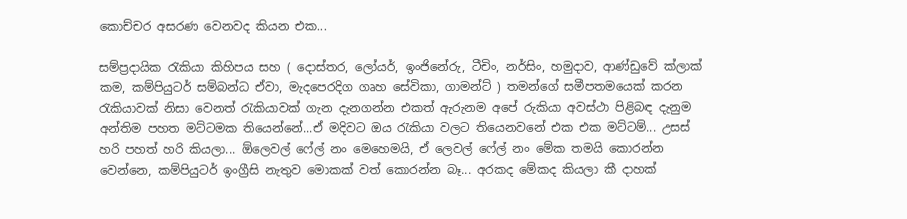කොච්චර අසරණ වෙනවද කියන එක...

සම්ප්‍රදායික රැකියා කිහිපය සහ ( දොස්තර, ලෝයර්, ඉංජිනේරු, ටීචිං, නර්සිං, හමුදාව, ආණ්ඩුවේ ක්ලාක් කම, කම්පියුටර් සම්බන්ධ ඒවා, මැදපෙරදිග ගෘහ ‌සේවිකා, ගාමන්ට් ) තමන්ගේ සමීපතමයෙක් කරන රැකියාවක් නිසා වෙනත් රැකියාවක් ගැන දැනගන්න එකත් ඇරුනම අපේ රුකියා අවස්ථා පිළිබඳ දැනුම අන්තිම පහත මට්ටමක තියෙන්නේ...ඒ මදිවට ඔය රැකියා වලට තියෙනවනේ එක එක මට්ටම්... උසස් හරි පහත් හරි කියලා... ඕලෙවල් ෆේල් නං මෙහෙමයි, ඒ ලෙවල් ෆේල් නං මේක තමයි කොරන්න වෙන්නෙ, කම්පියුටර් ඉංග්‍රීසි නැතුව මොකක් වත් කොරන්න බෑ... අරකද මේකද කියලා කී දාහක්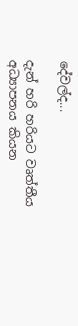දේවල්ද...

දැන් හරි හරියට වෘත්තීය අධ්‍යාපනය කියන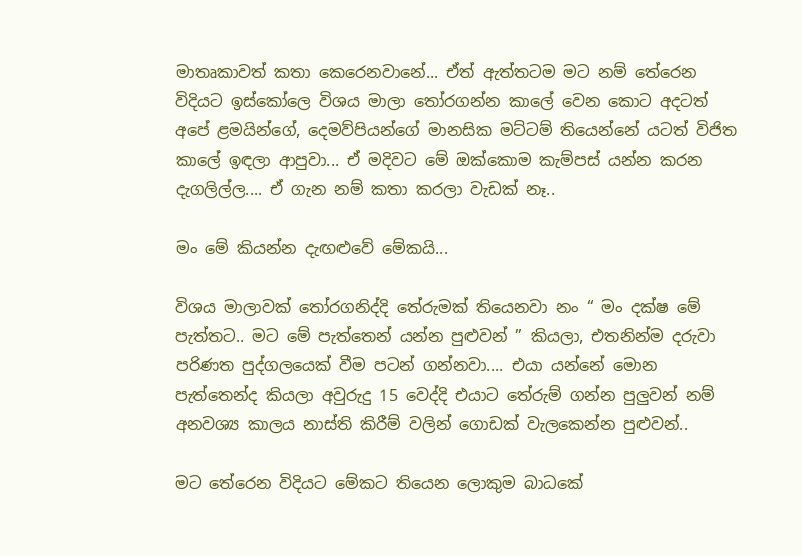මාතෘකාවත් කතා කෙරෙනවානේ... ඒත් ඇත්තටම මට නම් තේරෙන විදියට ඉස්කෝලෙ විශය මාලා තෝරගන්න කාලේ වෙන කොට අදටත් අපේ ළමයින්ගේ, දෙමව්පියන්ගේ මානසික මට්ටම් තියෙන්නේ යටත් විජිත කාලේ ඉඳලා ආපුවා... ඒ මදිවට මේ ඔක්කොම කැම්පස් යන්න කරන දැගලිල්ල.... ඒ ගැන නම් කතා කරලා වැඩක් නෑ..

මං මේ කියන්න දැඟළුවේ මේකයි...

විශය මාලාවක් තෝරගනිද්දි තේරුමක් තියෙනවා නං “ මං දක්ෂ මේ පැත්තට.. මට මේ පැත්තෙන් යන්න පුළුවන් ” කියලා, එතනින්ම දරුවා පරිණත පුද්ගලයෙක් වීම පටන් ගන්නවා.... එයා යන්නේ මොන පැත්තෙන්ද කියලා අවුරුදු 15 වෙද්දි එයාට තේරුම් ගන්න පුලුවන් නම් අනවශ්‍ය කාලය නාස්ති කිරීම් වලින් ගොඩක් වැලකෙන්න පුළුවන්..

මට තේරෙන විදියට මේකට තියෙන ලොකුම බාධකේ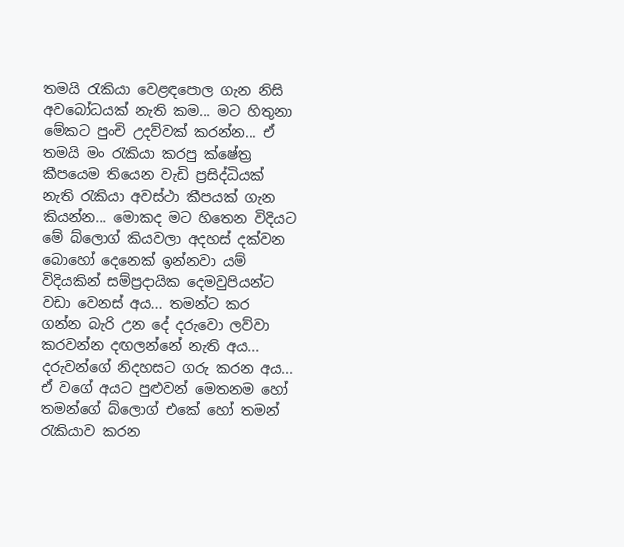තමයි රැකියා වෙළඳපොල ගැන නිසි අවබෝධයක් නැති කම... මට හිතුනා මේකට පුංචි උදව්වක් කරන්න... ඒ තමයි මං රැකියා කරපු ක්ෂේත්‍ර කීපයෙම තියෙන වැඩි ප්‍රසිද්ධියක් නැති රැකියා අවස්ථා කීපයක් ගැන කියන්න... මොකද මට හිතෙන විදියට මේ බ්ලොග් කියවලා අදහස් දක්වන බොහෝ දෙනෙක් ඉන්නවා යම් විදියකින් සම්ප්‍රදායික දෙමවුපියන්ට වඩා වෙනස් අය... තමන්ට කර ගන්න බැරි උන දේ දරුවො ලව්වා කරවන්න දඟලන්නේ නැති අය... දරුවන්ගේ නිදහසට ගරු කරන අය... ඒ වගේ අයට පුළුවන් මෙතනම හෝ තමන්ගේ බ්ලොග් එකේ හෝ තමන් රැකියාව කරන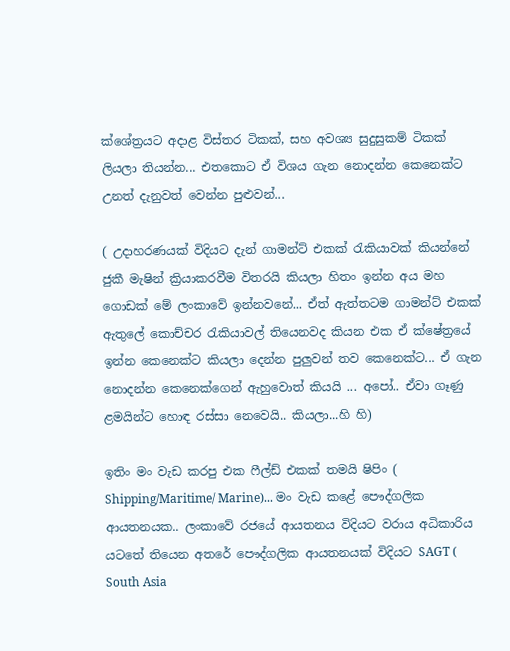ක්ශේත්‍රයට අදාළ විස්තර ටිකක්, සහ අවශ්‍ය සුදුසුකම් ටිකක් ලියලා තියන්න... එතකොට ඒ විශය ගැන නොදන්න කෙනෙක්ට උනත් දැනුවත් වෙන්න පුළුවන්...

( උදාහරණයක් විදියට දැන් ගාමන්ට් එකක් රැකියාවක් කියන්නේ ජුකී මැෂින් ක්‍රියාකරවීම විතරයි කියලා හිතං ඉන්න අය මහ ගොඩක් මේ ලංකාවේ ඉන්නවනේ... ඒත් ඇත්තටම ගාමන්ට් එකක් ඇතුලේ කොච්චර රැකියාවල් තියෙනවද කියන එක ඒ ක්ෂේත්‍රයේ ඉන්න කෙනෙක්ට කියලා දෙන්න පුලුවන් තව කෙනෙක්ට... ඒ ගැන නොදන්න කෙනෙක්ගෙන් ඇහුවොත් කියයි ... අපෝ.. ඒවා ගෑණු ළමයින්ට හොඳ රස්සා නෙවෙයි.. කියලා...හි හි)

ඉතිං මං වැඩ කරපු එක ෆීල්ඩ් එකක් තමයි ෂිපිං ( Shipping/Maritime/ Marine)... මං වැඩ කළේ පෞද්ගලික ආයතනයක.. ලංකාවේ රජයේ ආයතනය විදියට වරාය අධිකාරිය යටතේ තියෙන අතරේ පෞද්ගලික ආයතනයක් විදියට SAGT ( South Asia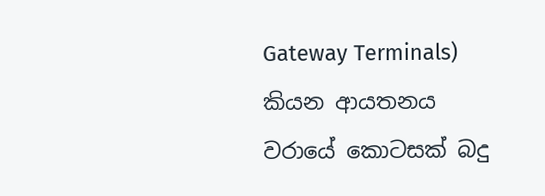Gateway Terminals) කියන ආයතනය වරායේ කොටසක් බදු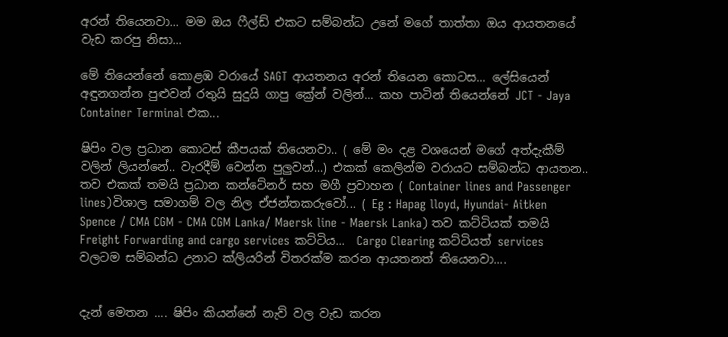අරන් තියෙනවා... මම ඔය ෆීල්ඩ් එකට සම්බන්ධ උනේ මගේ තාත්තා ඔය ආයතනයේ වැඩ කරපු නිසා...

මේ තියෙන්නේ කොළඹ වරායේ SAGT ආයතනය අරන් තියෙන කොටස... ලේසියෙන් අඳුනගන්න පුළුවන් රතුයි සුදුයි ගාපු ක්‍රේන් වලින්... කහ පාටින් තියෙන්නේ JCT - Jaya Container Terminal එක...

ෂිපිං වල ප්‍රධාන කොටස් කීපයක් තියෙනවා.. ( මේ මං දළ වශයෙන් මගේ අත්දැකීම් වලින් ලියන්නේ.. වැරදීම් වෙන්න පුලුවන්...) එකක් කෙලින්ම වරායට සම්බන්ධ ආයතන.. තව එකක් තමයි ප්‍රධාන කන්ටේනර් සහ මගී ප්‍රවාහන ( Container lines and Passenger lines)විශාල සමාගම් වල නිල ඒජන්තකරුවෝ... ( Eg : Hapag lloyd, Hyundai- Aitken Spence / CMA CGM - CMA CGM Lanka/ Maersk line - Maersk Lanka) තව කට්ටියක් තමයි Freight Forwarding and cargo services කට්ටිය...  Cargo Clearing කට්ටියත් services වලටම සම්බන්ධ උනාට ක්ලියරින් විතරක්ම කරන ආයතනත් තියෙනවා....


දැන් මෙතන .... ෂිපිං කියන්නේ නැව් වල වැඩ කරන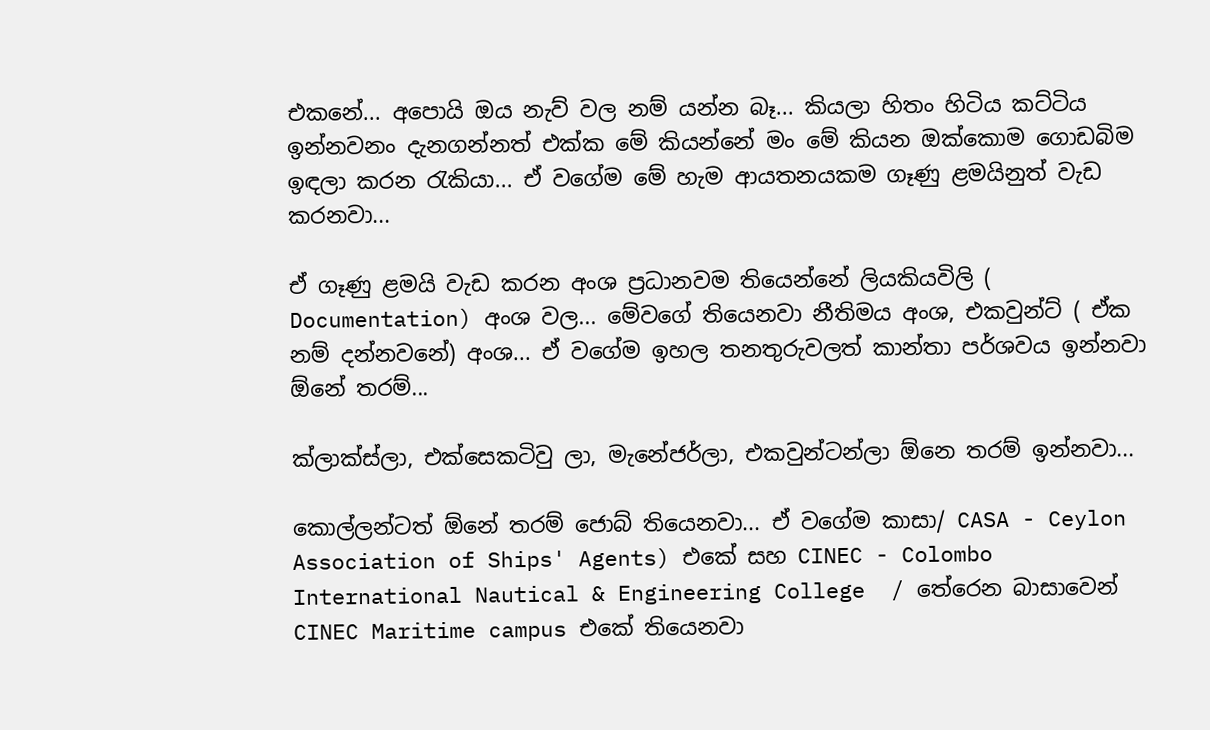එකනේ... අපොයි ඔය නැව් වල නම් යන්න බෑ... කියලා හිතං හිටිය කට්ටිය ඉන්නවනං දැනගන්නත් එක්ක මේ කියන්නේ මං මේ කියන ඔක්කොම ගොඩබිම ඉඳලා කරන රැකියා... ඒ වගේම මේ හැම ආයතනයකම ගෑණු ළමයිනුත් වැඩ කරනවා...

ඒ ගෑණු ළමයි වැඩ කරන අංශ ප්‍රධානවම තියෙන්නේ ලියකියවිලි ( Documentation) අංශ වල... මේවගේ තියෙනවා නීතිමය අංශ, එකවුන්ට් ( ඒක නම් දන්නවනේ) අංශ... ඒ වගේම ඉහල තනතුරුවලත් කාන්තා පර්ශවය ඉන්නවා ඕනේ තරම්...

ක්ලාක්ස්ලා, එක්සෙකටිවු ලා, මැනේජර්ලා, එකවුන්ටන්ලා ඕනෙ තරම් ඉන්නවා...

කොල්ලන්ටත් ඕනේ තරම් ජොබ් තියෙනවා... ඒ වගේම කාසා/ CASA - Ceylon Association of Ships' Agents) එකේ සහ CINEC - Colombo International Nautical & Engineering College  / තේරෙන බාසාවෙන් CINEC Maritime campus එකේ තියෙනවා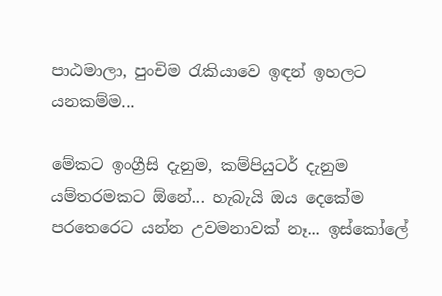පාඨමාලා, පුංචිම රැකියාවෙ ඉඳන් ඉහලට යනකම්ම...

මේකට ඉංග්‍රීසි දැනුම, කම්පියුටර් දැනුම යම්තරමකට ඕනේ... හැබැයි ඔය දෙකේම පරතෙරෙට යන්න උවමනාවක් නෑ... ඉස්කෝලේ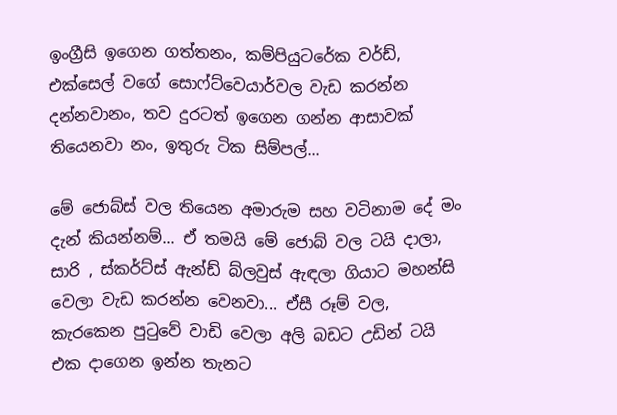ඉංග්‍රීසි ඉගෙන ගත්තනං, කම්පියුටරේක වර්ඩ්, එක්සෙල් වගේ සොෆ්ට්වෙයාර්වල වැඩ කරන්න දන්නවානං, තව දුරටත් ඉගෙන ගන්න ආසාවක් තියෙනවා නං, ඉතුරු ටික සිම්පල්...

මේ ජොබ්ස් වල තියෙන අමාරුම සහ වටිනාම දේ මං දැන් කියන්නම්... ඒ තමයි මේ ජොබ් වල ටයි දාලා, සාරි , ස්කර්ට්ස් ඇන්ඩ් බ්ලවුස් ඇඳලා ගියාට මහන්සි වෙලා වැඩ කරන්න වෙනවා... ඒසී රූම් වල, කැරකෙන පුටුවේ වාඩි වෙලා අලි බඩට උඩින් ටයි එක දාගෙන ඉන්න තැනට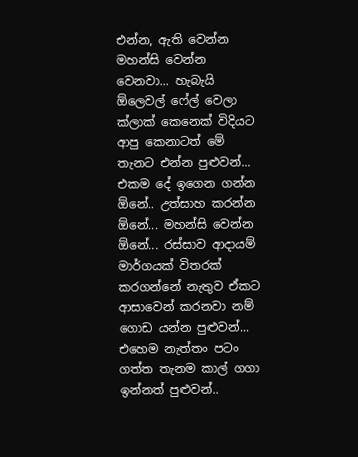එන්න, ඇති වෙන්න මහන්සි වෙන්න වෙනවා... හැබැයි ඕලෙවල් ෆේල් වෙලා ක්ලාක් කෙනෙක් විදියට ආපු කෙනාටත් මේ තැනට එන්න පුළුවන්... එකම දේ ඉගෙන ගන්න ඕනේ.. උත්සාහ කරන්න ඕනේ... මහන්සි වෙන්න ඕනේ... රස්සාව ආදායම් මාර්ගයක් විතරක් කරගන්නේ නැතුව ඒකට ආසාවෙන් කරනවා නම් ගොඩ යන්න පුළුවන්... එහෙම නැත්තං පටං ගත්ත තැනම කාල් ගගා ඉන්නත් පුළුවන්..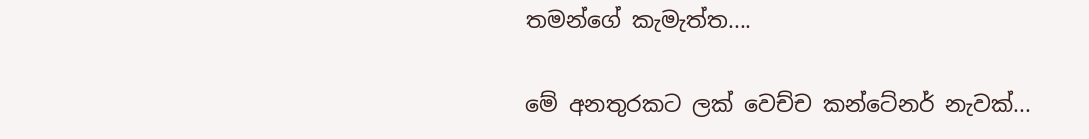තමන්ගේ කැමැත්ත....

මේ අනතුරකට ලක් වෙච්ච කන්ටේනර් නැවක්...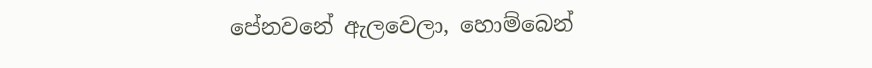පේනවනේ ඇලවෙලා, හොම්බෙන්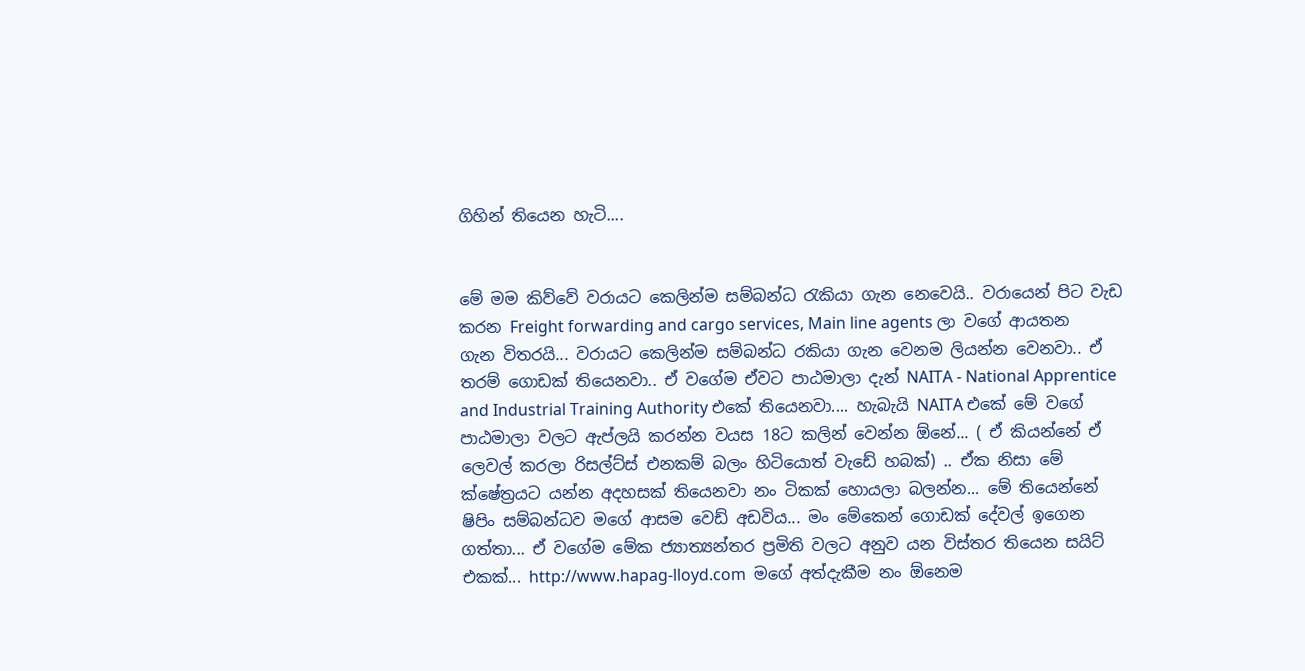ගිහින් තියෙන හැටි....


මේ මම කිව්වේ වරායට කෙලින්ම සම්බන්ධ රැකියා ගැන නෙවෙයි.. වරායෙන් පිට වැඩ කරන Freight forwarding and cargo services, Main line agents ලා වගේ ආයතන ගැන විතරයි... වරායට කෙලින්ම සම්බන්ධ රකියා ගැන වෙනම ලියන්න වෙනවා.. ඒ තරම් ගොඩක් තියෙනවා.. ඒ වගේම ඒවට පාඨමාලා දැන් NAITA - National Apprentice and Industrial Training Authority එකේ තියෙනවා.... හැබැයි NAITA එකේ මේ වගේ පාඨමාලා වලට ඇප්ලයි කරන්න වයස 18ට කලින් වෙන්න ඕනේ... ( ඒ කියන්නේ ඒ ලෙවල් කරලා රිසල්ට්ස් එනකම් බලං හිටියොත් වැඩේ හබක්) .. ඒක නිසා මේ ක්ෂේත්‍රයට යන්න අදහසක් තියෙනවා නං ටිකක් හොයලා බලන්න... මේ තියෙන්නේ ෂිපිං සම්බන්ධව මගේ ආසම වෙඩ් අඩවිය... මං මේකෙන් ගොඩක් දේවල් ඉගෙන ගත්තා... ඒ වගේම මේක ජ්‍යාත්‍යන්තර ප්‍රමිති වලට අනුව යන විස්තර තියෙන සයිට් එකක්... http://www.hapag-lloyd.com  මගේ අත්දැකීම නං ඕනෙම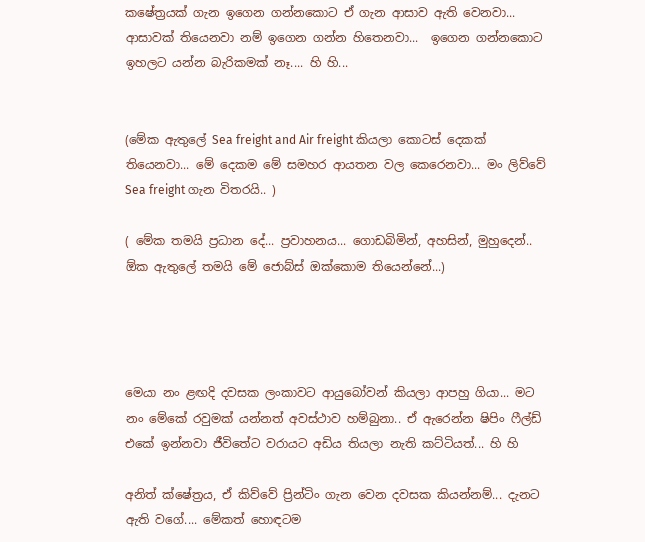කෂේත්‍රයක් ගැන ඉගෙන ගන්නකොට ඒ ගැන ආසාව ඇති වෙනවා... ආසාවක් තියෙනවා නම් ඉගෙන ගන්න හිතෙනවා...  ඉගෙන ගන්නකොට ඉහලට යන්න බැරිකමක් නෑ.... හි හි...


(මේක ඇතුලේ Sea freight and Air freight කියලා කොටස් දෙකක් තියෙනවා... මේ දෙකම මේ සමහර ආයතන වල කෙරෙනවා... මං ලිව්වේ  Sea freight ගැන විතරයි.. )

( මේක තමයි ප්‍රධාන දේ... ප්‍රවාහනය... ගොඩබිමින්, අහසින්, මුහුදෙන්.. ඕක ඇතුලේ තමයි මේ ජොබ්ස් ඔක්කොම තියෙන්‌නේ...)




මෙයා නං ළඟදි දවසක ලංකාවට ආයුබෝවන් කියලා ආපහු ගියා... මට නං මේකේ රවුමක් යන්නත් අවස්ථාව හම්බුනා.. ඒ ඇරෙන්න ෂිපිං ෆීල්ඩ් එකේ ඉන්නවා ජීවිතේට වරායට අඩිය තියලා නැති කට්ටියත්... හි හි

අනිත් ක්ෂේත්‍රය, ඒ කිව්වේ ප්‍රින්ටිං ගැන වෙන දවසක කියන්නම්... දැනට ඇති වගේ.... මේකත් හොඳටම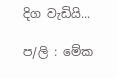දිග වැඩියි...

ප/ලි : මේක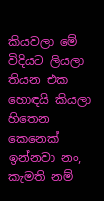කියවලා මේ විදියට ලියලා තියන එක හොඳයි කියලා හිතෙන කෙනෙක් ඉන්නවා නං, කැමති නම්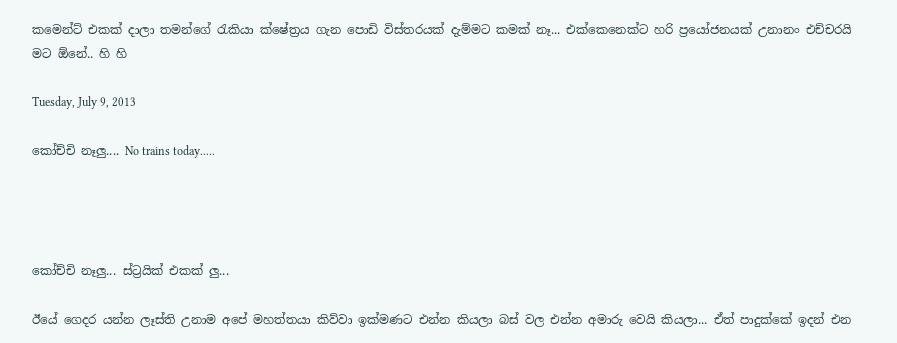කමෙන්ට් එකක් දාලා තමන්ගේ රැකියා ක්ෂේත්‍රය ගැන පොඩි විස්තරයක් දැම්මට කමක් නෑ... එක්කෙනෙක්ට හරි ප්‍රයෝජනයක් උනානං එච්චරයි මට ඕනේ.. හි හි

Tuesday, July 9, 2013

කෝච්චි නෑලු.... No trains today.....




කෝච්චි නෑලු... ස්ට්‍රයික් එකක් ලු...

ඊයේ ගෙදර යන්න ලෑස්ති උනාම අපේ මහත්තයා කිව්වා ඉක්මණට එන්න කියලා බස් වල එන්න අමාරු වෙයි කියලා... ඒත් පාදුක්කේ ඉදන් එන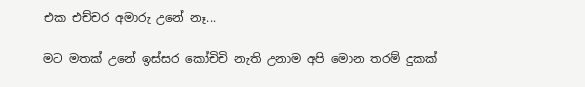එක එච්චර අමාරු උනේ නෑ...

මට මතක් උනේ ඉස්සර කෝචිචි නැති උනාම අපි මොන තරම් දුකක්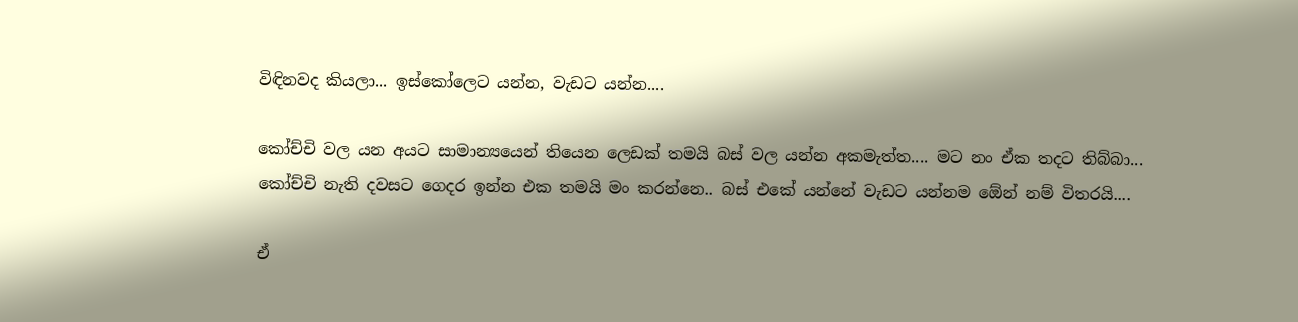විඳිනවද කියලා... ඉස්කෝලෙට යන්න, වැඩට යන්න....

කෝච්චි වල යන අයට සාමාන්‍යයෙන් තියෙන ලෙඩක් තමයි බස් වල යන්න අකමැත්ත.... මට නං ඒක තදට තිබ්බා... කෝච්චි නැති දවසට ගෙදර ඉන්න එක තමයි මං කරන්නෙ.. බස්‌ එ‌කේ යන්‌නේ වැඩට යන්නම ඕ‌ෙන් නම් විතරයි....

ඒ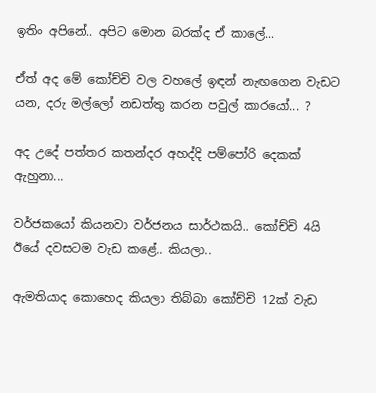ඉතිං අපිනේ.. අපිට මොන බරක්ද ඒ කාලේ...

ඒත් අද මේ කෝච්චි වල වහලේ ඉඳන් නැඟගෙන වැඩට යන, දරු මල්ලෝ නඩත්තු කරන පවුල් කාරයෝ... ?

අද උදේ පත්තර කතන්දර අහද්දි පම්පෝරි දෙකක් ඇහුනා...

වර්ජකයෝ කියනවා වර්ජනය සාර්ථකයි.. කෝච්චි 4යි ඊයේ දවසටම වැඩ කළේ.. කියලා..

ඇමතියාද කොහෙද කියලා තිබ්බා කෝච්චි 12ක් වැඩ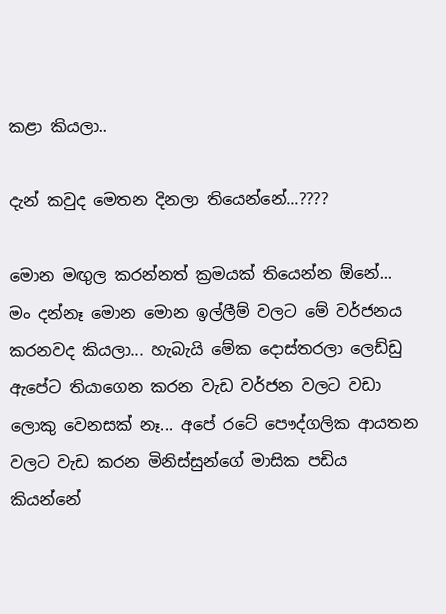කළා කියලා..

දැන් කවුද මෙතන දිනලා තියෙන්නේ...????

මොන මඟුල කරන්නත් ක්‍රමයක් තියෙන්න ඕනේ... මං දන්නෑ මොන මොන ඉල්ලීම් වලට මේ වර්ජනය කරනවද කියලා... හැබැයි මේක දොස්තරලා ලෙඩ්ඩු ඇපේට තියාගෙන කරන වැඩ වර්ජන වලට වඩා ලොකු වෙනසක් නෑ... අපේ රටේ පෞද්ගලික ආයතන වලට වැඩ කරන මිනිස්සුන්ගේ මාසික පඩිය කියන්නේ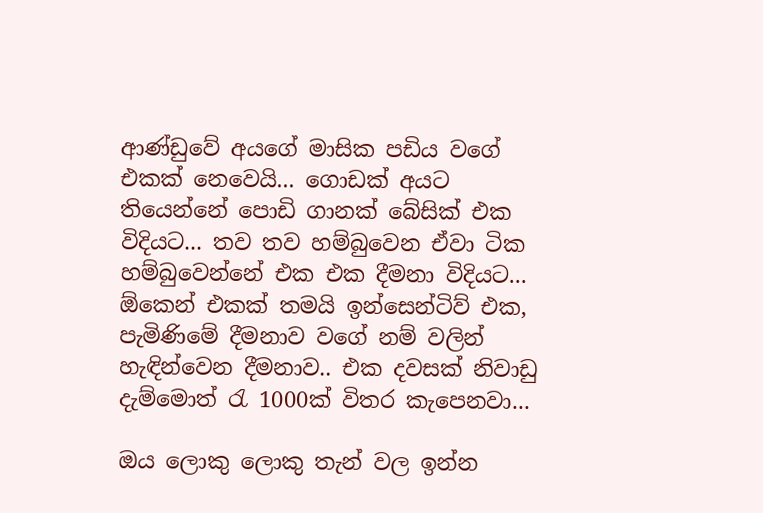ආණ්ඩුවේ අයගේ මාසික පඩිය වගේ එකක් නෙවෙයි... ගොඩක් අයට තියෙන්නේ පොඩි ගානක් බේසික් එක විදියට... තව තව හම්බුවෙන ඒවා ටික හම්බුවෙන්නේ එක එක දීමනා විදියට... ඕකෙන් එකක් තමයි ඉන්සෙන්ටිව් එක, පැමිණිමේ දීමනාව වගේ නම් වලින් හැඳින්වෙන දීමනාව.. එක දවසක් නිවාඩු දැම්මොත් රැ 1000ක් විතර කැපෙනවා...

ඔය ලොකු ලොකු තැන් වල ඉන්න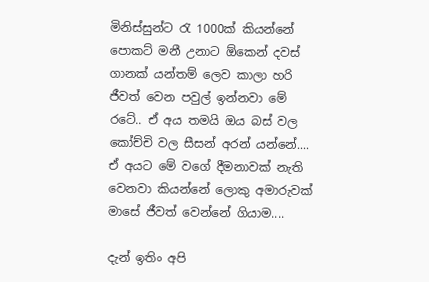මිනිස්සුන්ට රැ 1000ක් කියන්නේ පොකට් මනී උනාට ඕකෙන් දවස් ගානක් යන්තම් ලෙව කාලා හරි ජීවත් වෙන පවුල් ඉන්නවා මේ රටේ.. ඒ අය තමයි ඔය බස් වල කෝච්චි වල සීසන් අරන් යන්නේ.... ඒ අයට මේ වගේ දීමනාවක් නැති වෙනවා කියන්නේ ‌ලොකු අමාරුවක් මාසේ ජීවත් වෙන්නේ ගියාම....

දැන් ඉතිං අපි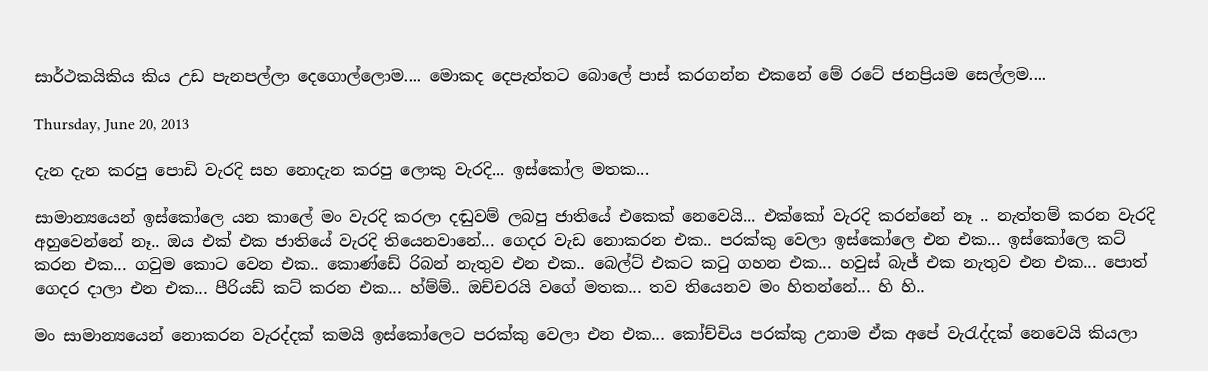සාර්ථකයිකිය කිය උඩ පැනපල්ලා දෙගොල්ලොම.... මොකද දෙපැත්තට බොලේ පාස් කරගන්න එකනේ මේ රටේ ජනප්‍රියම සෙල්ලම....

Thursday, June 20, 2013

දැන දැන කරපු පොඩි වැරදි සහ නොදැන කරපු ලොකු වැරදි... ඉස්කෝල මතක...

සාමාන්‍යයෙන් ඉස්කෝලෙ යන කාලේ මං වැරදි කරලා දඬුවම් ලබපු ජාතියේ එකෙක් නෙවෙයි... එක්කෝ වැරදි කරන්නේ නෑ .. නැත්තම් කරන වැරදි අහුවෙන්නේ නෑ.. ඔය එක් එක ජාතියේ වැරදි තියෙනවානේ... ගෙදර වැඩ නොකරන එක.. පරක්කු වෙලා ඉස්කෝලෙ එන එක... ඉස්කෝලෙ කට් කරන එක... ගවුම කොට වෙන එක.. කොණ්ඩේ රිබන් නැතුව එන එක.. බෙල්ට් එකට කටු ගහන එක... හවුස් බැජ් එක නැතුව එන එක... පොත් ගෙදර දාලා එන එක... පීරියඩ් කට් කරන එක... හ්ම්ම්.. ඔච්චරයි වගේ මතක... තව තියෙනව මං හිතන්නේ... හි හි..

මං සාමාන්‍යයෙන් නොකරන වැරද්දක් කමයි ඉස්කෝලෙට පරක්කු වෙලා එන එක... කෝච්චිය පරක්කු උනාම ඒක අපේ වැරැද්දක් නෙවෙයි කියලා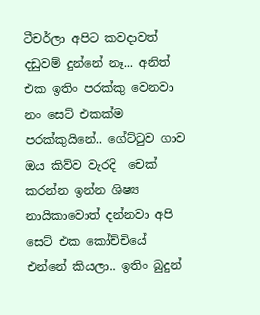ටීචර්ලා අපිට කවදාවත් දඩුවම් දුන්නේ නෑ... අනිත් එක ඉතිං පරක්කු වෙනවා නං සෙට් එකක්ම පරක්කුයිනේ.. ගේට්ටුව ගාව ඔය කිව්ව වැරදි  චෙක් කරන්න ඉන්න ශිෂ්‍ය නායිකාවොත් දන්නවා අපි සෙට් එක කෝච්චියේ එන්නේ කියලා.. ඉතිං බුදුන්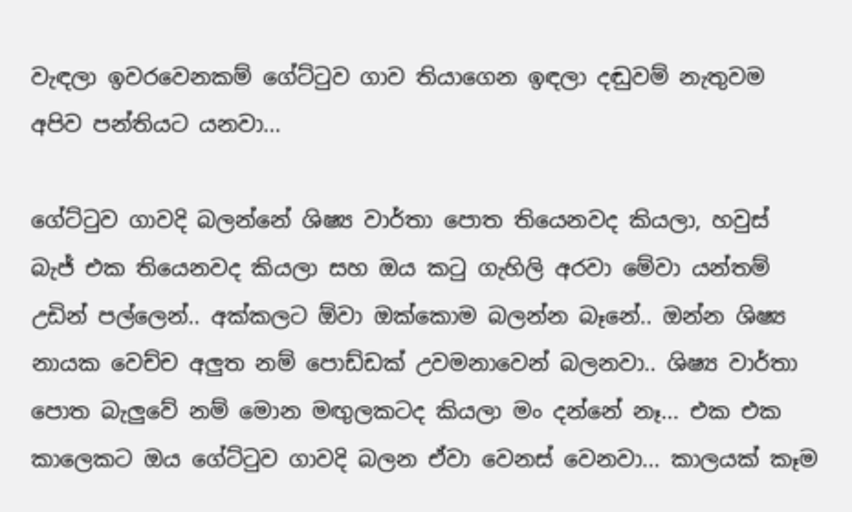වැඳලා ඉවරවෙනකම් ගේට්ටුව ගාව තියාගෙන ඉඳලා දඬුවම් නැතුවම අපිව පන්තියට යනවා...

ගේට්ටුව ගාවදි බලන්නේ ශිෂ්‍ය වාර්තා‌ පොත තියෙනවද කියලා, හවුස් බැජ් එක තියෙනවද කියලා සහ ඔය කටු ගැහිලි අරවා මේවා යන්තම් උඩින් පල්ලෙන්.. අක්කලට ඕවා ඔක්කොම බලන්න බෑනේ.. ඔන්න ශිෂ්‍ය නායක වෙච්ච අලුත නම් පොඩ්ඩක් උවමනාවෙන් බලනවා.. ශිෂ්‍ය වාර්තා පොත බැලුවේ නම් මොන මඟුලකටද කියලා මං දන්නේ නෑ... එක එක කාලෙකට ඔය ගේට්ටුව ගාවදි බලන ඒවා වෙනස් වෙනවා... කාලයක් කෑම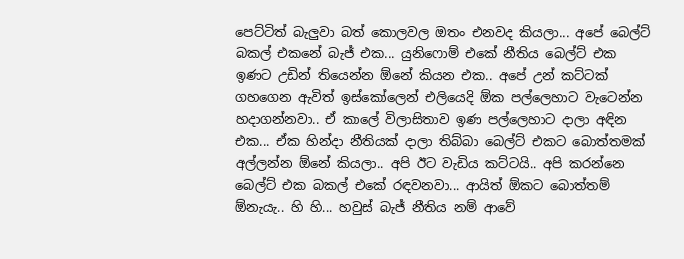පෙට්ටිත් බැලුවා බත් කොලවල ඔතං එනවද කියලා... අපේ බෙල්ට් බකල් එකනේ බැජ් එක... යුනිෆොම් එකේ නීතිය බෙල්ට් එක ඉණට උඩින් තියෙන්න ඕනේ කියන එක.. අපේ උන් කට්ටක් ගහගෙන ඇවිත් ඉස්කෝලෙන් එලියෙදි ඕක පල්ලෙහාට වැටෙන්න හදාගන්නවා.. ඒ කාලේ විලාසිතාව ඉණ පල්ලෙහාට දාලා අඳින එක... ඒක හින්දා නීතියක් දාලා තිබ්බා බෙල්ට් එකට‌ බොත්තමක් අල්ලන්න ඕනේ කියලා.. අපි ඊට වැඩිය කට්ටයි.. අපි කරන්නෙ බෙල්ට් එක බකල් එකේ රඳවනවා... ආයිත් ඕකට බොත්තම් ඕනැයැ.. හි හි... හවුස් බැජ් නීතිය නම් ආවේ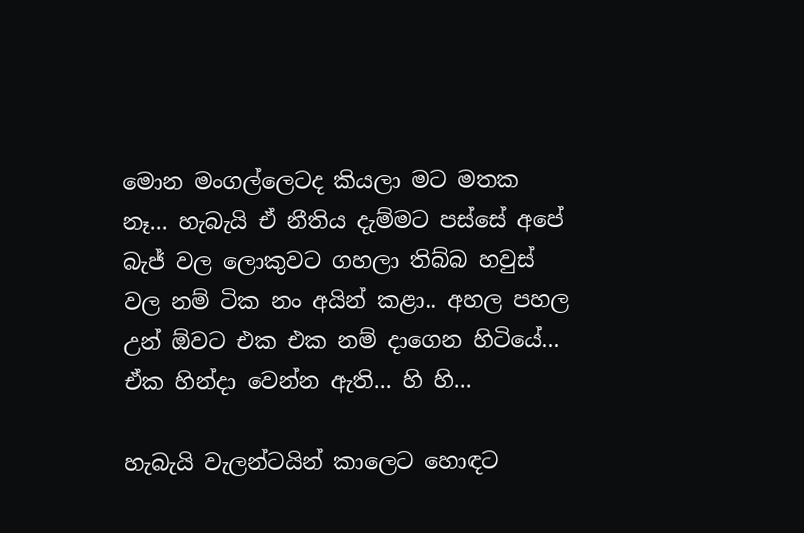මොන මංගල්ලෙටද කියලා මට මතක නෑ... හැබැයි ඒ නීතිය දැම්මට පස්සේ අපේ බැජ් වල ලොකුවට ගහලා තිබ්බ හවුස් වල නම් ටික නං අයින් කළා.. අහල පහල උන් ඕවට එක එක නම් දාගෙන හිටියේ... ඒක හින්දා වෙන්න ඇති... හි හි...

හැබැයි වැලන්ටයින් කාලෙට හොඳට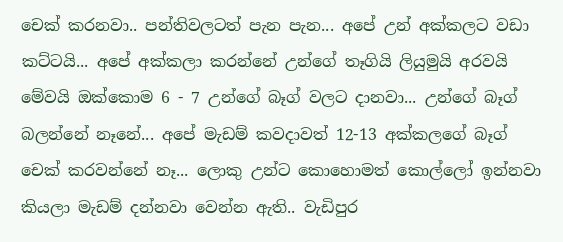චෙක් කරනවා.. පන්තිවලටත් පැන පැන... අපේ උන් අක්කලට වඩා කට්ටයි... අපේ අක්කලා කරන්නේ උන්ගේ තෑගියි ලියුමුයි අරවයි මේවයි ඔක්කොම 6 - 7 උන්ගේ බෑග් වලට දානවා... උන්ගේ බෑග් බලන්නේ නෑනේ... අපේ මැඩම් කවදාවත් 12-13 අක්කලගේ බෑග් චෙක් කරවන්නේ නෑ... ලොකු උන්ට කොහොමත් කොල්ලෝ ඉන්නවා කියලා මැඩම් දන්නවා වෙන්න ඇති.. වැඩිපුර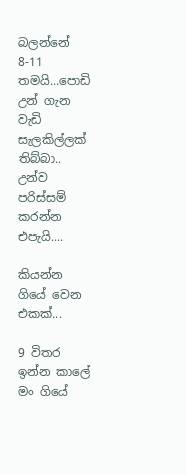බලන්නේ 8-11 තමයි...පොඩි උන් ගැන වැඩි සැලකිල්ලක් තිබ්බා.. උන්ව පරිස්සම් කරන්න එපැයි....

කියන්න ගියේ වෙන එකක්...

9 විතර ඉන්න කාලේ මං ගියේ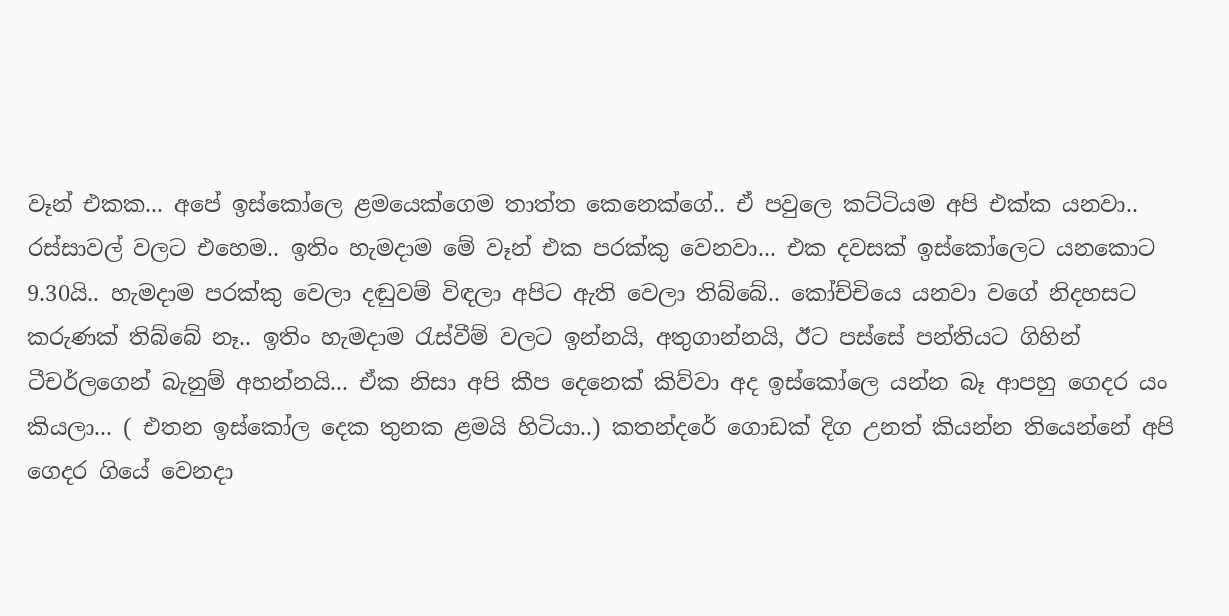වෑන් එකක... අපේ ඉස්කෝලෙ ළමයෙක්ගෙම තාත්ත කෙනෙක්ගේ.. ඒ පවුලෙ කට්ටියම අපි එක්ක යනවා.. රස්සාවල් වලට එහෙම.. ඉතිං හැමදාම මේ වෑන් එක පරක්කු වෙනවා... එක දවසක් ඉස්කෝලෙට යනකොට 9.30යි.. හැමදාම පරක්කු වෙලා දඬුවම් විඳලා අපි‌ට ඇති වෙලා තිබ්බේ.. කෝච්චියෙ යනවා වගේ නිදහසට කරුණක් තිබ්බේ නෑ.. ඉතිං හැමදාම රැස්වීම් වලට ඉන්නයි, අතුගාන්නයි, ඊට පස්සේ පන්තියට ගිහින් ටීචර්ලගෙන් බැනුම් අහන්නයි... ඒක නිසා අපි කීප දෙනෙක් කිව්වා අද ඉස්කෝලෙ යන්න බෑ ආපහු ගෙදර යං කියලා... ( එතන ඉස්කෝල දෙක තුනක ළමයි හිටියා..) කතන්දරේ ගොඩක් දිග උනත් කියන්න තියෙන්නේ අපි ගෙදර ගියේ වෙනදා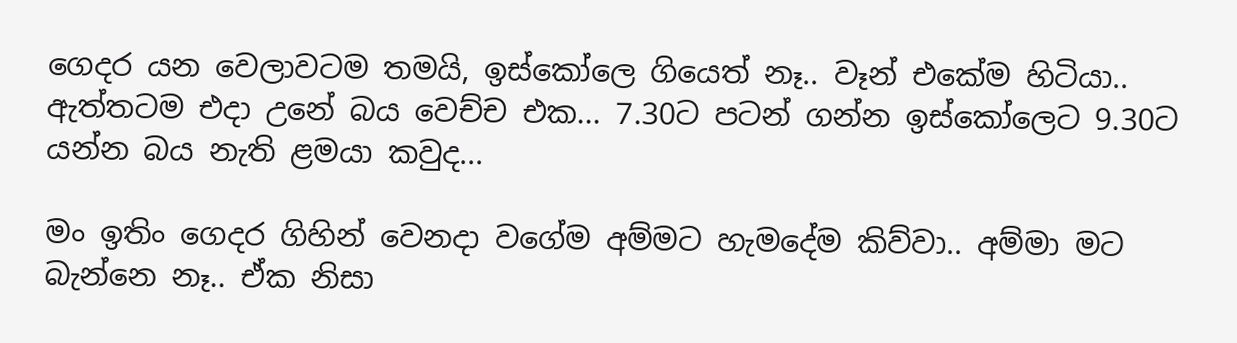ගෙදර යන වෙලාවටම තමයි, ඉස්කෝලෙ ගියෙත් නෑ.. වෑන් එකේම හිටියා.. ඇත්තටම එදා උනේ බය වෙච්ච එක... 7.30ට පටන් ගන්න ඉස්කෝලෙට 9.30ට යන්න බය නැති ළමයා කවුද...

මං ඉතිං ගෙදර ගිහින් වෙනදා වගේම අම්මට හැමදේම කිව්වා.. අම්මා මට බැන්නෙ නෑ.. ඒක නිසා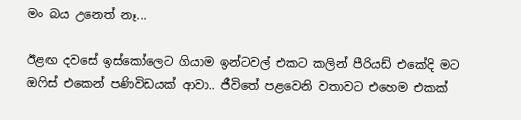මං බය උනෙත් නෑ...

ඊළඟ දවසේ ඉස්කෝලෙට ගියාම ඉන්ටවල් එකට කලින් පීරියඩ් එකේදි මට ඔෆිස් එකෙන් පණිවිඩයක් ආවා.. ජීවිතේ පළවෙනි වතාවට එහෙම එකක්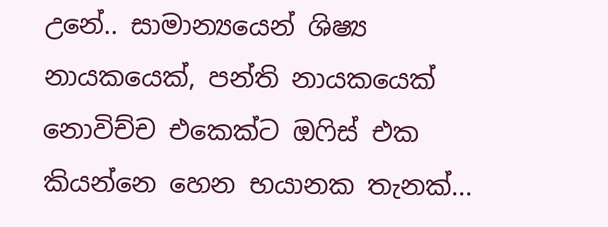උනේ.. සාමාන්‍යයෙන් ශිෂ්‍ය නායකයෙක්, පන්ති නායකයෙක් නොවිච්ච එකෙක්ට ඔෆිස් එක කියන්නෙ හෙන භයානක තැනක්...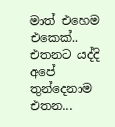මාත් එහෙම එකෙක්.. එතනට යද්දි අපේ තුන්දෙනාම එතන...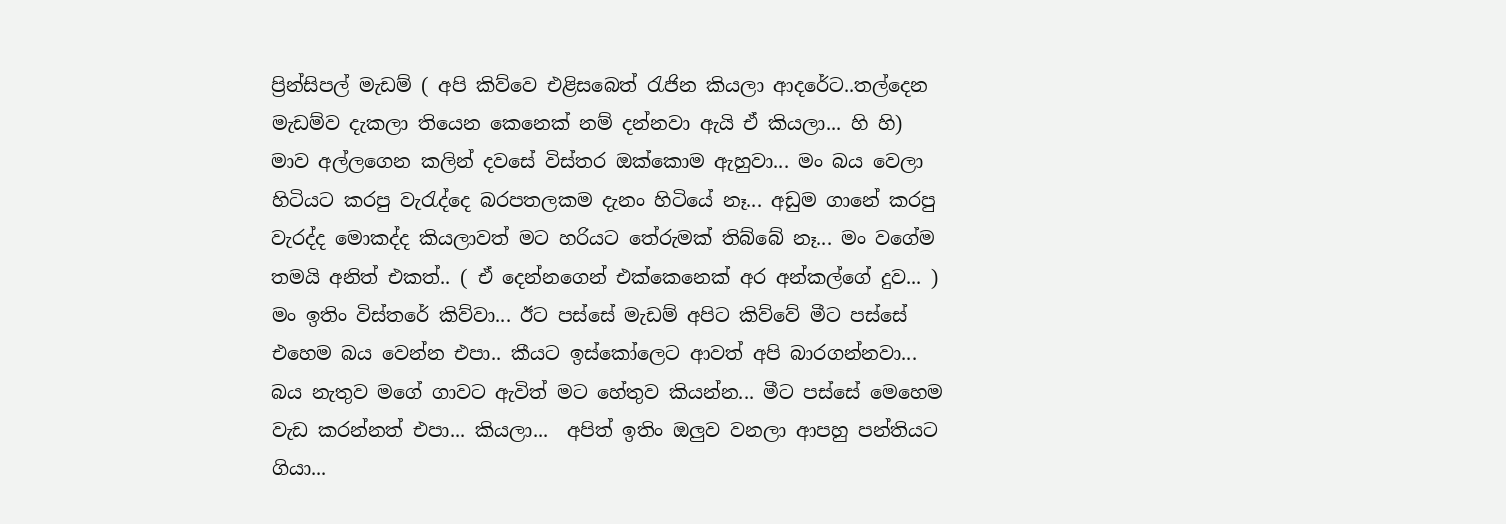ප්‍රින්සිපල් මැඩම් ( අපි කිව්වෙ එළිසබෙත් රැජින කියලා ආදරේට..තල්දෙන මැඩම්ව දැකලා තියෙන කෙනෙක් නම් දන්නවා ඇයි ඒ කියලා... හි හි) මාව අල්ලගෙන කලින් දවසේ විස්තර ඔක්කොම ඇහුවා... මං බය වෙලා හිටියට කරපු වැරැද්දෙ බරපතලකම දැනං හිටියේ නෑ... අඩුම ගානේ කරපු වැරද්ද මොකද්ද කියලාවත් මට හරියට තේරුමක් තිබ්බේ නෑ... මං වගේම තමයි අනිත් එකත්.. ( ඒ දෙන්නගෙන් එක්කෙනෙක් අර අන්කල්ගේ දුව... ) මං ඉතිං විස්තරේ කිව්වා... ඊට පස්සේ මැඩම් අපිට කිව්වේ මීට පස්සේ එහෙම බය වෙන්න එපා.. කීයට ඉස්කෝලෙට ආවත් අපි බාරගන්නවා... බය නැතුව මගේ ගාවට ඇවිත් මට ‌හේතුව කියන්න... මීට පස්සේ මෙහෙම වැඩ කරන්නත් එපා... කියලා...  අපිත් ඉතිං ඔලුව වනලා ආපහු පන්තියට ගියා...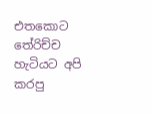එතකොට තේරිච්ච හැටියට අපි කරපු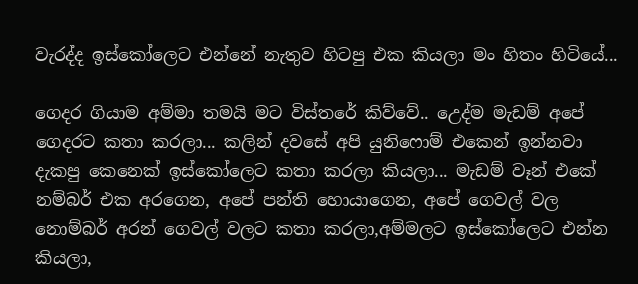වැරද්ද ඉස්කෝලෙට එන්නේ නැතුව හිටපු එක කියලා මං හිතං හිටියේ...

ගෙදර ගියාම අම්මා තමයි මට විස්තරේ කිව්වේ.. උ‌ෙද්ම මැඩම් අපේ ගෙදරට කතා කරලා... කලින් දවසේ අපි යුනි‌ෆොම් එකෙන් ඉන්නවා දැකපු කෙනෙක් ඉස්කෝලෙට කතා කරලා කියලා... මැඩම් වෑන් එකේ නම්බර් එක අරගෙන, අපේ පන්ති හොයාගෙන, අපේ ගෙවල් වල නොම්බර් අරන් ගෙවල් වලට කතා කරලා,අම්මලට ඉස්කෝලෙට එන්න කියලා,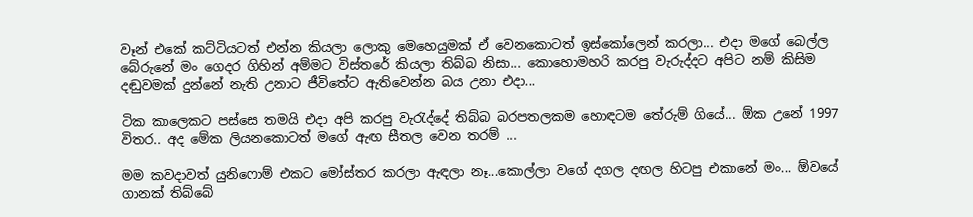වෑන් එකේ කට්ටියටත් එන්න කියලා ලොකු මෙහෙයුමක් ඒ වෙනකොටත් ඉස්කෝලෙන් කරලා... එදා මගේ බෙල්ල බේරුනේ මං ගෙදර ගිහින් අම්මට විස්තරේ කියලා තිබ්බ නිසා... කොහොමහරි කරපු වැරුද්දට අපිට නම් කිසිම දඬුවමක් දුන්නේ නැති උනාට ජීවිතේට ඇතිවෙන්න බය උනා එදා...

ටික කාලෙකට පස්සෙ තමයි එදා අපි කරපු වැරැද්දේ තිබ්බ බරපතලකම හොඳටම ‌තේරුම් ගියේ... ඕක උනේ 1997 විතර.. අද මේක ලියනකොටත් මගේ ඇඟ සීතල වෙන තරම් ...

මම කවදාවත් යුනි‌ෆොම් එකට මෝස්තර කරලා ඇඳලා නෑ...කොල්ලා වගේ දගල දඟල හිටපු එකානේ මං... ඕවයේ ගානක් තිබ්බේ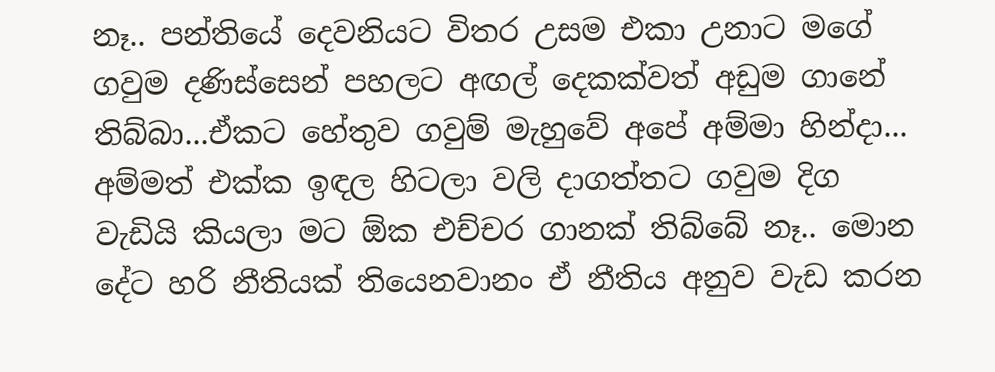නෑ.. පන්තියේ දෙවනියට විතර උසම එකා උනාට මගේ ගවුම දණිස්සෙන් පහලට අඟල් දෙකක්වත් අඩුම ගානේ තිබ්බා...ඒකට හේතුව ගවුම් මැහුවේ අපේ අම්මා හින්දා... අම්මත් එක්ක ඉඳල හිටලා වලි දාගත්තට ගවුම දිග වැඩියි කියලා මට ඕක එච්චර ගානක් තිබ්බේ නෑ.. මොන දේට හරි නීතියක් තියෙනවානං ඒ නීතිය අනුව වැඩ කරන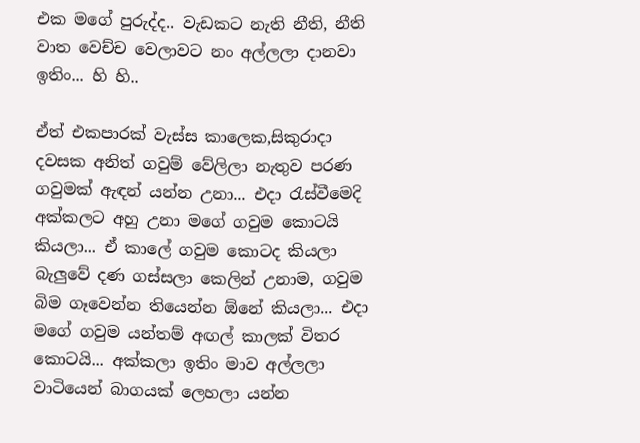එක මගේ පුරුද්ද.. වැඩකට නැති නීති, නීති වාත වෙච්ච වෙලාවට නං අල්ලලා දානවා ඉතිං... හි හි..

ඒත් එකපාරක් වැස්ස කාලෙක,සිකුරාදා දවසක අනිත් ගවුම් වේලිලා නැතුව පරණ ගවුමක් ඇඳන් යන්න උනා... එදා රැස්වීමෙදි අක්කලට අහු උනා මගේ ගවුම කොටයි කියලා... ඒ කාලේ ගවුම කොටද කියලා බැලුවේ දණ ගස්සලා කෙලින් උනාම, ගවුම බිම ගෑවෙන්න තියෙන්න ඕනේ කියලා... එදා මගේ ගවුම යන්තම් අඟල් කාලක් විතර කොටයි... අක්කලා ඉතිං මාව අල්ලලා වාටියෙන් බාගයක් ලෙහලා යන්න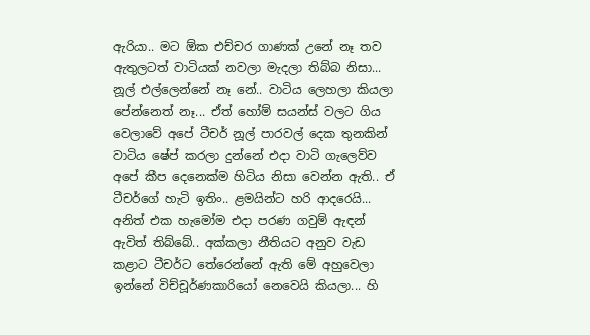ඇරියා.. මට ඕක එච්චර ගාණක් උනේ නෑ තව ඇතුලටත් වාටියක් නවලා මැදලා තිබ්බ නිසා... නූල් එල්ලෙන්නේ නෑ නේ.. වාටිය ලෙහලා කියලා පේන්නෙත් නෑ... ඒත් හෝම් සයන්ස් වලට ගිය වෙලාවේ අපේ ටීචර් නූල් පාරවල් දෙක තුනකින් වාටිය ෂේප් කරලා දුන්නේ එදා වාටි ගැලෙව්ව අපේ කීප දෙනෙක්ම හිටිය නිසා වෙන්න ඇති.. ඒ ටීචර්ගේ හැටි ඉතිං.. ළමයින්ට හරි ආදරෙයි...  අනිත් එක හැමෝම එදා පරණ ගවුම් ඇඳන් ඇවිත් තිබ්බේ.. අක්කලා නීතියට අනුව වැඩ කළාට ටීචර්ට තේරෙන්නේ ඇති මේ අහුවෙලා ඉන්නේ විච්චූර්ණකාරියෝ නෙවෙයි කියලා... හි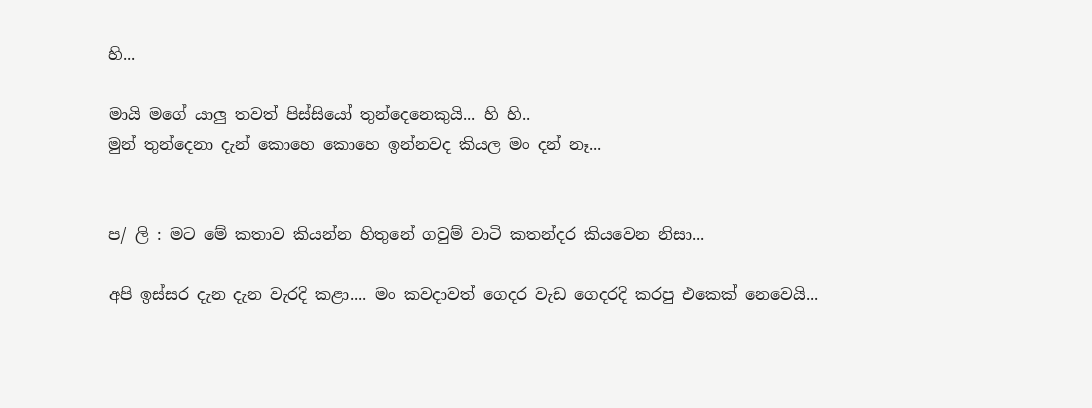හි...

මායි මගේ යාලු තවත් පිස්සියෝ තුන්දෙනෙකුයි... හි හි..
මුන් තුන්දෙනා දැන් කොහෙ කොහෙ ඉන්නවද කියල මං දන් නෑ...


ප/ ලි : මට මේ කතාව කියන්න හිතුනේ ගවුම් වාටි කතන්දර කියවෙන නිසා...

අපි ඉස්සර දැන දැන වැරදි කළා.... මං කවදාවත් ගෙදර වැඩ ගෙදරදි කරපු එකෙක් නෙවෙයි...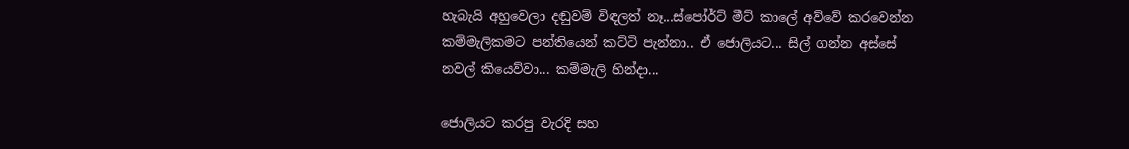හැබැයි අහුවෙලා දඬුවම් විඳලත් නෑ...ස්පෝර්ට් මීට් කාලේ අව්වේ කරවෙන්න කම්මැලිකමට පන්තියෙන් කට්ටි පැන්නා.. ඒ ජොලියට... සිල් ගන්න අස්සේ නවල් කියෙව්වා... කම්මැලි හින්දා...

ජොලියට කරපු වැරදි සහ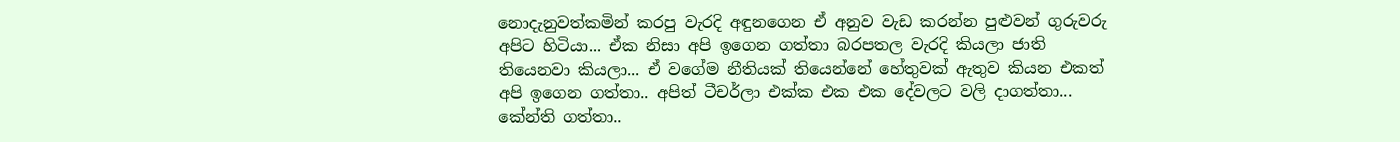නොදැනුවත්කමින් කරපු වැරදි අඳුනගෙන ඒ අනුව වැඩ කරන්න පුළුවන් ගුරුවරු අපිට හිටියා... ඒක නිසා අපි ඉගෙන ගත්තා බරපතල වැරදි කියලා ජාති තියෙනවා කියලා... ඒ වගේම නීතියක් තියෙන්නේ හේතුවක් ඇතුව කියන එකත් අපි ඉගෙන ගත්තා.. අපිත් ටීචර්ලා එක්ක එක එක දේවලට වලි දාගත්තා... කේන්ති ගත්තා..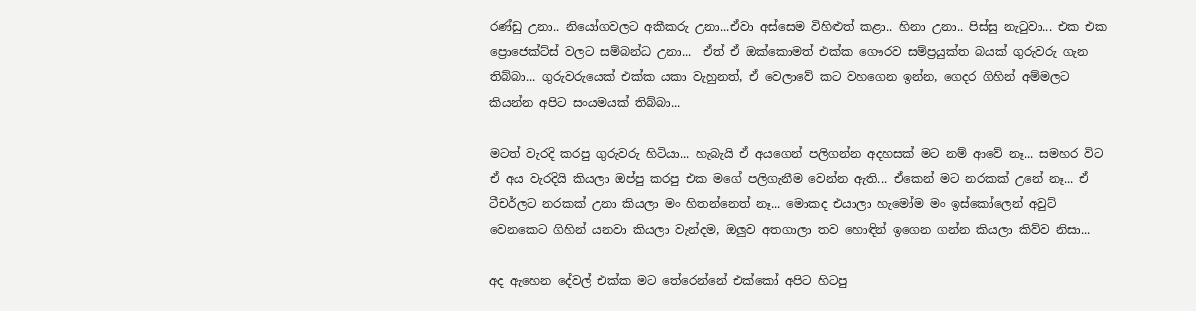රණ්ඩු උනා.. නියෝගවලට අකීකරු උනා...ඒවා අස්සෙම විහිළුත් කළා.. හිනා උනා.. පිස්සු නැටුවා... එක එක ප්‍රොජෙක්ට්ස් වලට සම්බන්ධ උනා...  ඒත් ඒ ඔක්කොමත් එක්ක ගෞරව සම්ප්‍රයුක්ත බයක් ගුරුවරු ගැන තිබ්බා... ගුරුවරුයෙක් එක්ක යකා වැහුනත්, ඒ වෙලාවේ කට වහගෙන ඉන්න, ගෙදර ගිහින් අම්මලට කියන්න අපිට සංයමයක් තිබ්බා...

මටත් වැරදි කරපු ගුරුවරු හිටියා... හැබැයි ඒ අයගෙන් පලිගන්න අදහසක් මට නම් ආවේ නෑ... සමහර විට ඒ අය වැරදියි කියලා ඔප්පු කරපු එක මගේ පලිගැනීම වෙන්න ඇති... ඒකෙන් මට නරකක් උනේ නෑ... ඒ ටීචර්ල‌ට නරකක් උනා කියලා මං හිතන්නෙත් නෑ... මොකද එයාලා හැමෝම මං ඉස්කෝලෙන් අවුට් වෙනකෙට ගිහින් යනවා කියලා වැන්දම, ඔලුව අතගාලා තව හොඳින් ඉගෙන ගන්න කියලා කිව්ව නිසා...

අද ඇහෙන දේවල් එක්ක මට තේරෙන්නේ එක්කෝ අපිට හිටපු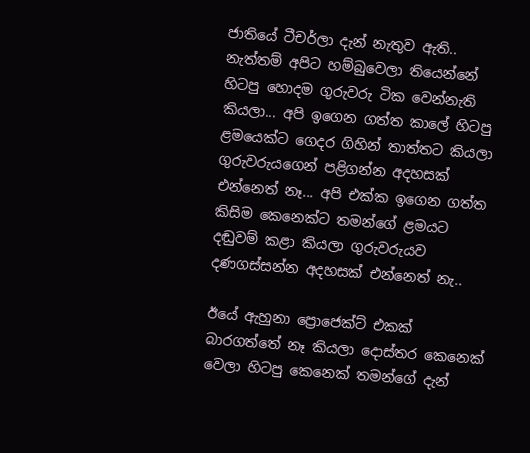ජාතියේ ටීචර්ලා දැන් නැතුව ඇති.. නැත්තම් අපිට හම්බුවෙලා තියෙන්නේ හිටපු හොදම ගුරුවරු ටික වෙන්නැති කියලා... අපි ඉගෙන ගත්ත කාලේ හිටපු ළමයෙක්ට ගෙදර ගිහින් තාත්තට කියලා ගුරුවරුයගෙන් පළිගන්න අදහසක් එන්නෙත් නෑ... අපි එක්ක ඉගෙන ගත්ත කිසිම කෙනෙක්ට තමන්ගේ ළමයට දඬුවම් කළා කියලා ගුරුවරුයව දණගස්සන්න අදහසක්‌ එන්නෙත් නැ..

ඊයේ ඇහුනා ප්‍රොජෙක්ට් එකක් බාරගත්තේ නෑ කියලා දොස්තර කෙනෙක් වෙලා හිටපු කෙනෙක් තමන්ගේ දැන්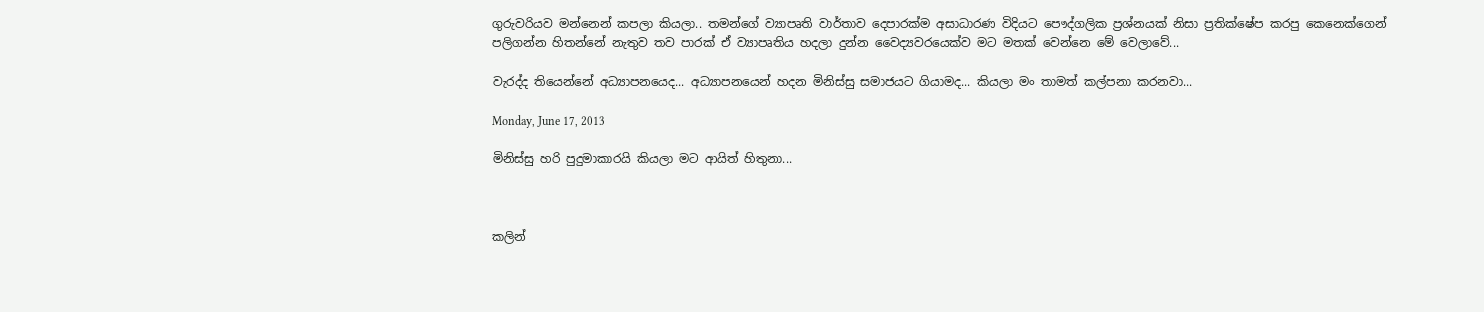ගුරුවරියව මන්නෙන් කපලා කියලා.. තමන්ගේ ව්‍යාපෘති වාර්තාව දෙපාරක්ම අසාධාරණ විදියට පෞද්ගලික ප්‍රශ්නයක් නිසා ප්‍රතික්ෂේප කරපු කෙනෙක්ගෙන් පලිගන්න හිතන්නේ නැතුව තව පාරක් ඒ ව්‍යාපෘතිය හදලා දුන්න වෛද්‍යවරයෙක්ව මට මතක් වෙන්නෙ මේ වෙලාවේ...

වැරද්ද තියෙන්නේ අධ්‍යාපනයෙද... අධ්‍යාපනයෙන් හදන මිනිස්සු සමාජයට ගියාමද... කියලා මං තාමත් කල්පනා කරනවා...

Monday, June 17, 2013

මිනිස්සු හරි පුදුමාකාරයි කියලා මට ආයිත් හිතුනා...



කලින්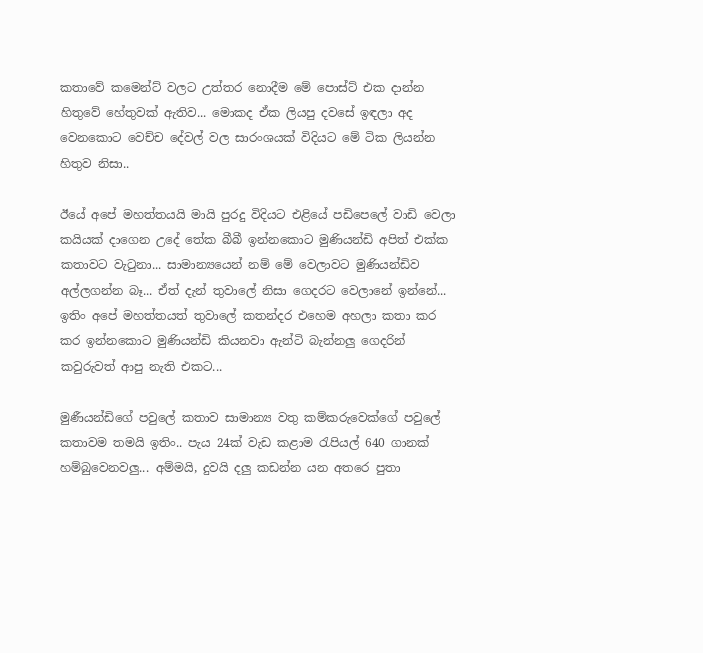කතාවේ කමෙන්ට් වලට උත්තර නොදීම මේ පොස්ට් එක දාන්න හිතුවේ හේතුවක් ඇතිව... මොකද ඒක ලියපු දවසේ ඉඳලා අද වෙනකොට වෙච්ච දේවල් වල සාරංශයක් විදියට මේ ටික ලියන්න හිතුව නිසා..

ඊයේ අපේ මහත්තයයි මායි පුරදු විදියට එළියේ පඩිපෙලේ වාඩි වෙලා කයියක් දාගෙන උදේ තේක බීබී ඉන්නකොට මුණියන්ඩි අපිත් එක්ක කතාවට වැටුනා... සාමාන්‍යයෙන් නම් මේ වෙලාවට මුණියන්ඩිව අල්ලගන්න බෑ... ඒත් දැන් තුවාලේ නිසා ගෙදරට වෙලානේ ඉන්නේ... ඉතිං අපේ මහත්තයත් තුවාලේ කතන්දර එහෙම අහලා කතා කර කර ඉන්නකොට මුණියන්ඩි කියනවා ඇන්ටි බැන්නලු ගෙදරින් කවුරුවත් ආපු නැති එකට...

මුණීයන්ඩිගේ පවුලේ කතාව සාමාන්‍ය වතු කම්කරුවෙක්ගේ පවුලේ කතාවම තමයි ඉතිං.. පැය 24ක් වැඩ කළාම රැපියල් 640 ගානක් හම්බුවෙනවලු... අම්මයි, දුවයි දලු කඩන්න යන අතරෙ පුතා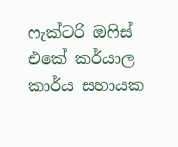ෆැක්ටරි ඔෆිස් එකේ කර්යාල කාර්ය සහායක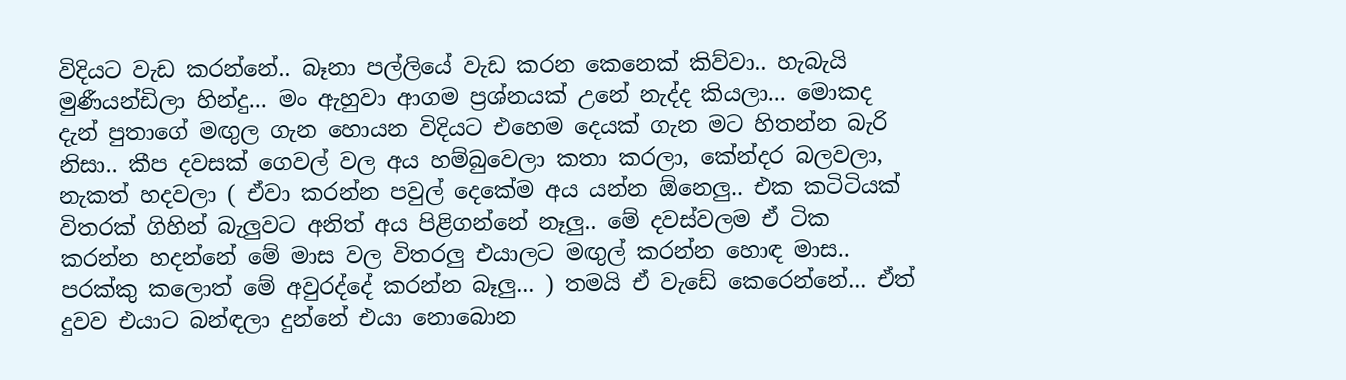විදියට වැඩ කරන්නේ.. බෑනා පල්ලියේ වැඩ කරන කෙනෙක් කිව්වා.. හැබැයි මුණීයන්ඩිලා හින්දු... මං ඇහුවා ආගම ප්‍රශ්නයක් උනේ නැද්ද කියලා... මොකද දැන් පුතාගේ මඟුල ගැන හොයන විදියට එහෙම දෙයක් ගැන මට හිතන්න බැරි නිසා.. කීප දවසක් ගෙවල් වල අය හම්බුවෙලා කතා කරලා, කේන්දර බලවලා, නැකත් හදවලා ( ඒවා කරන්න පවුල් දෙකේම අය යන්න ඕනෙලු.. එක කටිටියක් විතරක් ගිහින් බැලුවට අනිත් අය පිළිගන්නේ නෑලු.. මේ දවස්වලම ඒ ටික කරන්න හදන්නේ මේ මාස වල විතරලු එයාලට මඟුල් කරන්න හොඳ මාස.. පරක්කු කලොත් මේ අවුරද්දේ කරන්න බෑලු... ) තමයි ඒ වැඩේ කෙරෙන්නේ... ඒත් දුවව එයාට බන්ඳලා දුන්නේ එයා නොබොන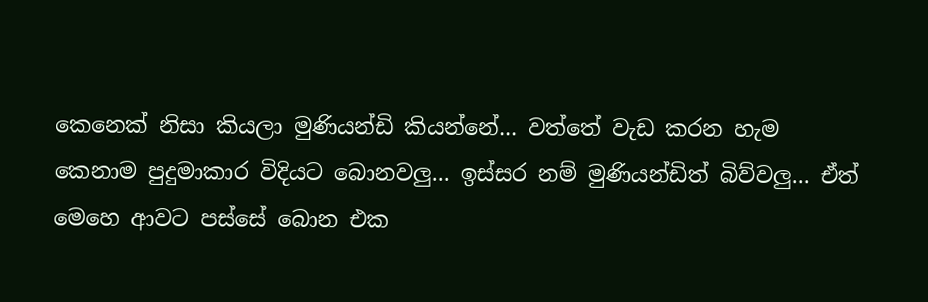කෙනෙක් නිසා කියලා මුණියන්ඩි කියන්නේ... වත්තේ වැඩ කරන හැම කෙනාම පුදුමාකාර විදියට බොනවලු... ඉස්සර නම් මුණියන්ඩිත් බිව්වලු... ඒත් මෙහෙ ආවට පස්සේ බොන එක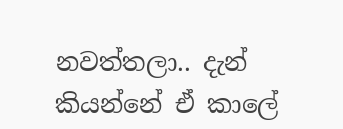නවත්තලා.. දැන් කියන්නේ ඒ කාලේ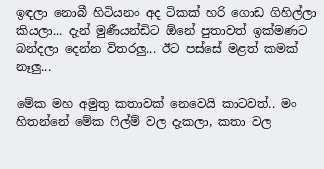ඉඳලා නොබී හිටියනං අද ටිකක් හරි ගොඩ ගිහිල්ලා කියලා... දැන් මුණීයන්ඩිට ඕනේ පුතාවත් ඉක්මණට බන්දලා දෙන්න විතරලු... ඊට පස්සේ මළත් කමක් නෑලු...

මේක මහ අමුතු කතාවක් නෙවෙයි කාටවත්.. මං හිතන්නේ මේක ෆිල්ම් වල දැකලා, කතා වල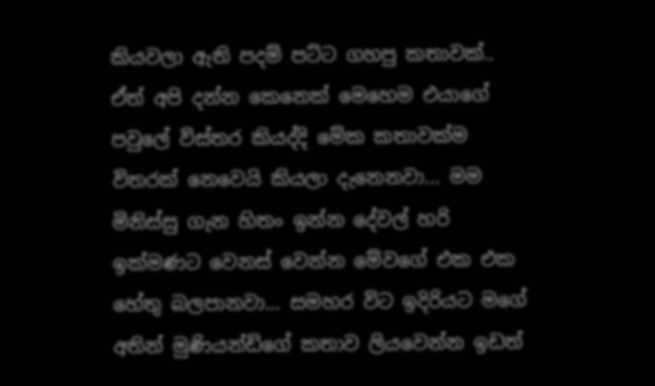කියවලා ඇති පදම් පට්ට ගහපු කතාවක්.. ඒත් අපි දන්න කෙනෙක් මෙහෙම එයාගේ පවුලේ විස්තර කියද්දි මේක කතාවක්ම විතරක් නෙවෙයි කියලා දැනෙනවා... මම මිනිස්සු ගැන හිතං ඉන්න දේවල් හරි ඉක්මණට වෙනස් වෙන්න මේවගේ එක එක හේතු බලපානවා... සමහර විට ඉදිරියට මගේ අතින් මුණියන්ඩිගේ කතාව ලියවෙන්න ඉඩත්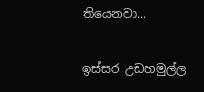තියෙනවා...

ඉස්සර උඩහමුල්ල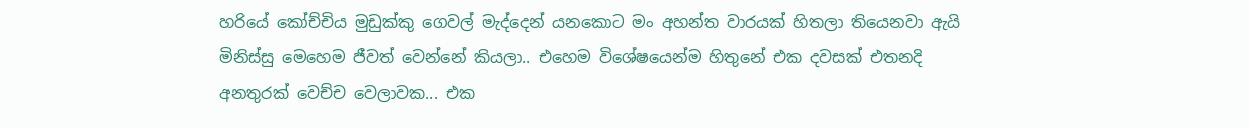හරියේ කෝච්චිය මුඩුක්කු ගෙවල් මැද්දෙන් යනකොට මං අහන්ත වාරයක් හිතලා තියෙනවා ඇයි මිනිස්සු මෙහෙම ජීවත් වෙන්නේ කියලා.. එහෙම විශේෂයෙන්ම හිතුනේ එක දවසක් එතනදි අනතුරක් වෙච්ච වෙලාවක... එක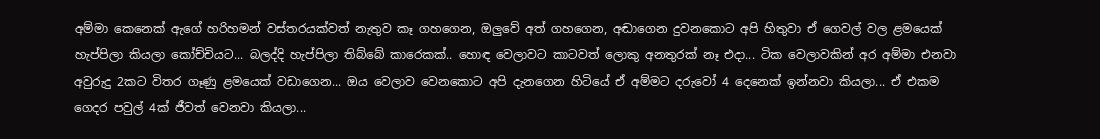අම්මා කෙනෙක් ඇගේ හරිහමන් වස්තරයක්වත් නැතුව කෑ ගහගෙන, ඔලුවේ අත් ගහගෙන, අඬාගෙන දුවනකොට අපි හිතුවා ඒ ගෙවල් වල ළමයෙක් හැප්පිලා කියලා කෝච්චියට... බලද්දි හැප්පිලා තිබ්බේ කාරෙකක්.. හොඳ වෙලාවට කාටවත් ලොකු අනතුරක් නෑ එදා... ටික වෙලාවකින් අර අම්මා එනවා අවුරුදු 2කට විතර ගෑණු ළමයෙක් වඩාගෙන... ඔය වෙලාව වෙන‌කොට අපි දැනගෙන හිටියේ ඒ අම්මට දරුවෝ 4 දෙනෙක් ඉන්නවා කියලා... ඒ එකම ගෙදර පවුල් 4ක් ජීවත් වෙනවා කියලා...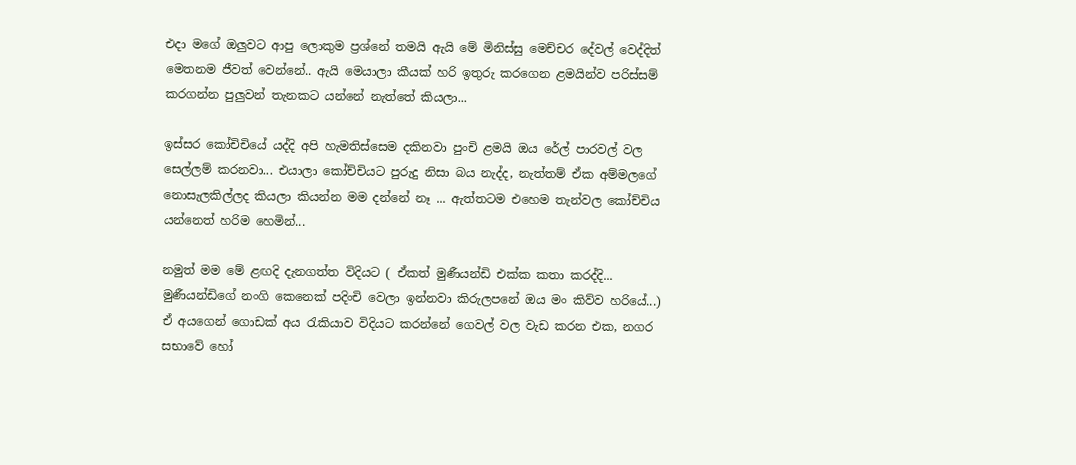එදා මගේ ඔලුවට ආපු ලොකුම ප්‍රශ්නේ තමයි ඇයි මේ මිනිස්සු මෙච්චර දේවල් වෙද්දිත් මෙතනම ජීවත් වෙන්නේ.. ඇයි මෙයාලා කීයක් හරි ඉතුරු කරගෙන ළමයින්ව පරිස්සම් කරගන්න පුලුවන් තැනකට යන්නේ නැත්තේ කියලා...

ඉස්සර කෝචිචියේ යද්දි අපි හැමතිස්සෙම දකිනවා පුංචි ළමයි ඔය රේල් පාරවල් වල සෙල්ලම් කරනවා... එයාලා කෝච්චියට පුරුදු නිසා බය නැද්ද, නැත්තම් ඒක අම්මලගේ නොසැලකිල්ලද කියලා කියන්න මම දන්නේ නෑ ... ඇත්තටම එහෙම තැන්වල කෝච්චිය යන්නෙත් හරිම හෙමින්...

නමුත් මම මේ ළඟදි දැනගත්ත විදියට ( ඒකත් මුණීයන්ඩි එක්ක කතා කරද්දි... මුණීයන්ඩිගේ නංගි කෙනෙක් පදිංචි වෙලා ඉන්නවා කිරුලපනේ ඔය මං කිව්ව හරියේ...) ඒ අයගෙන් ගොඩක් අය රැකියාව විදියට කරන්නේ ගෙවල් වල වැඩ කරන එක, නගර සභාවේ හෝ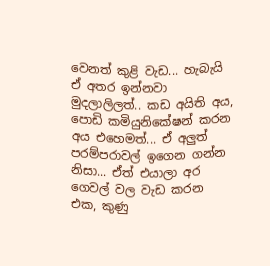වෙනත් කුළි වැඩ... හැබැයි ඒ අතර ඉන්නවා මුදලාලිලත්.. කඩ අයිති අය, පොඩි කමියුනිකේෂන් කරන අය එහෙමත්... ඒ අලුත් පරම්පරාවල් ඉගෙන ගන්න නිසා... ඒත් එයාලා අර ගෙවල් වල වැඩ කරන එක, කුණු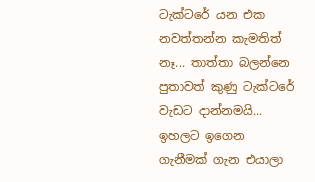ටැක්ටරේ යන එක නවත්තන්න කැමතිත් නෑ... තාත්තා බලන්නෙ පුතාවත් කුණු ටැක්ටරේ වැඩට දාන්නමයි... ඉහලට ඉගෙන ගැනීමක් ගැන එයාලා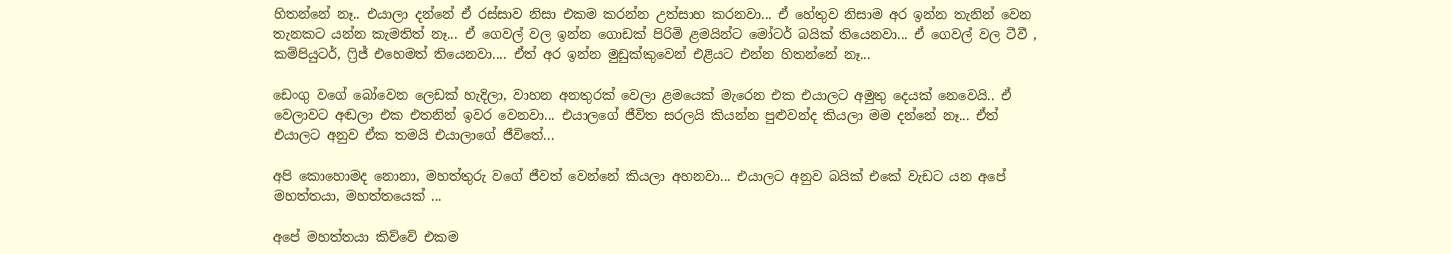හිතන්නේ නෑ.. එයාලා දන්නේ ඒ රස්සාව නිසා එකම කරන්න උත්සාහ කරනවා... ඒ හේතුව නිසාම අර ඉන්න තැනින් වෙන තැනකට යන්න කැමතිත් නෑ... ඒ ගෙවල් වල ඉන්න ගොඩක් පිරිමි ළමයින්ට මෝටර් බයික් තියෙනවා... ඒ ගෙවල් වල ටීවී , කම්පියුටර්, ෆ්‍රිජ් එහෙමත් තියෙනවා.... ඒත් අර ඉන්න මුඩුක්කුවෙන් එළියට එන්න හිතන්නේ නෑ...

ඩෙංගු වගේ බෝවෙන ලෙඩක් හැදිලා, වාහන අනතුරක් වෙලා ළමයෙක් මැරෙන එක එයාලට අමුතු දෙයක් නෙවෙයි.. ඒ වෙලාවට අඬලා එක එතනින් ඉවර වෙනවා... එයාලගේ ජීවිත සරලයි කියන්න පුළුවන්ද කියලා මම දන්නේ නෑ... ඒත් එයාලට අනුව ඒක තමයි එයාලාගේ ජීවිතේ...

අපි කොහොමද නොනා, මහත්තුරු වගේ ජීවත් වෙන්නේ කියලා අහනවා... එයාලට අනුව බයික් එකේ වැඩට යන අපේ මහත්තයා, මහත්තයෙක් ...

අපේ මහත්තයා කිව්වේ එකම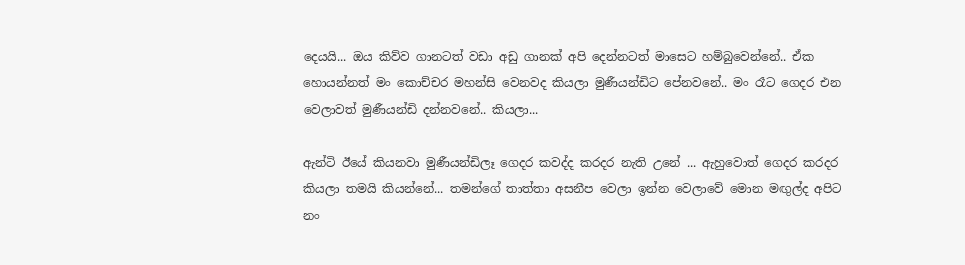දෙයයි... ඔය කිව්ව ගානටත් වඩා අඩු ගානක් අපි දෙන්නටත් මාසෙට හම්බුවෙන්නේ.. ඒක හොයන්නත් මං කොච්චර මහන්සි වෙනවද කියලා මුණීයන්ඩිට පේනවනේ.. මං රෑට ගෙදර එන වෙලාවත් මුණීයන්ඩි දන්නවනේ.. කියලා...

ඇන්ටි ඊයේ කියනවා මුණීයන්ඩිලෑ ගෙදර කවද්ද කරදර නැති උනේ ... ඇහුවොත් ගෙදර කරදර කියලා තමයි කියන්නේ... තමන්ගේ තාත්තා අසනීප වෙලා ඉන්න වෙලාවේ මොන මඟුල්ද අපිට නං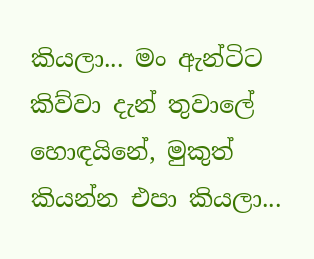කියලා... මං ඇන්ටිට කිව්වා දැන් තුවාලේ හොඳයිනේ, මුකුත් කියන්න එපා කියලා...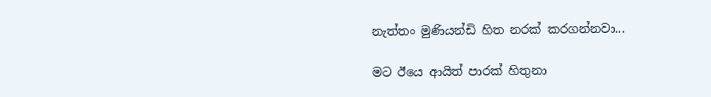නැත්තං මුණියන්ඩි හිත නරක් කරගන්නවා...

මට ඊයෙ ආයිත් පාරක් හිතුනා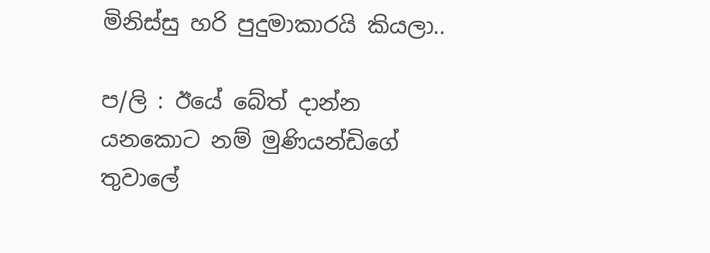මිනිස්සු හරි පුදුමාකාරයි කියලා..

ප/ලි : ඊයේ බේත් දාන්න යනකොට නම් මුණියන්ඩිගේ තුවාලේ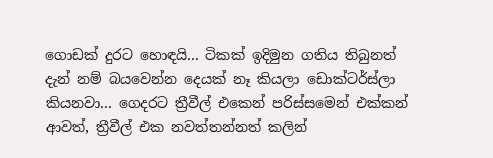ගොඩක් දුරට හොඳයි... ටිකක් ඉදිමුන ගතිය තිබුනත් දැන් නම් බයවෙන්න දෙයක් නෑ කියලා ඩොක්ටර්ස්ලා කියනවා... ගෙදරට ත්‍රීවීල් එකෙන් පරිස්සමෙන් එක්කන් ආවත්, ත්‍රීවීල් එක නවත්තන්නත් කලින්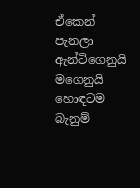ඒකෙන් පැනලා ඇන්ටිගෙනුයි මගෙනුයි හොඳටම බැනුම්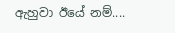ඇහුවා ඊයේ නම්....